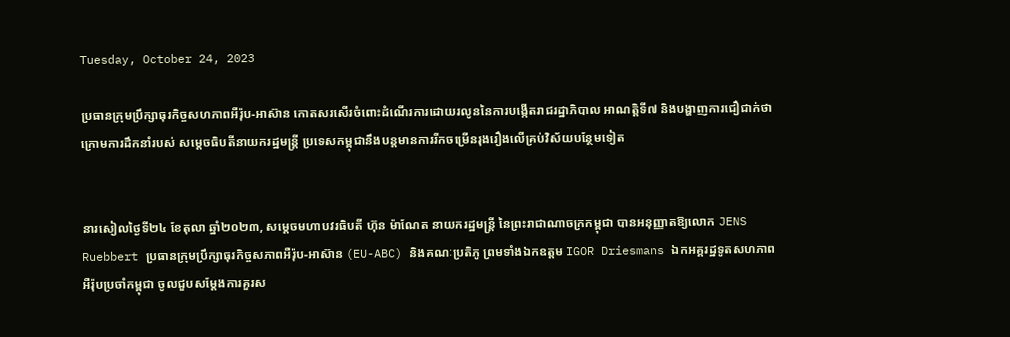Tuesday, October 24, 2023

ប្រធានក្រុមប្រឹក្សាធុរកិច្ចសហភាពអឺរ៉ុប-អាស៊ាន កោតសរសើរចំពោះដំណើរការដោយរលូននៃការបង្កើតរាជរដ្ឋាភិបាល អាណតិ្តទី៧ និងបង្ហាញការជឿជាក់ថា ក្រោមការដឹកនាំរបស់ សម្តេចធិបតីនាយករដ្ឋមន្ត្រី ប្រទេសកម្ពុជានឹងបន្តមានការរីកចម្រើនរុងរឿងលើគ្រប់វិស័យបន្ថែមទៀត


នារសៀលថ្ងៃទី២៤ ខែតុលា ឆ្នាំ២០២៣, សម្តេចមហាបវរធិបតី ហ៊ុន ម៉ាណែត នាយករដ្ឋមន្រ្តី នៃព្រះរាជាណាចក្រកម្ពុជា បានអនុញ្ញាតឱ្យលោក JENS Ruebbert ប្រធានក្រុមប្រឹក្សាធុរកិច្ចសភាពអឺរ៉ុប-អាស៊ាន (EU-ABC) និងគណៈប្រតិភូ ព្រមទាំងឯកឧត្តម IGOR Driesmans ឯកអគ្គរដ្ឋទូតសហភាពអឺរ៉ុបប្រចាំកម្ពុជា ចូលជួបសម្តែងការគួរស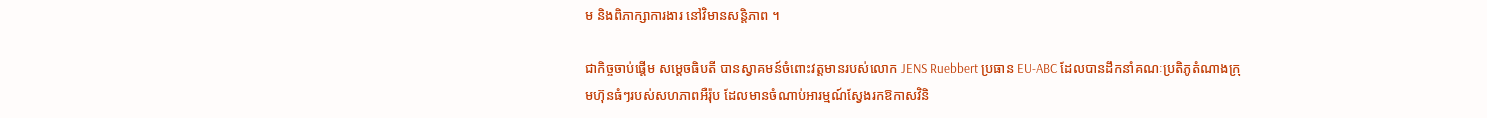ម និងពិភាក្សាការងារ នៅវិមានសន្តិភាព ។

ជាកិច្ចចាប់ផ្តើម សម្តេចធិបតី បានស្វាគមន៍ចំពោះវត្តមានរបស់លោក JENS Ruebbert ប្រធាន EU-ABC ដែលបានដឹកនាំគណៈប្រតិភូតំណាងក្រុមហ៊ុនធំៗរបស់សហភាពអឺរ៉ុប ដែលមានចំណាប់អារម្មណ៍ស្វែងរកឱកាសវិនិ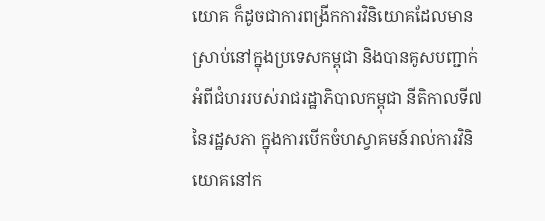យោគ ក៏ដូចជាការពង្រីកការវិនិយោគដែលមានស្រាប់នៅក្នុងប្រទេសកម្ពុជា និងបានគូសបញ្ជាក់អំពីជំហររបស់រាជរដ្ឋាភិបាលកម្ពុជា នីតិកាលទី៧ នៃរដ្ឋសភា ក្នុងការបើកចំហស្វាគមន៍រាល់ការវិនិយោគនៅក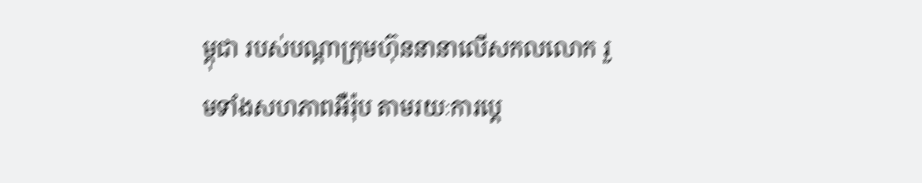ម្ពុជា របស់បណ្តាក្រុមហ៊ុននានាលើសកលលោក រួមទាំងសហភាពអឺរ៉ុប តាមរយៈការប្តេ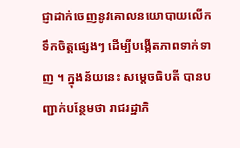ជ្ញាដាក់ចេញនូវគោលនយោបាយលើកទឹកចិត្តផ្សេងៗ ដើម្បីបង្កើតភាពទាក់ទាញ ។ ក្នុងន័យនេះ សម្តេចធិបតី បានបញ្ជាក់បន្ថែមថា រាជរដ្ឋាភិ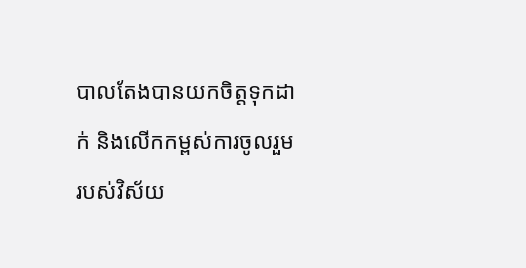បាលតែងបានយកចិត្តទុកដាក់ និងលើកកម្ពស់ការចូលរួមរបស់វិស័យ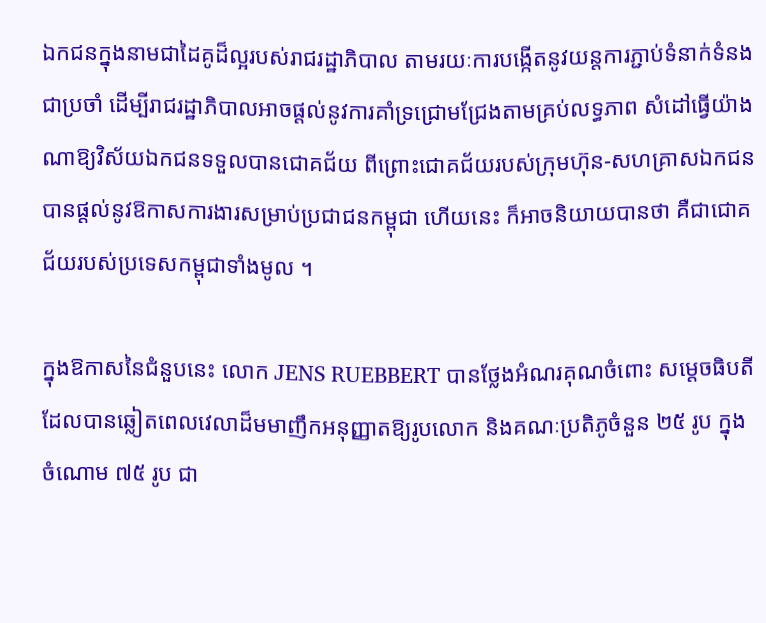ឯកជនក្នុងនាមជាដៃគូដ៏ល្អរបស់រាជរដ្ឋាភិបាល តាមរយៈការបង្កើតនូវយន្តការភ្ជាប់ទំនាក់ទំនងជាប្រចាំ ដើម្បីរាជរដ្ឋាភិបាលអាចផ្តល់នូវការគាំទ្រជ្រោមជ្រែងតាមគ្រប់លទ្ធភាព សំដៅធ្វើយ៉ាងណាឱ្យវិស័យឯកជនទទួលបានជោគជ័យ ពីព្រោះជោគជ័យរបស់ក្រុមហ៊ុន-សហគ្រាសឯកជន បានផ្តល់នូវឱកាសការងារសម្រាប់ប្រជាជនកម្ពុជា ហើយនេះ ក៏អាចនិយាយបានថា គឺជាជោគជ័យរបស់ប្រទេសកម្ពុជាទាំងមូល ។

ក្នុងឱកាសនៃជំនួបនេះ លោក JENS RUEBBERT បានថ្លែងអំណរគុណចំពោះ សម្តេចធិបតី ដែលបានឆ្លៀតពេលវេលាដ៏មមាញឹកអនុញ្ញាតឱ្យរូបលោក និងគណៈប្រតិភូចំនួន ២៥ រូប ក្នុងចំណោម ៧៥ រូប ជា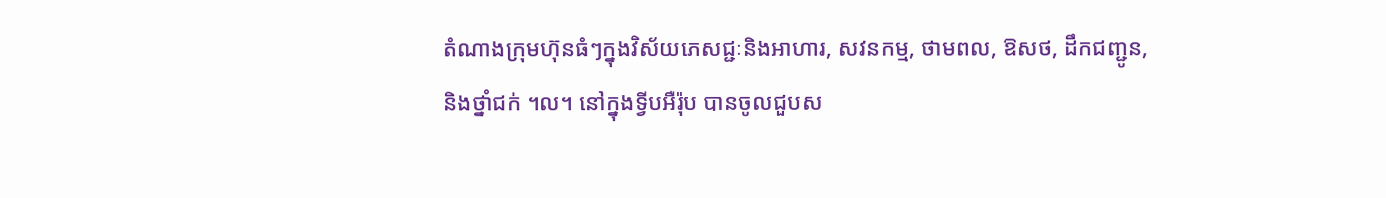តំណាងក្រុមហ៊ុនធំៗក្នុងវិស័យភេសជ្ជៈនិងអាហារ, សវនកម្ម, ថាមពល, ឱសថ, ដឹកជញ្ជូន, និងថ្នាំជក់ ។ល។ នៅក្នុងទ្វីបអឺរ៉ុប បានចូលជួបស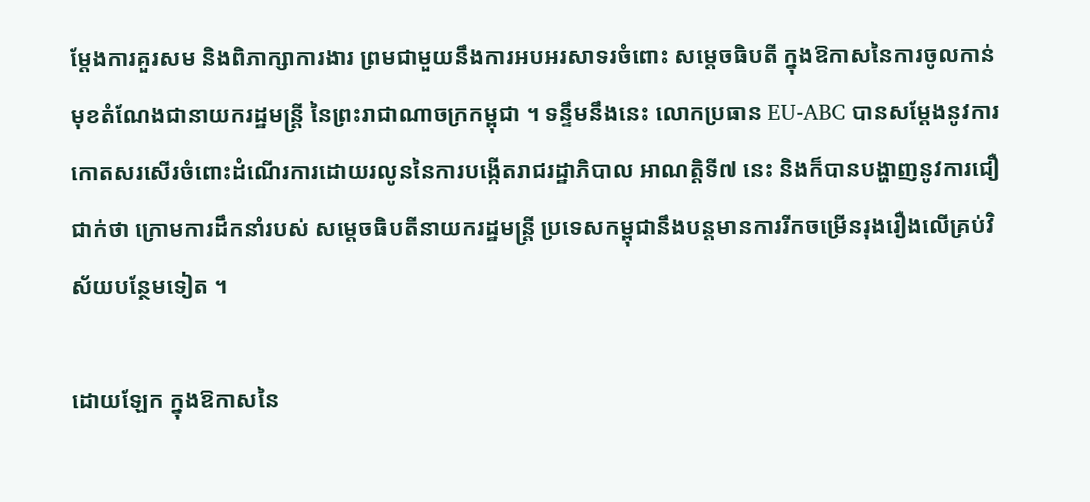ម្តែងការគួរសម និងពិភាក្សាការងារ ព្រមជាមួយនឹងការអបអរសាទរចំពោះ សម្តេចធិបតី ក្នុងឱកាសនៃការចូលកាន់មុខតំណែងជានាយករដ្ឋមន្រ្តី នៃព្រះរាជាណាចក្រកម្ពុជា ។ ទន្ទឹមនឹងនេះ លោកប្រធាន EU-ABC បានសម្តែងនូវការកោតសរសើរចំពោះដំណើរការដោយរលូននៃការបង្កើតរាជរដ្ឋាភិបាល អាណតិ្តទី៧ នេះ និងក៏បានបង្ហាញនូវការជឿជាក់ថា ក្រោមការដឹកនាំរបស់ សម្តេចធិបតីនាយករដ្ឋមន្ត្រី ប្រទេសកម្ពុជានឹងបន្តមានការរីកចម្រើនរុងរឿងលើគ្រប់វិស័យបន្ថែមទៀត ។

ដោយឡែក ក្នុងឱកាសនៃ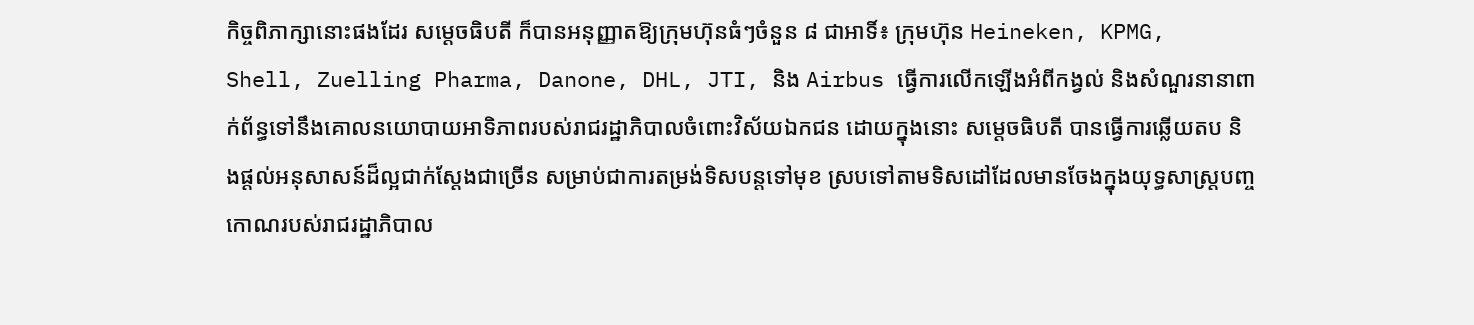កិច្ចពិភាក្សានោះផងដែរ សម្តេចធិបតី ក៏បានអនុញ្ញាតឱ្យក្រុមហ៊ុនធំៗចំនួន ៨ ជាអាទិ៍៖ ក្រុមហ៊ុន Heineken, KPMG, Shell, Zuelling Pharma, Danone, DHL, JTI, និង Airbus ធ្វើការលើកឡើងអំពីកង្វល់ និងសំណួរនានាពាក់ព័ន្ធទៅនឹងគោលនយោបាយអាទិភាពរបស់រាជរដ្ឋាភិបាលចំពោះវិស័យឯកជន ដោយក្នុងនោះ សម្តេចធិបតី បានធ្វើការឆ្លើយតប និងផ្តល់អនុសាសន៍ដ៏ល្អជាក់ស្តែងជាច្រើន សម្រាប់ជាការតម្រង់ទិសបន្តទៅមុខ ស្របទៅតាមទិសដៅដែលមានចែងក្នុងយុទ្ធសាស្ត្របញ្ចកោណរបស់រាជរដ្ឋាភិបាល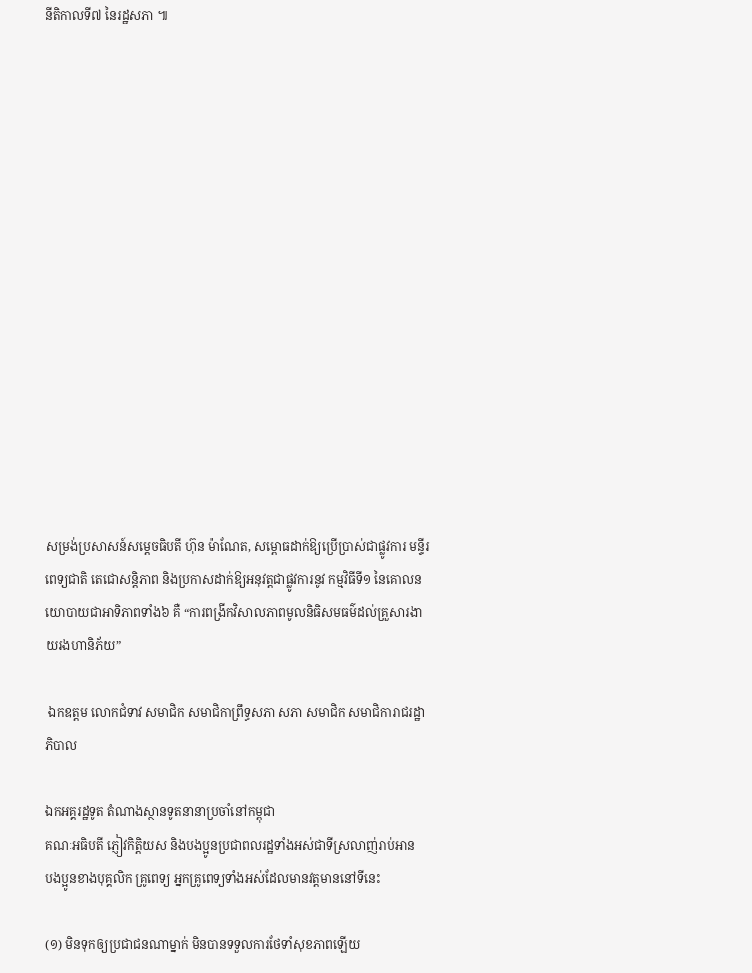នីតិកាលទី៧ នៃរដ្ឋសភា ៕















សម្រង់ប្រសាសន៍សម្តេចធិបតី ហ៊ុន ម៉ាណែត, សម្ពោធដាក់ឱ្យប្រើប្រាស់ជាផ្លូវការ មន្ទីរពេទ្យជាតិ តេជោសន្តិភាព និងប្រកាសដាក់ឱ្យអនុវត្តជាផ្លូវការនូវ កម្មវិធីទី១ នៃគោលនយោបាយជាអាទិភាពទាំង៦ គឺ “ការពង្រីកវិសាលភាពមូលនិធិសមធម៌ដល់គ្រួសារងាយរងហានិភ័យ”

 ឯកឧត្តម លោកជំទាវ សមាជិក សមាជិកាព្រឹទ្ធសភា សភា សមាជិក សមាជិការាជរដ្ឋាភិបាល

ឯកអគ្គរដ្ឋទូត តំណាងស្ថានទូតនានាប្រចាំនៅកម្ពុជា
គណៈអធិបតី ភ្ញៀវកិត្តិយស និងបងប្អូនប្រជាពលរដ្ឋទាំងអស់ជាទីស្រលាញ់រាប់អាន
បងប្អូនខាងបុគ្គលិក គ្រូពេទ្យ អ្នកគ្រូពេទ្យទាំងអស់ដែលមានវត្តមាននៅទីនេះ

(១) មិនទុកឲ្យប្រជាជនណាម្នាក់ មិនបានទទួលការថែទាំសុខភាពឡើយ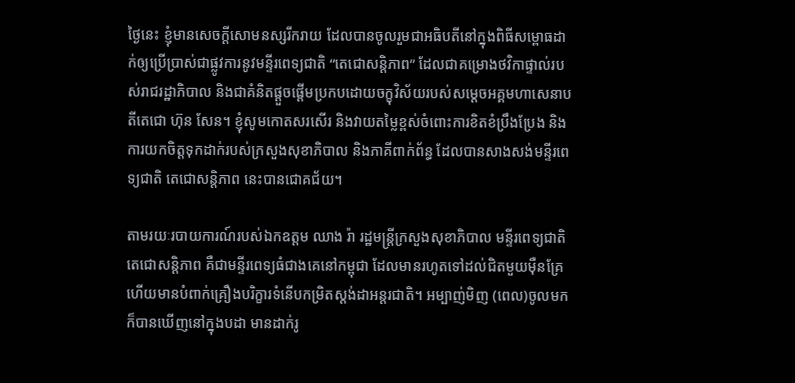ថ្ងៃនេះ ខ្ញុំមានសេចក្ដីសោមនស្សរីករាយ ដែលបានចូលរួមជាអធិបតីនៅក្នុងពិធីសម្ពោធដាក់ឲ្យប្រើប្រាស់ជាផ្លូវការនូវមន្ទីរពេទ្យជាតិ “តេជោសន្ដិភាព” ដែលជាគម្រោងថវិកាផ្ទាល់របស់រាជរដ្ឋាភិបាល និងជាគំនិតផ្ដួចផ្ដើមប្រកបដោយចក្ខុវិស័យរបស់សម្ដេចអគ្គមហាសេនាបតីតេជោ ហ៊ុន សែន។ ខ្ញុំសូមកោតសរសើរ និងវាយតម្លៃខ្ពស់ចំពោះការខិតខំប្រឹងប្រែង និងការយកចិត្តទុកដាក់របស់ក្រសួងសុខាភិបាល និងភាគីពាក់ព័ន្ធ ដែលបានសាងសង់មន្ទីរពេទ្យជាតិ តេជោសន្ដិភាព នេះបានជោគជ័យ។

តាមរយៈរបាយការណ៍របស់ឯកឧត្តម ឈាង រ៉ា រដ្ឋមន្រ្តីក្រសួងសុខាភិបាល មន្ទីរពេទ្យជាតិ តេជោសន្ដិភាព គឺជាមន្ទីរពេទ្យធំជាងគេនៅកម្ពុជា ដែលមានរហូតទៅដល់ជិតមួយម៉ឺនគ្រែ ហើយមានបំពាក់គ្រឿងបរិក្ខារទំនើបកម្រិតស្ដង់ដាអន្តរជាតិ។ អម្បាញ់មិញ (ពេល)ចូលមក ក៏បានឃើញនៅក្នុងបដា មានដាក់រូ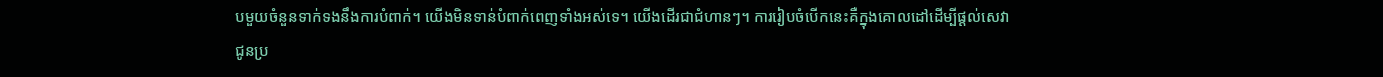បមួយចំនួនទាក់ទងនឹងការបំពាក់។ យើងមិនទាន់បំពាក់ពេញទាំងអស់ទេ។ យើងដើរជាជំហានៗ។ ការរៀបចំបើកនេះគឺក្នុងគោលដៅដើម្បីផ្ដល់សេវាជូនប្រ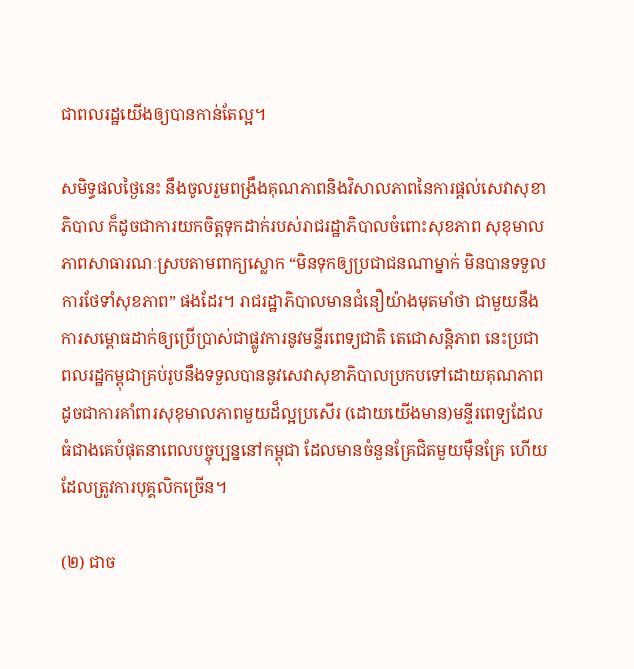ជាពលរដ្ឋយើងឲ្យបានកាន់តែល្អ។

សមិទ្ធផលថ្ងៃនេះ នឹងចូលរួមពង្រឹងគុណភាពនិងវិសាលភាពនៃការផ្ដល់សេវាសុខាភិបាល ក៏ដូចជាការយកចិត្តទុកដាក់របស់រាជរដ្ឋាភិបាលចំពោះសុខភាព សុខុមាលភាពសាធារណៈស្របតាមពាក្យស្លោក “មិនទុកឲ្យប្រជាជនណាម្នាក់ មិនបានទទួលការថែទាំសុខភាព” ផងដែរ។ រាជរដ្ឋាភិបាលមានជំនឿយ៉ាងមុតមាំថា ជាមួយនឹងការសម្ពោធដាក់ឲ្យប្រើប្រាស់ជាផ្លូវការនូវមន្ទីរពេទ្យជាតិ តេជោសន្ដិភាព នេះប្រជាពលរដ្ឋកម្ពុជាគ្រប់រូបនឹងទទួលបាននូវសេវាសុខាភិបាលប្រកបទៅដោយគុណភាព ដូចជាការគាំពារសុខុមាលភាពមួយដ៏ល្អប្រសើរ (ដោយយើងមាន)មន្ទីរពេទ្យដែលធំជាងគេបំផុតនាពេលបច្ចុប្បន្ននៅកម្ពុជា ដែលមានចំនួនគ្រែជិតមួយម៉ឺនគ្រែ ហើយដែលត្រូវការបុគ្គលិកច្រើន។

(២) ជាច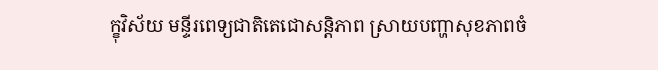ក្ខុវិស័យ មន្ទីរពេទ្យជាតិតេជោសន្ដិភាព ស្រាយបញ្ហាសុខភាពចំ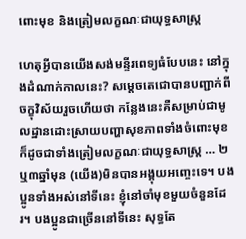ពោះមុខ និងត្រៀមលក្ខណៈជាយុទ្ធសាស្ត្រ

ហេតុអ្វីបានយើងសង់មន្ទីរពេទ្យធំបែបនេះ នៅក្នុងដំណាក់កាលនេះ? សម្ដេចតេជោបានបញ្ជាក់ពីចក្ខុវិស័យរួចហើយថា កន្លែងនេះគឺសម្រាប់ជាមូលដ្ឋានដោះស្រាយបញ្ហាសុខភាពទាំងចំពោះមុខ ក៏ដូចជាទាំងត្រៀមលក្ខណៈជាយុទ្ធសាស្រ្ត … ២ឬ៣ឆ្នាំមុន (យើង)មិនបានអង្គុយអញ្ចេះទេ។ បងប្អូនទាំងអស់នៅទីនេះ ខ្ញុំនៅចាំមុខមួយចំនួនដែរ។ បងប្អូនជាច្រើននៅទីនេះ សុទ្ធតែ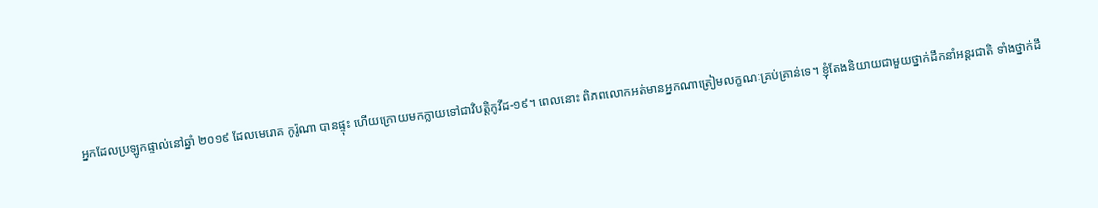អ្នកដែលប្រឡូកផ្ទាល់នៅឆ្នាំ ២០១៩ ដែលមេរោគ កូរ៉ូណា បានផ្ទុះ ហើយក្រោយមកក្លាយទៅជាវិបត្តិកូវីដ-១៩។ ពេលនោះ ពិភពលោកអត់មានអ្នកណាត្រៀមលក្ខណៈគ្រប់គ្រាន់ទេ។ ខ្ញុំតែងនិយាយជាមួយថ្នាក់ដឹកនាំអន្តរជាតិ ទាំងថ្នាក់ដឹ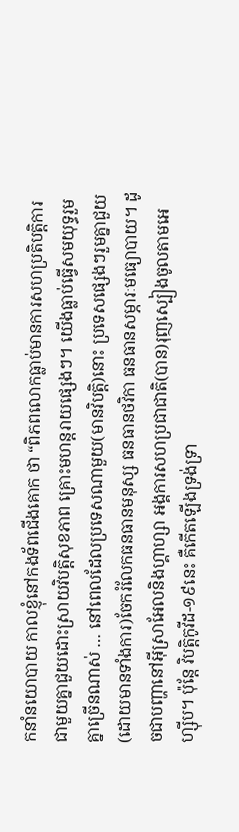កនាំនយោបាយ កាលខ្ញុំនៅកងទ័ពជើងគោក ថា “ពិភពលោកធ្លាប់មានការសហប្រតិបត្តិការជាមួយគ្នាជួយដោះស្រាយវិបត្តិសុខភាព គ្រោះមហន្តរាយផ្សេងៗ។ យើងធ្លាប់ធ្វើសមយុទ្ធរួមគ្នាច្រើនណាស់ … នៅពេលដែលប្រទេសណាមួយ(មានវិបត្តិ)នោះ ប្រទេសផ្សេងៗរួមគ្នាជួយ (ដោយមានទាំងការ)ចែករំលែកធនធានមនុស្ស ធនធានថវិកា ធនធានសម្ភារៈមធ្យោបាយ។ ដូចជាបញ្ហានៅអ៊ីស្រាអែលនិងហ្គាហ្សា អង្គការសហប្រជាជាតិ(បាន)រុញស្បៀងចូលតាមអេហ្ស៊ីប។ ប៉ុន្តែ វិបត្តិកូវីដ-១៩នេះ គឺកើតឡើងទ្រង់ទ្រា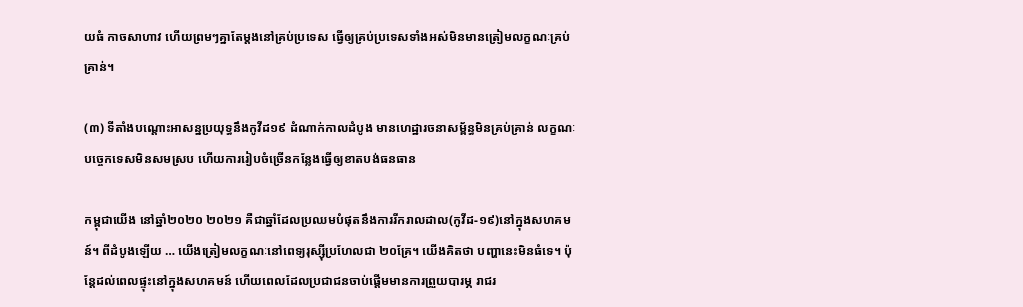យធំ កាចសាហាវ ហើយព្រមៗគ្នាតែម្ដងនៅគ្រប់ប្រទេស ធ្វើឲ្យគ្រប់ប្រទេសទាំងអស់មិនមានត្រៀមលក្ខណៈគ្រប់គ្រាន់។

(៣) ទីតាំងបណ្ដោះអាសន្នប្រយុទ្ធនឹងកូវីដ១៩ ដំណាក់កាលដំបូង មានហេដ្ឋារចនាសម្ព័ន្ធមិនគ្រប់គ្រាន់ លក្ខណៈបច្ចេកទេសមិនសមស្រប ហើយការរៀបចំច្រើនកន្លែងធ្វើឲ្យខាតបង់ធនធាន

កម្ពុជាយើង នៅឆ្នាំ២០២០ ២០២១ គឺជាឆ្នាំដែលប្រឈមបំផុតនឹងការរីករាលដាល(កូវីដ-១៩)នៅក្នុងសហគមន៍។ ពីដំបូងឡើយ … យើងត្រៀមលក្ខណៈនៅពេទ្យរុស្ស៊ីប្រហែលជា ២០គ្រែ។ យើងគិតថា បញ្ហានេះមិនធំទេ។ ប៉ុន្តែដល់ពេលផ្ទុះនៅក្នុងសហគមន៍ ហើយពេលដែលប្រជាជនចាប់ផ្ដើមមានការព្រួយបារម្ភ រាជរ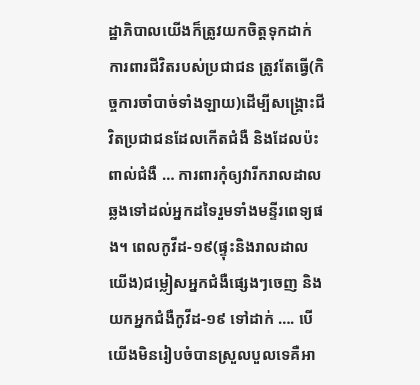ដ្ឋាភិបាលយើងក៏ត្រូវយកចិត្តទុកដាក់ការពារជីវិតរបស់ប្រជាជន ត្រូវតែធ្វើ(កិច្ចការចាំបាច់ទាំងឡាយ)ដើម្បីសង្រ្គោះជីវិតប្រជាជនដែលកើតជំងឺ និងដែលប៉ះពាល់ជំងឺ … ការពារកុំឲ្យវារីករាលដាលឆ្លងទៅដល់អ្នកដទៃរួមទាំងមន្ទីរពេទ្យផង។ ពេលកូវីដ-១៩(ផ្ទុះនិងរាលដាល យើង)ជម្លៀសអ្នកជំងឺផ្សេងៗចេញ និងយកអ្នកជំងឺកូវីដ-១៩ ទៅដាក់ …. បើយើងមិនរៀបចំបានស្រួលបួលទេគឺអា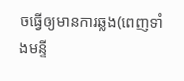ចធ្វើឲ្យមានការឆ្លង(ពេញទាំងមន្ទី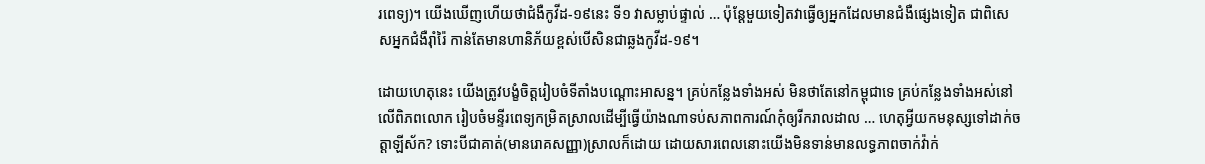រពេទ្យ)។ យើងឃើញហើយថាជំងឺកូវីដ-១៩នេះ ទី១ វាសម្លាប់ផ្ទាល់ … ប៉ុន្តែមួយទៀតវាធ្វើឲ្យអ្នកដែលមានជំងឺផ្សេងទៀត ជាពិសេសអ្នកជំងឺរ៉ាំរ៉ៃ កាន់តែមានហានិភ័យខ្ពស់បើសិនជាឆ្លងកូវីដ-១៩។

ដោយហេតុនេះ យើងត្រូវបង្ខំចិត្តរៀបចំទីតាំងបណ្ដោះអាសន្ន។ គ្រប់កន្លែងទាំងអស់ មិនថាតែនៅកម្ពុជាទេ គ្រប់កន្លែងទាំងអស់នៅលើពិភពលោក រៀបចំមន្ទីរពេទ្យកម្រិតស្រាលដើម្បីធ្វើយ៉ាងណាទប់សភាពការណ៍កុំឲ្យរីករាលដាល … ហេតុអ្វីយកមនុស្សទៅដាក់ចត្តាឡីស័ក? ទោះបីជាគាត់(មានរោគសញ្ញា)ស្រាលក៏ដោយ ដោយសារពេលនោះយើងមិនទាន់មានលទ្ធភាពចាក់វ៉ាក់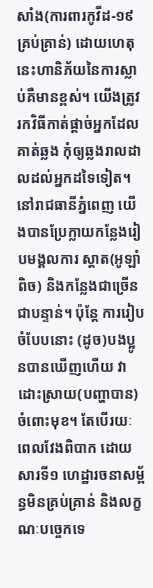សាំង(ការពារកូវីដ-១៩ គ្រប់គ្រាន់) ដោយហេតុនេះហានិភ័យនៃការស្លាប់គឺមានខ្ពស់។ យើងត្រូវរកវិធីកាត់ផ្ដាច់អ្នកដែលគាត់ឆ្លង កុំឲ្យឆ្លងរាលដាលដល់អ្នកដទៃទៀត។ នៅរាជធានីភ្នំពេញ យើងបានប្រែក្លាយកន្លែងរៀបមង្គលការ ស្ដាត(អូឡាំពិច) និងកន្លែងជាច្រើនជាបន្ទាន់។ ប៉ុន្តែ ការរៀបចំបែបនោះ (ដូច)បងប្អូនបានឃើញហើយ វាដោះស្រាយ(បញ្ហាបាន)ចំពោះមុខ។ តែបើរយៈពេលវែងពិបាក ដោយសារទី១ ហេដ្ឋារចនាសម្ព័ន្ធមិនគ្រប់គ្រាន់ និងលក្ខណៈបច្ចេកទេ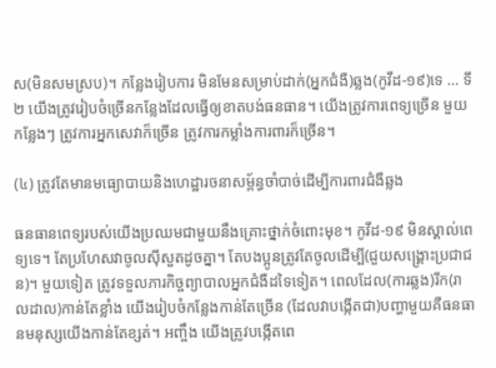ស(មិនសមស្រប)។ កន្លែងរៀបការ មិនមែនសម្រាប់ដាក់(អ្នកជំងឺ)ឆ្លង(កូវីដ-១៩)ទេ … ទី២ យើងត្រូវរៀបចំច្រើនកន្លែងដែលធ្វើឲ្យខាតបង់ធនធាន។ យើងត្រូវការពេទ្យច្រើន មួយកន្លែងៗ ត្រូវការអ្នកសេវាក៏ច្រើន ត្រូវការកម្លាំងការពារក៏ច្រើន។

(៤) ត្រូវតែមានមធ្យោបាយនិងហេដ្ឋារចនាសម្ព័ន្ធចាំបាច់ដើម្បីការពារជំងឺឆ្លង

ធនធានពេទ្យរបស់យើងប្រឈមជាមួយនឹងគ្រោះថ្នាក់ចំពោះមុខ។ កូវីដ-១៩ មិនស្គាល់ពេទ្យទេ។ តែប្រហែសវាចូលស៊ីសួតដូចគ្នា។ តែបងប្អូនត្រូវតែចូលដើម្បី(ជួយសង្រ្គោះប្រជាជន)។ មួយទៀត ត្រូវទទួលភារកិច្ចព្យាបាលអ្នកជំងឺដទៃទៀត។ ពេលដែល(ការឆ្លង)រីក(រាលដាល)កាន់តែខ្លាំង យើងរៀបចំកន្លែងកាន់តែច្រើន (ដែលវាបង្កើតជា)បញ្ហាមួយគឺធនធានមនុស្សយើងកាន់តែខ្សត់។ អញ្ចឹង យើងត្រូវបង្កើតពេ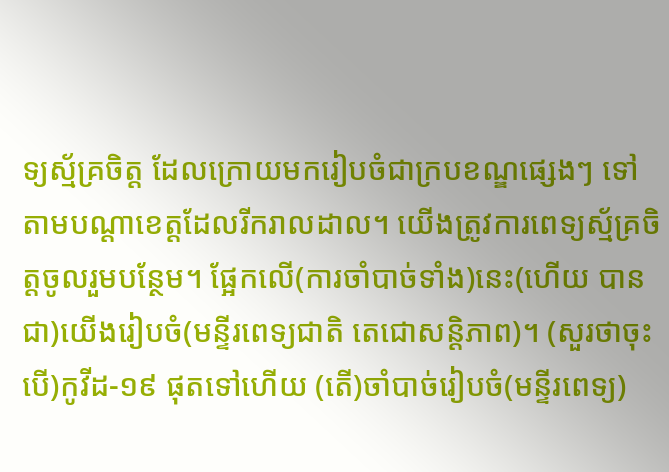ទ្យស្ម័គ្រចិត្ត ដែលក្រោយមករៀបចំជាក្របខណ្ឌផ្សេងៗ ទៅតាមបណ្ដាខេត្តដែលរីករាលដាល។ យើងត្រូវការពេទ្យស្ម័គ្រចិត្តចូលរួមបន្ថែម។ ផ្អែកលើ(ការចាំបាច់ទាំង)នេះ(ហើយ បានជា)យើងរៀបចំ(មន្ទីរពេទ្យជាតិ តេជោសន្ដិភាព)។ (សួរថាចុះបើ)កូវីដ-១៩ ផុតទៅហើយ (តើ)ចាំបាច់រៀបចំ(មន្ទីរពេទ្យ)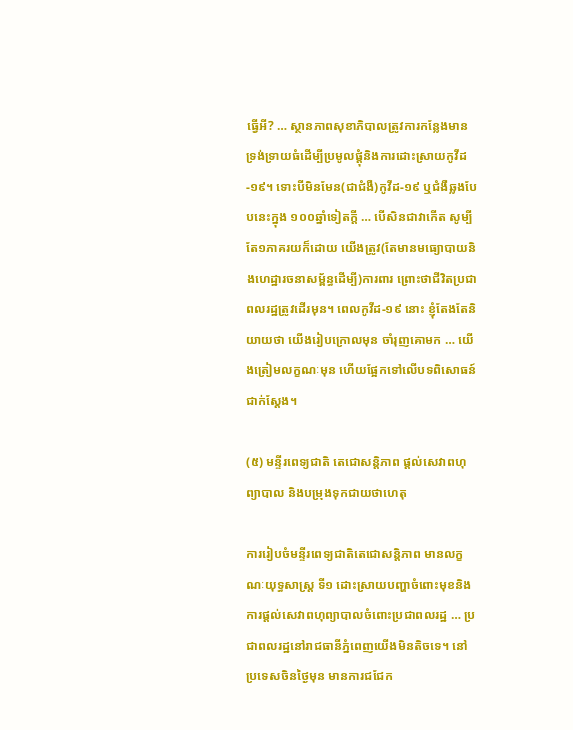ធ្វើអី? … ស្ថានភាពសុខាភិបាលត្រូវការកន្លែងមានទ្រង់ទ្រាយធំដើម្បីប្រមូលផ្ដុំនិងការដោះស្រាយកូវីដ-១៩។ ទោះបីមិនមែន(ជាជំងឺ)កូវីដ-១៩ ឬជំងឺឆ្លងបែបនេះក្នុង ១០០ឆ្នាំទៀតក្តី … បើសិនជាវាកើត សូម្បីតែ១ភាគរយក៏ដោយ យើងត្រូវ(តែមានមធ្យោបាយនិងហេដ្ឋារចនាសម្ព័ន្ធដើម្បី)ការពារ ព្រោះថាជីវិតប្រជាពលរដ្ឋត្រូវដើរមុន។ ពេលកូវីដ-១៩ នោះ ខ្ញុំតែងតែនិយាយថា យើងរៀបក្រោលមុន ចាំរុញគោមក … យើងត្រៀមលក្ខណៈមុន ហើយផ្អែកទៅលើបទពិសោធន៍ជាក់ស្ដែង។

(៥) មន្ទីរពេទ្យជាតិ តេជោសន្ដិភាព ផ្ដល់សេវាពហុព្យាបាល និងបម្រុងទុកជាយថាហេតុ

ការរៀបចំមន្ទីរពេទ្យជាតិតេជោសន្ដិភាព មានលក្ខណៈយុទ្ធសាស្រ្ត ទី១ ដោះស្រាយបញ្ហាចំពោះមុខនិងការផ្ដល់សេវាពហុព្យាបាលចំពោះប្រជាពលរដ្ឋ … ប្រជាពលរដ្ឋនៅរាជធានីភ្នំពេញយើងមិនតិចទេ។ នៅប្រទេសចិនថ្ងៃមុន មានការជជែក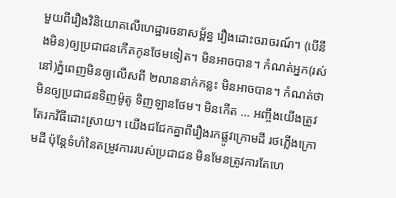មួយពីរឿងវិនិយោគលើហេដ្ឋារចនាសម្ព័ន្ធ រឿងដោះចរាចរណ៍។ (បើនឹងមិន)ឲ្យប្រជាជនកើតកូនថែមទៀត។ មិនអាចបាន។ កំណត់អ្នក(រស់នៅ)ភ្នំពេញមិនឲ្យលើសពី ២លាននាក់កន្លះ មិនអាចបាន។ កំណត់ថាមិនឲ្យប្រជាជនទិញម៉ូតូ ទិញឡានថែម។ មិនកើត … អញ្ចឹងយើងត្រូវតែរកវិធីដោះស្រាយ។ យើងជជែកគ្នាពីរឿងរកផ្លូវក្រោមដី រថភ្លើងក្រោមដី ប៉ុន្តែទំហំនៃតម្រូវការរបស់ប្រជាជន មិនមែនត្រូវការតែហេ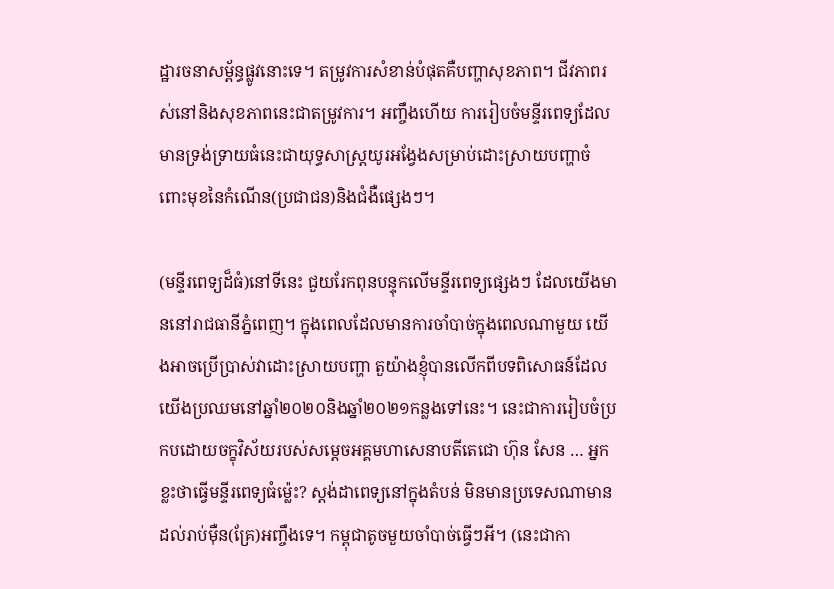ដ្ឋារចនាសម្ព័ន្ធផ្លូវនោះទេ។ តម្រូវការសំខាន់បំផុតគឺបញ្ហាសុខភាព។ ជីវភាពរស់នៅនិងសុខភាពនេះជាតម្រូវការ។ អញ្ចឹងហើយ ការរៀបចំមន្ទីរពេទ្យដែលមានទ្រង់ទ្រាយធំនេះជាយុទ្ធសាស្រ្តយូរអង្វែងសម្រាប់ដោះស្រាយបញ្ហាចំពោះមុខនៃកំណើន(ប្រជាជន)និងជំងឺផ្សេងៗ។

(មន្ទីរពេទ្យដ៏ធំ)នៅទីនេះ ជួយរែកពុនបន្ទុកលើមន្ទីរពេទ្យផ្សេងៗ ដែលយើងមាននៅរាជធានីភ្នំពេញ។ ក្នុងពេលដែលមានការចាំបាច់ក្នុងពេលណាមួយ យើងអាចប្រើប្រាស់វាដោះស្រាយបញ្ហា តួយ៉ាងខ្ញុំបានលើកពីបទពិសោធន៍ដែលយើងប្រឈមនៅឆ្នាំ២០២០និងឆ្នាំ២០២១កន្លងទៅនេះ។ នេះជាការរៀបចំប្រកបដោយចក្ខុវិស័យរបស់សម្ដេចអគ្គមហាសេនាបតីតេជោ ហ៊ុន សែន … អ្នកខ្លះថាធ្វើមន្ទីរពេទ្យធំម្ល៉េះ? ស្ដង់ដាពេទ្យនៅក្នុងតំបន់ មិនមានប្រទេសណាមានដល់រាប់ម៉ឺន(គ្រែ)អញ្ចឹងទេ។ កម្ពុជាតូចមួយចាំបាច់ធ្វើៗអី។ (នេះជាកា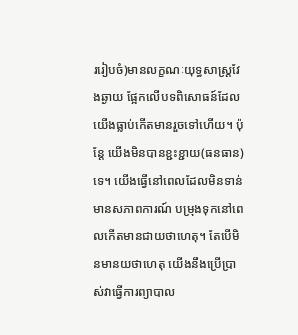ររៀបចំ)មានលក្ខណៈយុទ្ធសាស្រ្តវែងឆ្ងាយ ផ្អែកលើបទពិសោធន៍ដែលយើងធ្លាប់កើតមានរួចទៅហើយ។ ប៉ុន្តែ យើងមិនបានខ្ជះខ្ជាយ(ធនធាន)ទេ។ យើងធ្វើនៅពេលដែលមិនទាន់មានសភាពការណ៍ បម្រុងទុកនៅពេលកើតមានជាយថាហេតុ។ តែបើមិនមានយថាហេតុ យើងនឹងប្រើប្រាស់វាធ្វើការព្យាបាល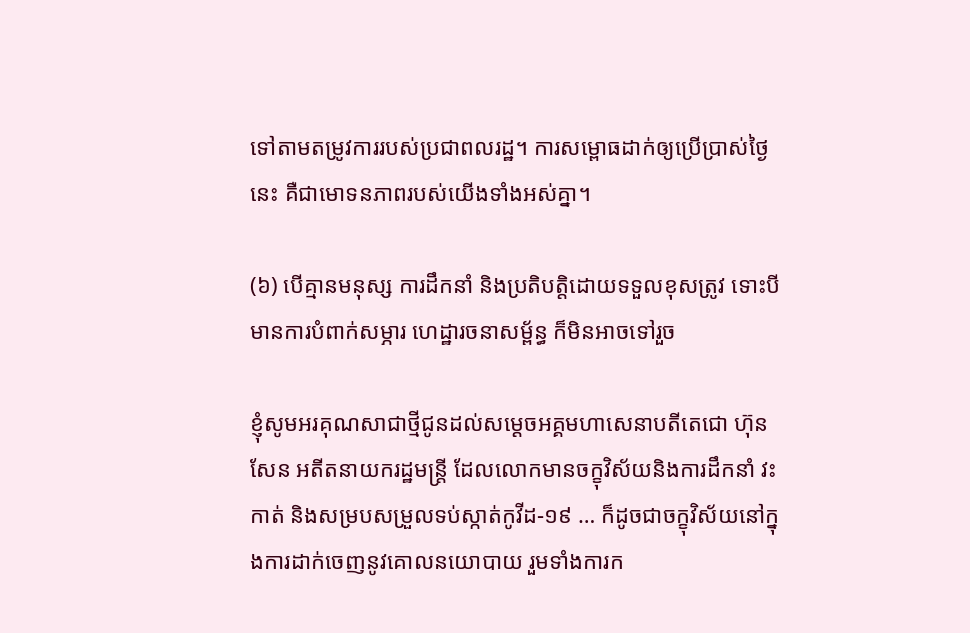ទៅតាមតម្រូវការរបស់ប្រជាពលរដ្ឋ។ ការសម្ពោធដាក់ឲ្យប្រើប្រាស់ថ្ងៃនេះ គឺជាមោទនភាពរបស់យើងទាំងអស់គ្នា។

(៦) បើគ្មានមនុស្ស ការដឹកនាំ និងប្រតិបត្តិដោយទទួលខុសត្រូវ ទោះបីមានការបំពាក់សម្ភារ ហេដ្ឋារចនាសម្ព័ន្ធ ក៏មិនអាចទៅរួច

ខ្ញុំសូមអរគុណសាជាថ្មីជូនដល់សម្ដេចអគ្គមហាសេនាបតីតេជោ ហ៊ុន សែន អតីតនាយករដ្ឋមន្រ្តី ដែលលោកមានចក្ខុវិស័យនិងការដឹកនាំ វះកាត់ និងសម្របសម្រួលទប់ស្កាត់កូវីដ-១៩ … ក៏ដូចជាចក្ខុវិស័យនៅក្នុងការដាក់ចេញនូវគោលនយោបាយ រួមទាំងការក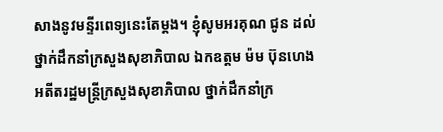សាងនូវមន្ទីរពេទ្យនេះតែម្ដង។ ខ្ញុំសូមអរគុណ ជូន ដល់ថ្នាក់ដឹកនាំក្រសួងសុខាភិបាល ឯកឧត្តម ម៉ម ប៊ុនហេង អតីតរដ្ឋមន្រ្តីក្រសួងសុខាភិបាល ថ្នាក់ដឹកនាំក្រ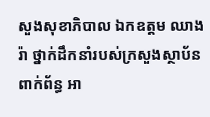សួងសុខាភិបាល ឯកឧត្តម ឈាង រ៉ា ថ្នាក់ដឹកនាំរបស់ក្រសួងស្ថាប័នពាក់ព័ន្ធ អា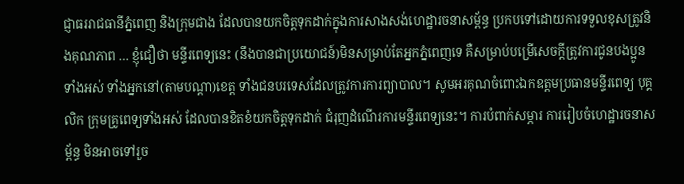ជ្ញាធររាជធានីភ្នំពេញ និងក្រុមជាង ដែលបានយកចិត្តទុកដាក់ក្នុងការសាងសង់ហេដ្ឋារចនាសម្ព័ន្ធ ប្រកបទៅដោយការទទួលខុសត្រូវនិងគុណភាព … ខ្ញុំជឿថា មន្ទីរពេទ្យនេះ (នឹងបានជាប្រយោជន៍)មិនសម្រាប់តែអ្នកភ្នំពេញទេ គឺសម្រាប់បម្រើសេចក្ដីត្រូវការជូនបងប្អូនទាំងអស់ ទាំងអ្នកនៅ(តាមបណ្តា)ខេត្ត ទាំងជនបរទេសដែលត្រូវការការព្យាបាល។ សូមអរគុណចំពោះឯកឧត្តមប្រធានមន្ទីរពេទ្យ បុគ្គលិក ក្រុមគ្រូពេទ្យទាំងអស់ ដែលបានខិតខំយកចិត្តទុកដាក់ ជំរុញដំណើរការមន្ទីរពេទ្យនេះ។ ការបំពាក់សម្ភារ ការរៀបចំហេដ្ឋារចនាសម្ព័ន្ធ មិនអាចទៅរួច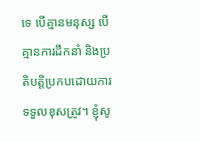ទេ បើគ្មានមនុស្ស បើគ្មានការដឹកនាំ និងប្រតិបត្តិប្រកបដោយការទទួលខុសត្រូវ។ ខ្ញុំសូ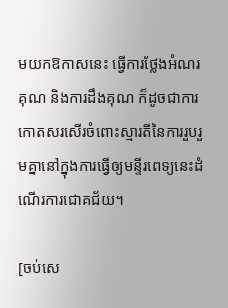មយកឱកាសនេះ ធ្វើការថ្លែងអំណរគុណ និងការដឹងគុណ ក៏ដូចជាការកោតសរសើរចំពោះស្មារតីនៃការរួបរួមគ្នានៅក្នុងការធ្វើឲ្យមន្ទីរពេទ្យនេះដំណើរការជោគជ័យ។

[ចប់សេ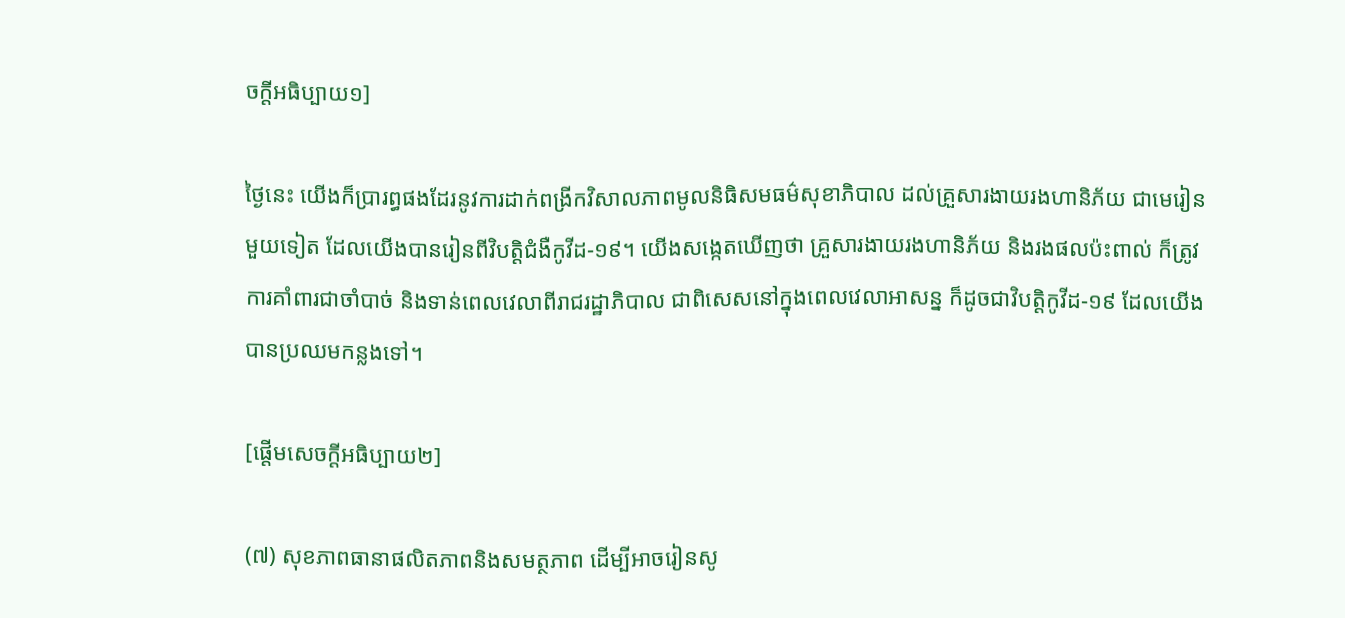ចក្តីអធិប្បាយ១]

ថ្ងៃនេះ យើងក៏ប្រារព្ធផងដែរនូវការដាក់ពង្រីកវិសាលភាពមូលនិធិសមធម៌សុខាភិបាល ដល់គ្រួសារងាយរងហានិភ័យ ជាមេរៀនមួយទៀត ដែលយើងបានរៀនពីវិបត្តិជំងឺកូវីដ-១៩។ យើងសង្កេតឃើញថា គ្រួសារងាយរងហានិភ័យ និងរងផលប៉ះពាល់ ក៏ត្រូវការគាំពារជាចាំបាច់ និងទាន់ពេលវេលាពីរាជរដ្ឋាភិបាល ជាពិសេសនៅក្នុងពេលវេលាអាសន្ន ក៏ដូចជាវិបត្តិកូវីដ-១៩ ដែលយើងបានប្រឈមកន្លងទៅ។

[ផ្តើមសេចក្តីអធិប្បាយ២]

(៧) សុខភាពធានាផលិតភាពនិងសមត្ថភាព ដើម្បីអាចរៀនសូ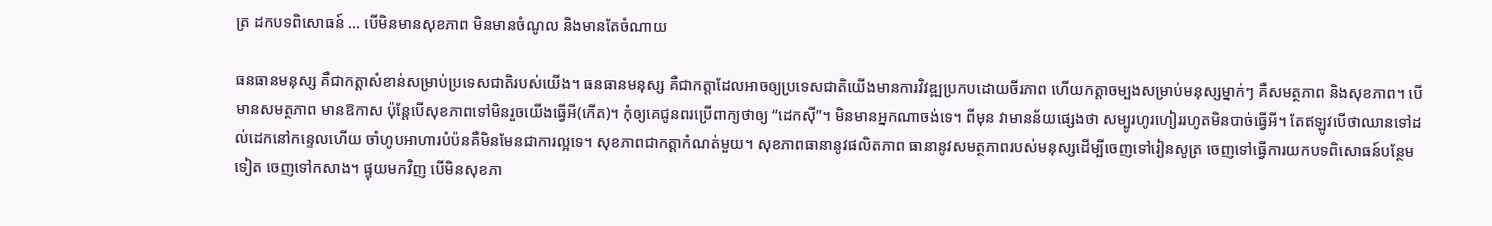ត្រ ដកបទពិសោធន៍ … បើមិនមានសុខភាព មិនមានចំណូល និងមានតែចំណាយ

ធនធានមនុស្ស គឺជាកត្តាសំខាន់សម្រាប់ប្រទេសជាតិរបស់យើង។ ធនធានមនុស្ស គឺជាកត្តាដែលអាចឲ្យប្រទេសជាតិយើងមានការវិវឌ្ឍប្រកបដោយចីរភាព ហើយកត្តាចម្បងសម្រាប់មនុស្សម្នាក់ៗ គឺសមត្ថភាព និងសុខភាព។ បើមានសមត្ថភាព មានឱកាស ប៉ុន្តែបើសុខភាពទៅមិនរួចយើងធ្វើអី(កើត)។ កុំឲ្យគេជូនពរប្រើពាក្យថាឲ្យ “ដេកស៊ី”។ មិនមានអ្នកណាចង់ទេ។ ពីមុន វាមានន័យផ្សេងថា សម្បូរហូរហៀររហូតមិនបាច់ធ្វើអី។ តែឥឡូវបើថាឈានទៅដល់ដេកនៅកន្ទេលហើយ ចាំហូបអាហារបំប៉នគឺមិនមែនជាការល្អទេ។ សុខភាពជាកត្តាកំណត់មួយ។ សុខភាពធានានូវផលិតភាព ធានានូវសមត្ថភាពរបស់មនុស្សដើម្បីចេញទៅរៀនសូត្រ ចេញទៅធ្វើការយកបទពិសោធន៍បន្ថែមទៀត ចេញទៅកសាង។ ផ្ទុយមកវិញ បើមិនសុខភា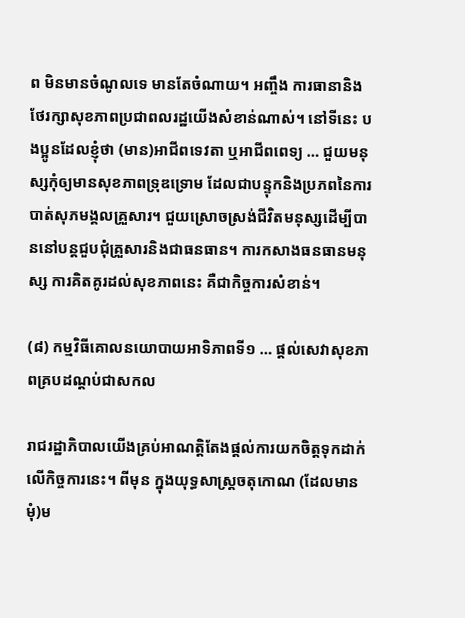ព មិនមានចំណូលទេ មានតែចំណាយ។ អញ្ចឹង ការធានានិងថែរក្សាសុខភាពប្រជាពលរដ្ឋយើងសំខាន់ណាស់។ នៅទីនេះ បងប្អូនដែលខ្ញុំថា (មាន)អាជីពទេវតា ឬអាជីពពេទ្យ … ជួយមនុស្សកុំឲ្យមានសុខភាពទ្រុឌទ្រោម ដែលជាបន្ទុកនិងប្រភពនៃការបាត់សុភមង្គលគ្រួសារ។ ជួយស្រោចស្រង់ជីវិតមនុស្សដើម្បីបាននៅបន្តជួបជុំគ្រួសារនិងជាធនធាន។ ការកសាងធនធានមនុស្ស ការគិតគូរដល់សុខភាពនេះ គឺជាកិច្ចការសំខាន់។

(៨) កម្មវិធីគោលនយោបាយអាទិភាពទី១ … ផ្ដល់សេវាសុខភាពគ្របដណ្ដប់ជាសកល

រាជរដ្ឋាភិបាលយើងគ្រប់អាណត្តិតែងផ្ដល់ការយកចិត្តទុកដាក់លើកិច្ចការនេះ។ ពីមុន ក្នុងយុទ្ធសាស្រ្តចតុកោណ (ដែលមានមុំ)ម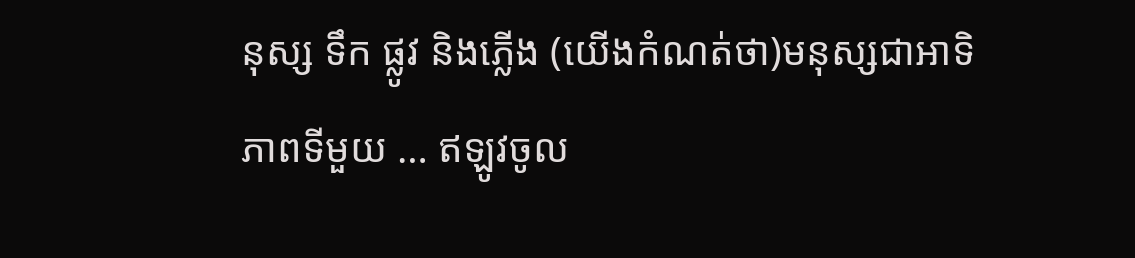នុស្ស ទឹក ផ្លូវ និងភ្លើង (យើងកំណត់ថា)មនុស្សជាអាទិភាពទីមួយ … ឥឡូវចូល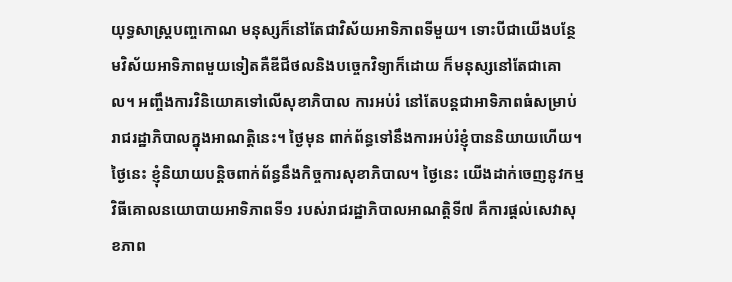យុទ្ធសាស្រ្តបញ្ចកោណ មនុស្សក៏នៅតែជាវិស័យអាទិភាពទីមួយ។ ទោះបីជាយើងបន្ថែមវិស័យអាទិភាពមួយទៀតគឺឌីជីថលនិងបច្ចេកវិទ្យាក៏ដោយ ក៏មនុស្សនៅតែជាគោល។ អញ្ចឹងការវិនិយោគទៅលើសុខាភិបាល ការអប់រំ នៅតែបន្តជាអាទិភាពធំសម្រាប់រាជរដ្ឋាភិបាលក្នុងអាណត្តិនេះ។ ថ្ងៃមុន ពាក់ព័ន្ធទៅនឹងការអប់រំខ្ញុំបាននិយាយហើយ។ ថ្ងៃនេះ ខ្ញុំនិយាយបន្តិចពាក់ព័ន្ធនឹងកិច្ចការសុខាភិបាល។ ថ្ងៃនេះ យើងដាក់ចេញនូវកម្មវិធីគោលនយោបាយអាទិភាពទី១ របស់រាជរដ្ឋាភិបាលអាណត្តិទី៧ គឺការផ្ដល់សេវាសុខភាព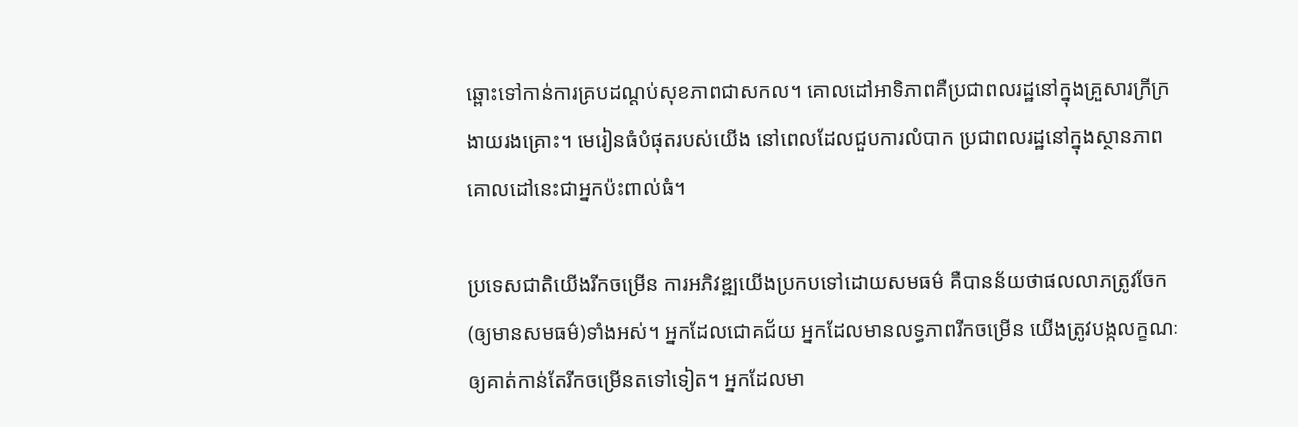ឆ្ពោះទៅកាន់ការគ្របដណ្ដប់សុខភាពជាសកល។ គោលដៅអាទិភាពគឺប្រជាពលរដ្ឋនៅក្នុងគ្រួសារក្រីក្រងាយរងគ្រោះ។ មេរៀនធំបំផុតរបស់យើង នៅពេលដែលជួបការលំបាក ប្រជាពលរដ្ឋនៅក្នុងស្ថានភាពគោលដៅនេះជាអ្នកប៉ះពាល់ធំ។

ប្រទេសជាតិយើងរីកចម្រើន ការអភិវឌ្ឍយើងប្រកបទៅដោយសមធម៌ គឺបានន័យថាផលលាភត្រូវចែក(ឲ្យមានសមធម៌)ទាំងអស់។ អ្នកដែលជោគជ័យ អ្នកដែលមានលទ្ធភាពរីកចម្រើន យើងត្រូវបង្កលក្ខណៈឲ្យគាត់កាន់តែរីកចម្រើនតទៅទៀត។ អ្នកដែលមា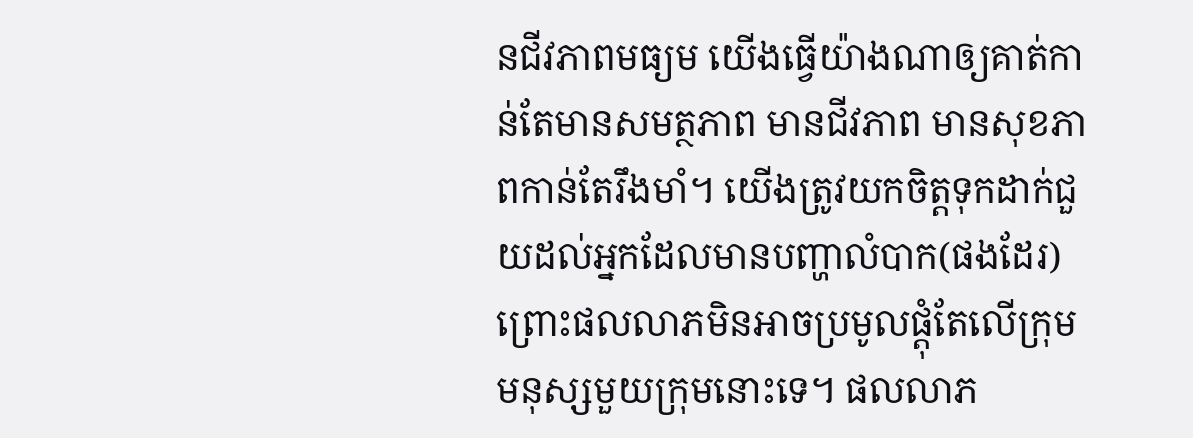នជីវភាពមធ្យម យើងធ្វើយ៉ាងណាឲ្យគាត់កាន់តែមានសមត្ថភាព មានជីវភាព មានសុខភាពកាន់តែរឹងមាំ។ យើងត្រូវយកចិត្តទុកដាក់ជួយដល់អ្នកដែលមានបញ្ហាលំបាក(ផងដែរ) ព្រោះផលលាភមិនអាចប្រមូលផ្ដុំតែលើក្រុមមនុស្សមួយក្រុមនោះទេ។ ផលលាភ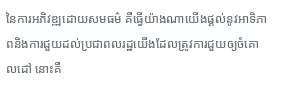នៃការអភិវឌ្ឍដោយសមធម៌ គឺធ្វើយ៉ាងណាយើងផ្ដល់នូវអាទិភាពនិងការជួយដល់ប្រជាពលរដ្ឋយើងដែលត្រូវការជួយឲ្យចំគោលដៅ នោះគឺ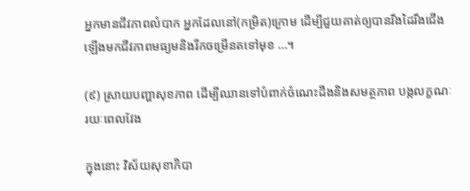អ្នកមានជីវភាពលំបាក អ្នកដែលនៅ(កម្រិត)ក្រោម ដើម្បីជួយគាត់ឲ្យបានរឹងដៃរឹងជើងឡើងមកជីវភាពមធ្យមនិងរីកចម្រើនតទៅមុខ …។

(៩) ស្រាយបញ្ហាសុខភាព ដើម្បីឈានទៅបំពាក់ចំណេះដឹងនិងសមត្ថភាព បង្កលក្ខណៈរយៈពេលវែង

ក្នុងនោះ វិស័យសុខាភិបា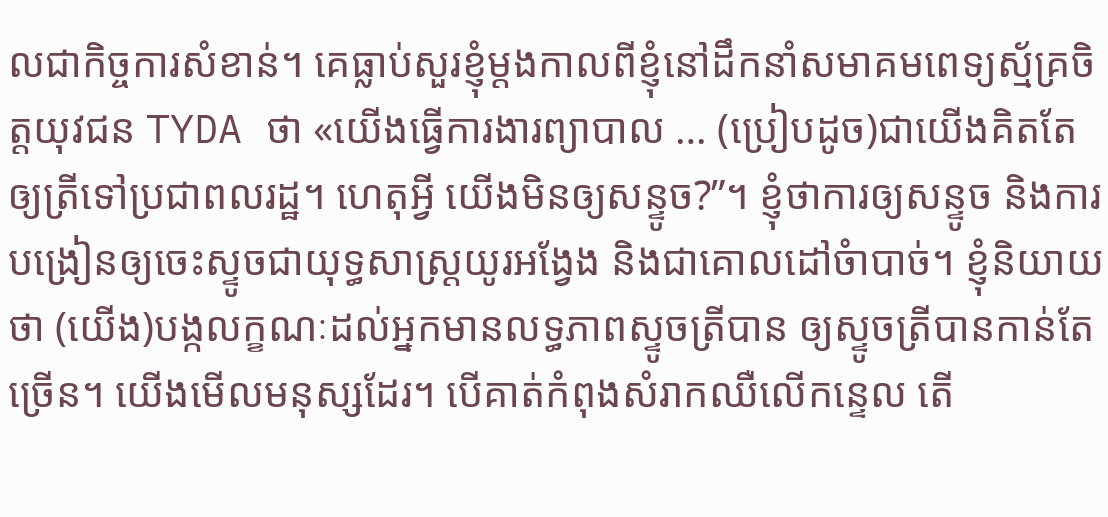លជាកិច្ចការសំខាន់។ គេធ្លាប់សួរខ្ញុំម្ដងកាលពីខ្ញុំនៅដឹកនាំសមាគមពេទ្យស្ម័គ្រចិត្តយុវជន TYDA ថា «យើងធ្វើការងារព្យាបាល … (ប្រៀបដូច)ជាយើងគិតតែឲ្យត្រីទៅប្រជាពលរដ្ឋ។ ហេតុអ្វី យើងមិនឲ្យសន្ទូច?”។ ខ្ញុំថាការឲ្យសន្ទូច និងការបង្រៀនឲ្យចេះស្ទូចជាយុទ្ធសាស្ដ្រយូរអង្វែង និងជាគោលដៅចំាបាច់។ ខ្ញុំនិយាយថា (យើង)បង្កលក្ខណៈដល់អ្នកមានលទ្ធភាពស្ទូចត្រីបាន ឲ្យស្ទូចត្រីបានកាន់តែច្រើន។ យើងមើលមនុស្សដែរ។ បើគាត់កំពុងសំរាកឈឺលើកន្ទេល តើ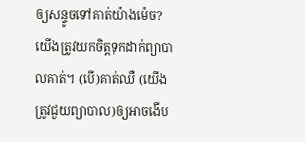ឲ្យសន្ទូចទៅគាត់យ៉ាងម៉េច? យើងត្រូវយកចិត្តទុកដាក់ព្យាបាលគាត់។ (បើ)គាត់ឈឺ (យើងត្រូវជួយព្យាបាល)ឲ្យអាចងើប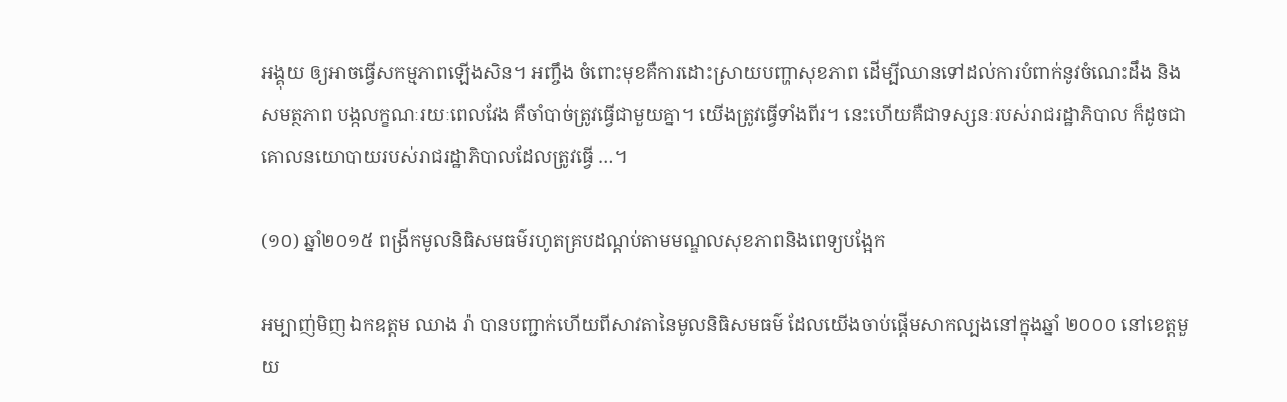អង្គុយ ឲ្យអាចធ្វើសកម្មភាពឡើងសិន។ អញ្ចឹង ចំពោះមុខគឺការដោះស្រាយបញ្ហាសុខភាព ដើម្បីឈានទៅដល់ការបំពាក់នូវចំណេះដឹង និងសមត្ថភាព បង្កលក្ខណៈរយៈពេលវែង គឺចាំបាច់ត្រូវធ្វើជាមួយគ្នា។ យើងត្រូវធ្វើទាំងពីរ។ នេះហើយគឺជាទស្សនៈរបស់រាជរដ្ឋាភិបាល ក៏ដូចជាគោលនយោបាយរបស់រាជរដ្ឋាភិបាលដែលត្រូវធ្វើ …។

(១០) ឆ្នាំ២០១៥ ពង្រីកមូលនិធិសមធម៌រហូតគ្របដណ្ដប់តាមមណ្ឌលសុខភាពនិងពេទ្យបង្អែក

អម្បាញ់មិញ ឯកឧត្តម ឈាង រ៉ា បានបញ្ជាក់ហើយពីសាវតានៃមូលនិធិសមធម៌ ដែលយើងចាប់ផ្ដើមសាកល្បងនៅក្នុងឆ្នាំ ២០០០ នៅខេត្តមួយ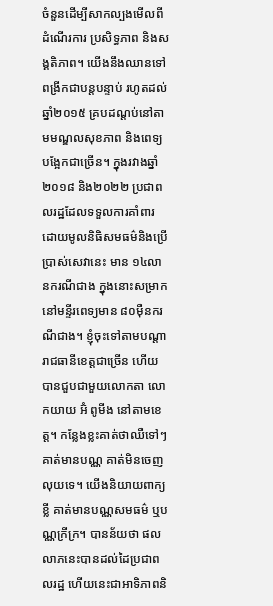ចំនួនដើម្បីសាកល្បងមើលពីដំណើរការ ប្រសិទ្ធភាព និងសង្គតិភាព។ យើងនឹងឈានទៅពង្រីកជាបន្ដបន្ទាប់ រហូតដល់ឆ្នាំ២០១៥ គ្របដណ្ដប់នៅតាមមណ្ឌលសុខភាព និងពេទ្យបង្អែកជាច្រើន។ ក្នុងរវាងឆ្នាំ២០១៨ និង២០២២ ប្រជាពលរដ្ឋដែលទទួលការគាំពារដោយមូលនិធិសមធម៌និងប្រើប្រាស់សេវានេះ មាន ១៤លានករណីជាង ក្នុងនោះសម្រាកនៅមន្ទីរពេទ្យមាន ៨០ម៉ឺនករណីជាង។ ខ្ញុំចុះទៅតាមបណ្ដារាជធានីខេត្តជាច្រើន ហើយបានជួបជាមួយលោកតា លោកយាយ អ៊ំ ពូមីង នៅតាមខេត្ត។ កន្លែងខ្លះគាត់ថាឈឺទៅៗ គាត់មានបណ្ណ គាត់មិនចេញលុយទេ។ យើងនិយាយពាក្យខ្លី គាត់មានបណ្ណសមធម៌ ឬបណ្ណក្រីក្រ។ បានន័យថា ផលលាភនេះបានដល់ដៃប្រជាពលរដ្ឋ ហើយនេះជាអាទិភាពនិ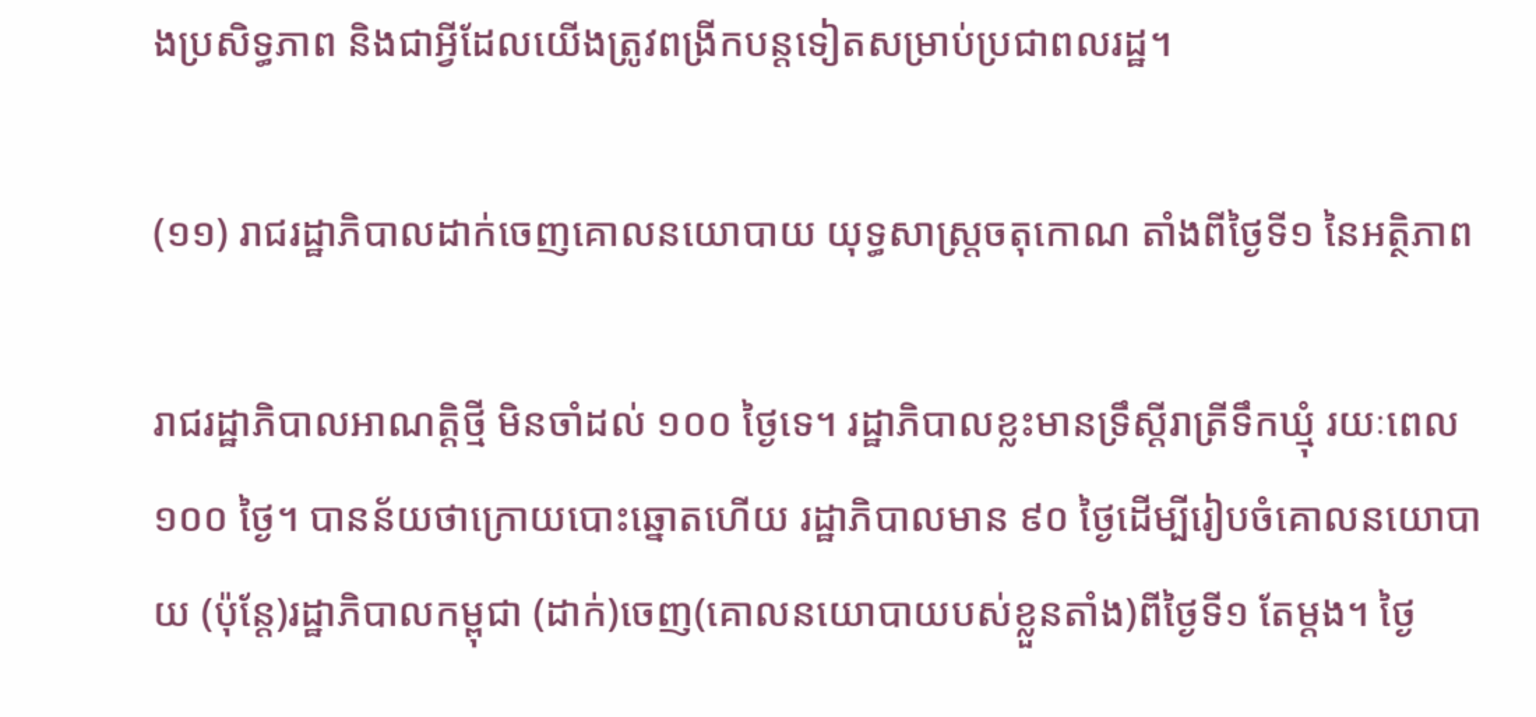ងប្រសិទ្ធភាព និងជាអ្វីដែលយើងត្រូវពង្រីកបន្ដទៀតសម្រាប់ប្រជាពលរដ្ឋ។

(១១) រាជរដ្ឋាភិបាលដាក់ចេញគោលនយោបាយ យុទ្ធសាស្ត្រចតុកោណ តាំងពីថ្ងៃទី១ នៃអត្ថិភាព

រាជរដ្ឋាភិបាលអាណត្ដិថ្មី មិនចាំដល់ ១០០ ថ្ងៃទេ។ រដ្ឋាភិបាលខ្លះមានទ្រឹស្ដីរាត្រីទឹកឃ្មុំ រយៈពេល ១០០ ថ្ងៃ។ បានន័យថាក្រោយបោះឆ្នោតហើយ រដ្ឋាភិបាលមាន ៩០ ថ្ងៃដើម្បីរៀបចំគោលនយោបាយ (ប៉ុន្ដែ)រដ្ឋាភិបាលកម្ពុជា (ដាក់)ចេញ(គោលនយោបាយបស់ខ្លួនតាំង)ពីថ្ងៃទី១ តែម្ដង។ ថ្ងៃ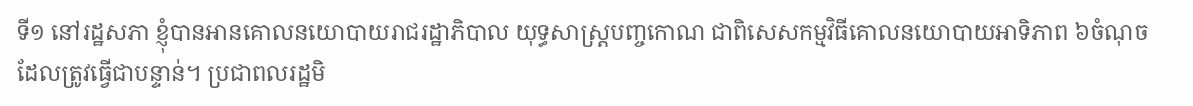ទី១ នៅរដ្ឋសភា ខ្ញុំបានអានគោលនយោបាយរាជរដ្ឋាភិបាល យុទ្ធសាស្ដ្របញ្ចកោណ ជាពិសេសកម្មវិធីគោលនយោបាយអាទិភាព ៦ចំណុច ដែលត្រូវធ្វើជាបន្ទាន់។ ប្រជាពលរដ្ឋមិ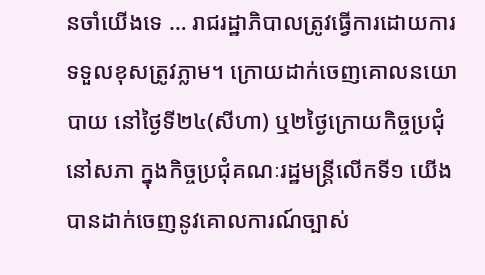នចាំយើងទេ … រាជរដ្ឋាភិបាលត្រូវធ្វើការដោយការទទួលខុសត្រូវភ្លាម។ ក្រោយដាក់ចេញគោលនយោបាយ នៅថ្ងៃទី២៤(សីហា) ឬ២ថ្ងៃក្រោយកិច្ចប្រជុំនៅសភា ក្នុងកិច្ចប្រជុំគណៈរដ្ឋមន្ដ្រីលើកទី១ យើងបានដាក់ចេញនូវគោលការណ៍ច្បាស់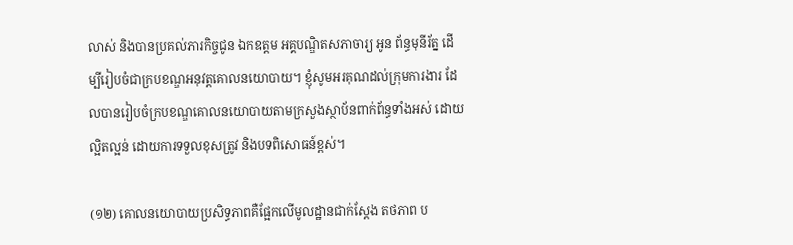លាស់ និងបានប្រគល់ភារកិច្ចជូន ឯកឧត្តម អគ្គបណ្ឌិតសភាចារ្យ អូន ព័ន្ធមុនីរ័ត្ន ដើម្បីរៀបចំជាក្របខណ្ឌអនុវត្ដគោលនយោបាយ។ ខ្ញុំសូមអរគុណដល់ក្រុមការងារ ដែលបានរៀបចំក្របខណ្ឌគោលនយោបាយតាមក្រសួងស្ថាប័នពាក់ព័ន្ធទាំងអស់ ដោយល្អិតល្អន់ ដោយការទទួលខុសត្រូវ និងបទពិសោធន៍ខ្ពស់។

(១២) គោលនយោបាយប្រសិទ្ធភាពគឺផ្អែកលើមូលដ្ឋានជាក់ស្ដែង តថភាព ប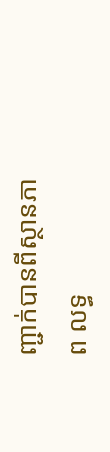ញ្ជាក់បានពីស្ថានភាព លទ្ធ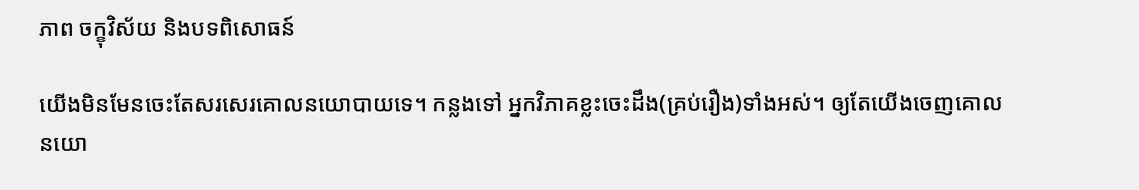ភាព ចក្ខុវិស័យ និងបទពិសោធន៍

យើងមិនមែនចេះតែសរសេរគោលនយោបាយទេ។ កន្លងទៅ អ្នកវិភាគខ្លះចេះដឹង(គ្រប់រឿង)ទាំងអស់។ ឲ្យតែយើងចេញគោលនយោ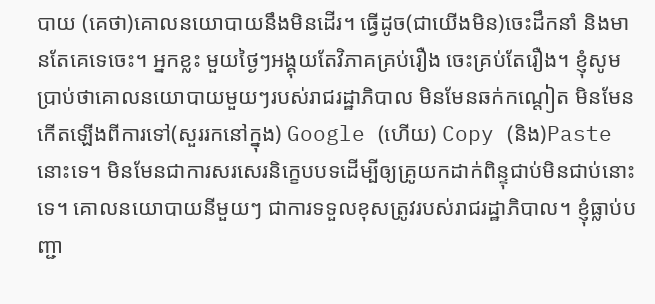បាយ (គេថា)គោលនយោបាយនឹងមិនដើរ។ ធ្វើដូច(ជាយើងមិន)ចេះដឹកនាំ និងមានតែគេទេចេះ។ អ្នកខ្លះ មួយថ្ងៃៗអង្គុយតែវិភាគគ្រប់រឿង ចេះគ្រប់តែរឿង។ ខ្ញុំសូមប្រាប់ថាគោលនយោបាយមួយៗរបស់រាជរដ្ឋាភិបាល មិនមែនឆក់កណ្ដៀត មិនមែនកើតឡើងពីការទៅ(សួររកនៅក្នុង) Google (ហើយ) Copy (និង)Paste នោះទេ។ មិនមែនជាការសរសេរនិក្ខេបបទដើម្បីឲ្យគ្រូយកដាក់ពិន្ទុជាប់មិនជាប់នោះទេ។ គោលនយោបាយនីមួយៗ ជាការទទួលខុសត្រូវរបស់រាជរដ្ឋាភិបាល។ ខ្ញុំធ្លាប់បញ្ជា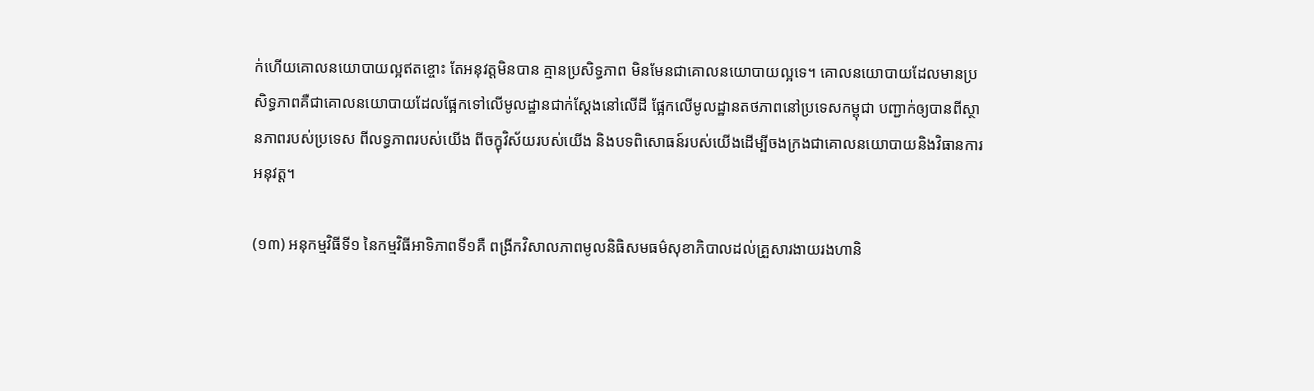ក់ហើយគោលនយោបាយល្អឥតខ្ចោះ តែអនុវត្ដមិនបាន គ្មានប្រសិទ្ធភាព មិនមែនជាគោលនយោបាយល្អទេ។ គោលនយោបាយដែលមានប្រសិទ្ធភាពគឺជាគោលនយោបាយដែលផ្អែកទៅលើមូលដ្ឋានជាក់ស្ដែងនៅលើដី ផ្អែកលើមូលដ្ឋានតថភាពនៅប្រទេសកម្ពុជា បញ្ជាក់ឲ្យបានពីស្ថានភាពរបស់ប្រទេស ពីលទ្ធភាពរបស់យើង ពីចក្ខុវិស័យរបស់យើង និងបទពិសោធន៍របស់យើងដើម្បីចងក្រងជាគោលនយោបាយនិងវិធានការអនុវត្ដ។

(១៣) អនុកម្មវិធីទី១ នៃកម្មវិធីអាទិភាពទី១គឺ ពង្រីកវិសាលភាពមូលនិធិសមធម៌សុខាភិបាលដល់គ្រួសារងាយរងហានិ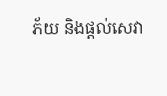ភ័យ និងផ្ដល់សេវា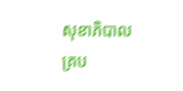សុខាភិបាលគ្រប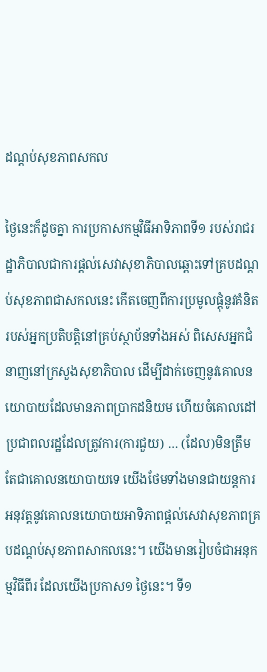ដណ្ដប់សុខភាពសកល

ថ្ងៃនេះក៏ដូចគ្នា ការប្រកាសកម្មវិធីអាទិភាពទី១ របស់រាជរដ្ឋាភិបាលជាការផ្ដល់សេវាសុខាភិបាលឆ្ពោះទៅគ្របដណ្ដប់សុខភាពជាសកលនេះ កើតចេញពីការប្រមូលផ្ដុំនូវគំនិតរបស់អ្នកប្រតិបត្ដិនៅគ្រប់ស្ថាប័នទាំងអស់ ពិសេសអ្នកជំនាញនៅក្រសួងសុខាភិបាល ដើម្បីដាក់ចេញនូវគោលនយោបាយដែលមានភាពប្រាកដនិយម ហើយចំគោលដៅប្រជាពលរដ្ឋដែលត្រូវការ(ការជួយ) … (ដែល)មិនត្រឹមតែជាគោលនយោបាយទេ យើងថែមទាំងមានជាយន្ដការអនុវត្ដនូវគោលនយោបាយអាទិភាពផ្ដល់សេវាសុខភាពគ្របដណ្ដប់សុខភាពសាកលនេះ។ យើងមានរៀបចំជាអនុកម្មវិធីពីរ ដែលយើងប្រកាស១ ថ្ងៃនេះ។ ទី១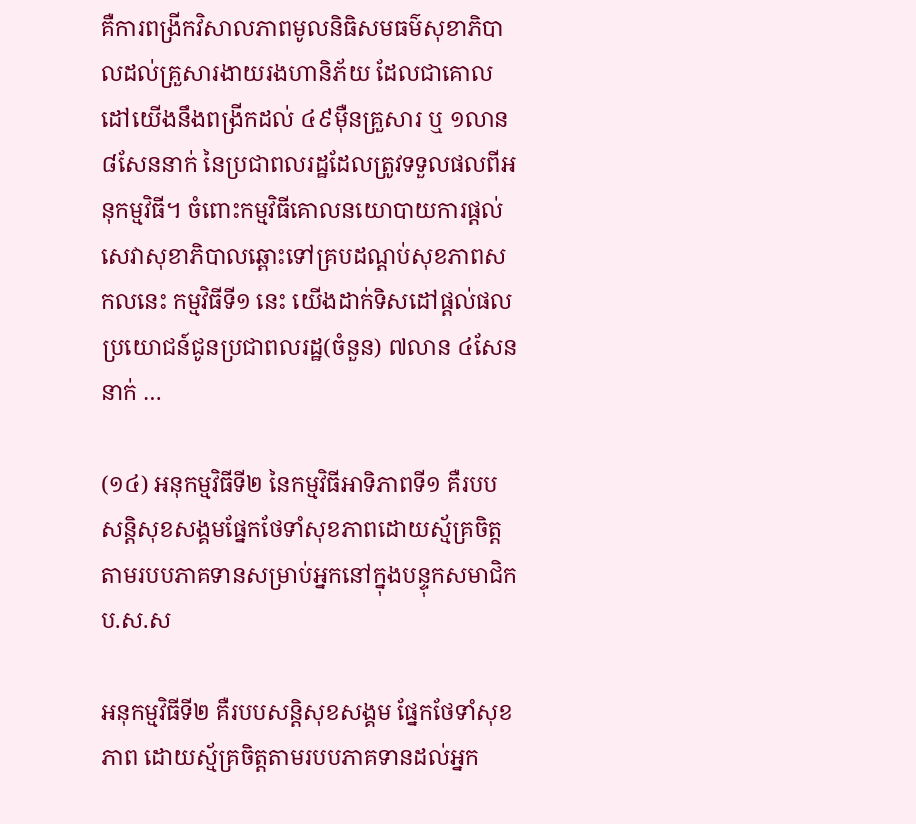គឺការពង្រីកវិសាលភាពមូលនិធិសមធម៌សុខាភិបាលដល់គ្រួសារងាយរងហានិភ័យ ដែលជាគោលដៅយើងនឹងពង្រីកដល់ ៤៩ម៉ឺនគ្រួសារ ឬ ១លាន ៨សែននាក់ នៃប្រជាពលរដ្ឋដែលត្រូវទទួលផលពីអនុកម្មវិធី។ ចំពោះកម្មវិធីគោលនយោបាយការផ្ដល់សេវាសុខាភិបាលឆ្ពោះទៅគ្របដណ្ដប់សុខភាពសកលនេះ កម្មវិធីទី១ នេះ យើងដាក់ទិសដៅផ្ដល់ផលប្រយោជន៍ជូនប្រជាពលរដ្ឋ(ចំនួន) ៧លាន ៤សែននាក់ …

(១៤) អនុកម្មវិធីទី២ នៃកម្មវិធីអាទិភាពទី១ គឺរបបសន្ដិសុខសង្គមផ្នែកថែទាំសុខភាពដោយស្ម័គ្រចិត្តតាមរបបភាគទានសម្រាប់អ្នកនៅក្នុងបន្ទុកសមាជិក ប.ស.ស

អនុកម្មវិធីទី២ គឺរបបសន្ដិសុខសង្គម ផ្នែកថែទាំសុខភាព ដោយស្ម័គ្រចិត្តតាមរបបភាគទានដល់អ្នក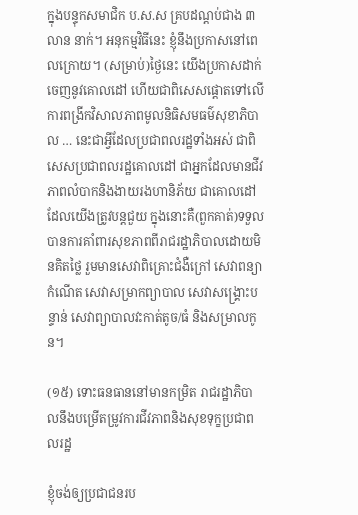ក្នុងបន្ទុកសមាជិក ប.ស.ស គ្របដណ្តប់ជាង ៣ លាន នាក់។ អនុកម្មវិធីនេះ ខ្ញុំនឹងប្រកាសនៅពេលក្រោយ។ (សម្រាប់)ថ្ងៃនេះ យើងប្រកាសដាក់ចេញនូវគោលដៅ ហើយជាពិសេសផ្ដោតទៅលើការពង្រីកវិសាលភាពមូលនិធិសមធម៌សុខាភិបាល … នេះជាអ្វីដែលប្រជាពលរដ្ឋទាំងអស់ ជាពិសេសប្រជាពលរដ្ឋគោលដៅ ជាអ្នកដែលមានជីវភាពលំបាកនិងងាយរងហានិភ័យ ជាគោលដៅដែលយើងត្រូវបន្ដជួយ ក្នុងនោះគឺ(ពួកគាត់)ទទួលបានការគាំពារសុខភាពពីរាជរដ្ឋាភិបាលដោយមិនគិតថ្លៃ រួមមានសេវាពិគ្រោះជំងឺក្រៅ សេវាពន្យាកំណើត សេវាសម្រាកព្យាបាល សេវាសង្គ្រោះបន្ទាន់ សេវាព្យាបាលវះកាត់តូច/ធំ និងសម្រាលកូន។

(១៥) ទោះធនធាននៅមានកម្រិត រាជរដ្ឋាភិបាលនឹងបម្រើតម្រូវការជីវភាពនិងសុខទុក្ខប្រជាពលរដ្ឋ

ខ្ញុំចង់ឲ្យប្រជាជនរប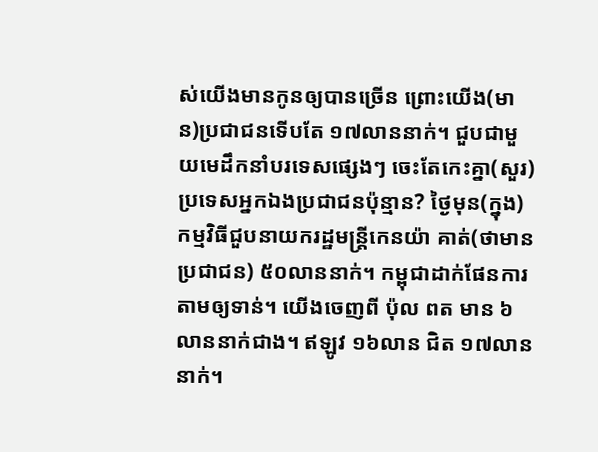ស់យើងមានកូនឲ្យបានច្រើន ព្រោះយើង(មាន)ប្រជាជនទើបតែ ១៧លាននាក់។ ជួបជាមួយមេដឹកនាំបរទេសផ្សេងៗ ចេះតែកេះគ្នា(សួរ)ប្រទេសអ្នកឯងប្រជាជនប៉ុន្មាន? ថ្ងៃមុន(ក្នុង)កម្មវិធីជួបនាយករដ្ឋមន្ដ្រីកេនយ៉ា គាត់(ថាមានប្រជាជន) ៥០លាននាក់។ កម្ពុជាដាក់ផែនការតាមឲ្យទាន់។ យើងចេញពី ប៉ុល ពត មាន ៦លាននាក់ជាង។ ឥឡូវ ១៦លាន ជិត ១៧លាននាក់។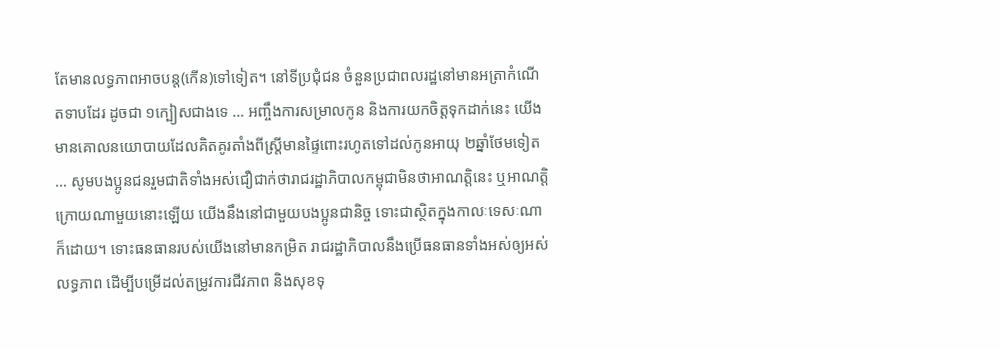តែមានលទ្ធភាពអាចបន្ត(កើន)ទៅទៀត។ នៅទីប្រជុំជន ចំនួនប្រជាពលរដ្ឋនៅមានអត្រាកំណើតទាបដែរ ដូចជា ១ក្បៀសជាងទេ … អញ្ចឹងការសម្រាលកូន និងការយកចិត្តទុកដាក់នេះ យើងមានគោលនយោបាយដែលគិតគូរតាំងពីស្រ្តីមានផ្ទៃពោះរហូតទៅដល់កូនអាយុ ២ឆ្នាំថែមទៀត … សូមបងប្អូនជនរួមជាតិទាំងអស់ជឿជាក់ថារាជរដ្ឋាភិបាលកម្ពុជាមិនថាអាណត្តិនេះ ឬអាណត្តិក្រោយណាមួយនោះឡើយ យើងនឹងនៅជាមួយបងប្អូនជានិច្ច ទោះជាស្ថិតក្នុងកាលៈទេសៈណាក៏ដោយ។ ទោះធនធានរបស់យើងនៅមានកម្រិត រាជរដ្ឋាភិបាលនឹងប្រើធនធានទាំងអស់ឲ្យអស់លទ្ធភាព ដើម្បីបម្រើដល់តម្រូវការជីវភាព និងសុខទុ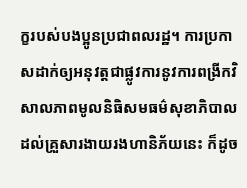ក្ខរបស់បងប្អូនប្រជាពលរដ្ឋ។ ការប្រកាសដាក់ឲ្យអនុវត្តជាផ្លូវការនូវការពង្រីកវិសាលភាពមូលនិធិសមធម៌សុខាភិបាលដល់គ្រួសារងាយរងហានិភ័យនេះ ក៏ដូច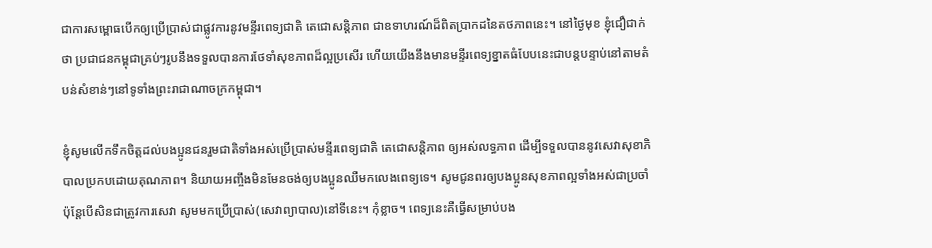ជាការសម្ពោធបើកឲ្យប្រើប្រាស់ជាផ្លូវការនូវមន្ទីរពេទ្យជាតិ តេជោសន្តិភាព ជាឧទាហរណ៍ដ៏ពិតប្រាកដនៃតថភាពនេះ។ នៅថ្ងៃមុខ ខ្ញុំជឿជាក់ថា ប្រជាជនកម្ពុជាគ្រប់ៗរូបនឹងទទួលបានការថែទាំសុខភាពដ៏ល្អប្រសើរ ហើយយើងនឹងមានមន្ទីរពេទ្យខ្នាតធំបែបនេះជាបន្តបន្ទាប់នៅតាមតំបន់សំខាន់ៗនៅទូទាំងព្រះរាជាណាចក្រកម្ពុជា។

ខ្ញុំសូមលើកទឹកចិត្តដល់បងប្អូនជនរួមជាតិទាំងអស់ប្រើប្រាស់មន្ទីរពេទ្យជាតិ តេជោសន្តិភាព ឲ្យអស់លទ្ធភាព ដើម្បីទទួលបាននូវសេវាសុខាភិបាលប្រកបដោយគុណភាព។ និយាយអញ្ចឹងមិនមែនចង់ឲ្យបងប្អូនឈឺមកលេងពេទ្យទេ។ សូមជូនពរឲ្យបងប្អូនសុខភាពល្អទាំងអស់ជាប្រចាំ ប៉ុន្តែបើសិនជាត្រូវការសេវា សូមមកប្រើប្រាស់(សេវាព្យាបាល)នៅទីនេះ។ កុំខ្លាច។ ពេទ្យនេះគឺធ្វើសម្រាប់បង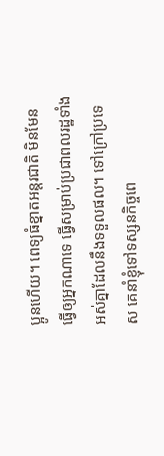ប្អូនហើយ។ ពេទ្យធំខ្នាតអន្តរជាតិ មិនមែនធ្វើឲ្យអ្នកណាទេ ធ្វើសម្រាប់ប្រជាពលរដ្ឋទាំងអស់គ្នាដែលនឹងទទួលផល។ ទៅក្រៅប្រទេស គេនាំខ្ញុំទៅទស្សនកិច្ចពេ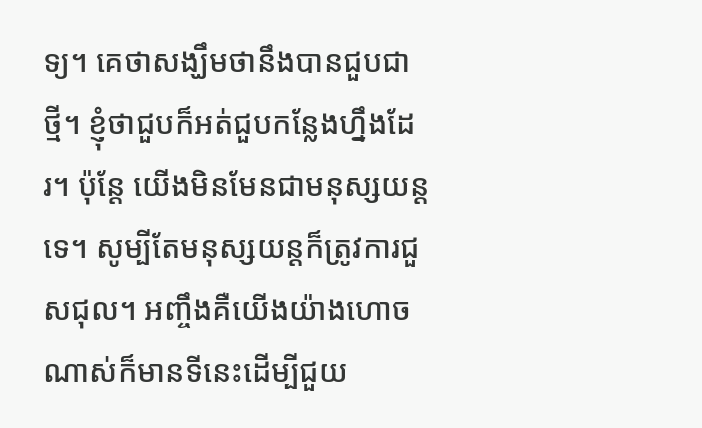ទ្យ។ គេថាសង្ឃឹមថានឹងបានជួបជាថ្មី។ ខ្ញុំថាជួបក៏អត់ជួបកន្លែងហ្នឹងដែរ។ ប៉ុន្តែ យើងមិនមែនជាមនុស្សយន្តទេ។ សូម្បីតែមនុស្សយន្តក៏ត្រូវការជួសជុល។ អញ្ចឹងគឺយើងយ៉ាងហោចណាស់ក៏មានទីនេះដើម្បីជួយ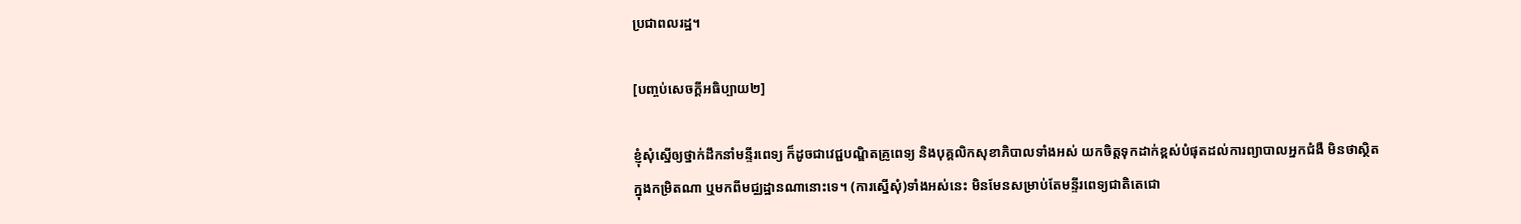ប្រជាពលរដ្ឋ។

[បញ្ចប់សេចក្តីអធិប្បាយ២]

ខ្ញុំសុំស្នើឲ្យថ្នាក់ដឹកនាំមន្ទីរពេទ្យ ក៏ដូចជាវេជ្ជបណ្ឌិតគ្រូពេទ្យ និងបុគ្គលិកសុខាភិបាលទាំងអស់ យកចិត្តទុកដាក់ខ្ពស់បំផុតដល់ការព្យាបាលអ្នកជំងឺ មិនថាស្ថិតក្នុងកម្រិតណា ឬមកពីមជ្ឈដ្ឋានណានោះទេ។ (ការស្នើសុំ)ទាំងអស់នេះ មិនមែនសម្រាប់តែមន្ទីរពេទ្យជាតិតេជោ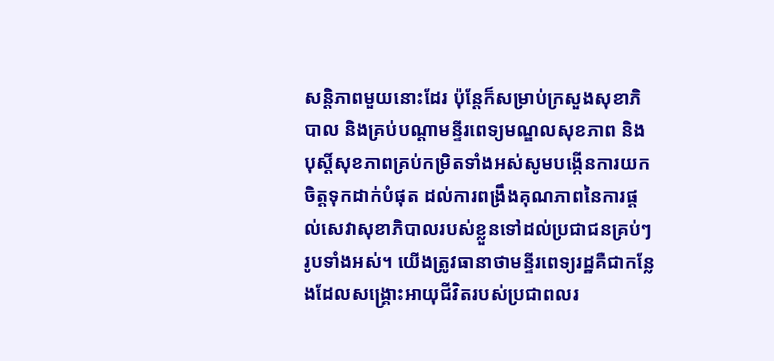សន្តិភាពមួយនោះដែរ ប៉ុន្តែក៏សម្រាប់ក្រសួងសុខាភិបាល និងគ្រប់បណ្តាមន្ទីរពេទ្យមណ្ឌលសុខភាព និងបុស្តិ៍សុខភាពគ្រប់កម្រិតទាំងអស់សូមបង្កើនការយកចិត្តទុកដាក់បំផុត ដល់ការពង្រឹងគុណភាពនៃការផ្តល់សេវាសុខាភិបាលរបស់ខ្លួនទៅដល់ប្រជាជនគ្រប់ៗរូបទាំងអស់។ យើងត្រូវធានាថាមន្ទីរពេទ្យរដ្ឋគឺជាកន្លែងដែលសង្រ្គោះអាយុជីវិតរបស់ប្រជាពលរ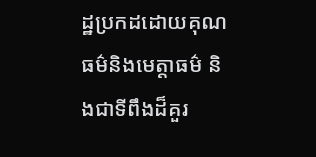ដ្ឋប្រកដដោយគុណធម៌និងមេត្តាធម៌ និងជាទីពឹងដ៏គួរ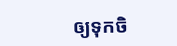ឲ្យទុកចិ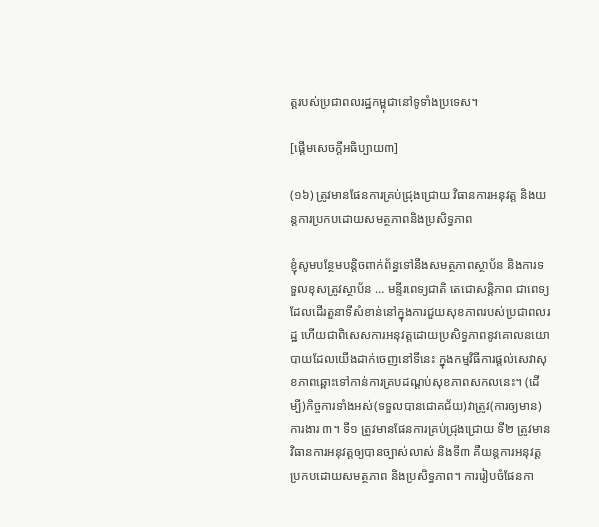ត្តរបស់ប្រជាពលរដ្ឋកម្ពុជានៅទូទាំងប្រទេស។

[ផ្តើមសេចក្តីអធិប្បាយ៣]

(១៦) ត្រូវមានផែនការគ្រប់ជ្រុងជ្រោយ វិធានការអនុវត្ត និងយន្តការប្រកបដោយសមត្ថភាពនិងប្រសិទ្ធភាព

ខ្ញុំសូមបន្ថែមបន្តិចពាក់ព័ន្ធទៅនឹងសមត្ថភាពស្ថាប័ន និងការទទួលខុសត្រូវស្ថាប័ន … មន្ទីរពេទ្យជាតិ តេជោសន្តិភាព ជាពេទ្យដែលដើរតួនាទីសំខាន់នៅក្នុងការជួយសុខភាពរបស់ប្រជាពលរដ្ឋ ហើយជាពិសេសការអនុវត្តដោយប្រសិទ្ធភាពនូវគោលនយោបាយដែលយើងដាក់ចេញនៅទីនេះ ក្នុងកម្មវិធីការផ្តល់សេវាសុខភាពឆ្ពោះទៅកាន់ការគ្របដណ្តប់សុខភាពសកលនេះ។ (ដើម្បី)កិច្ចការទាំងអស់(ទទួលបានជោគជ័យ)វាត្រូវ(ការឲ្យមាន)ការងារ ៣។ ទី១ ត្រូវមានផែនការគ្រប់ជ្រុងជ្រោយ ទី២ ត្រូវមានវិធានការអនុវត្តឲ្យបានច្បាស់លាស់ និងទី៣ គឺយន្តការអនុវត្តប្រកបដោយសមត្ថភាព និងប្រសិទ្ធភាព។ ការរៀបចំផែនកា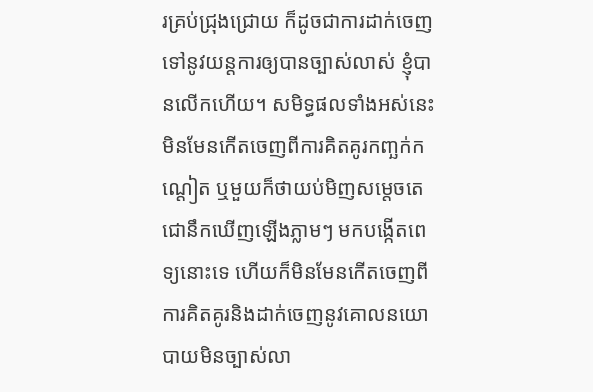រគ្រប់ជ្រុងជ្រោយ ក៏ដូចជាការដាក់ចេញទៅនូវយន្តការឲ្យបានច្បាស់លាស់ ខ្ញុំបានលើកហើយ។ សមិទ្ធផលទាំងអស់នេះ មិនមែនកើតចេញពីការគិតគូរកញ្ឆក់កណ្តៀត ឬមួយក៏ថាយប់មិញសម្តេចតេជោនឹកឃើញឡើងភ្លាមៗ មកបង្កើតពេទ្យនោះទេ ហើយក៏មិនមែនកើតចេញពីការគិតគូរនិងដាក់ចេញនូវគោលនយោបាយមិនច្បាស់លា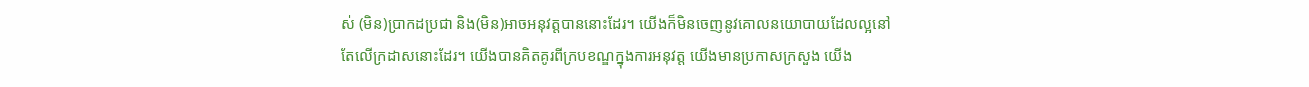ស់ (មិន)ប្រាកដប្រជា និង(មិន)អាចអនុវត្តបាននោះដែរ។ យើងក៏មិនចេញនូវគោលនយោបាយដែលល្អនៅតែលើក្រដាសនោះដែរ។ យើងបានគិតគូរពីក្របខណ្ឌក្នុងការអនុវត្ត យើងមានប្រកាសក្រសួង យើង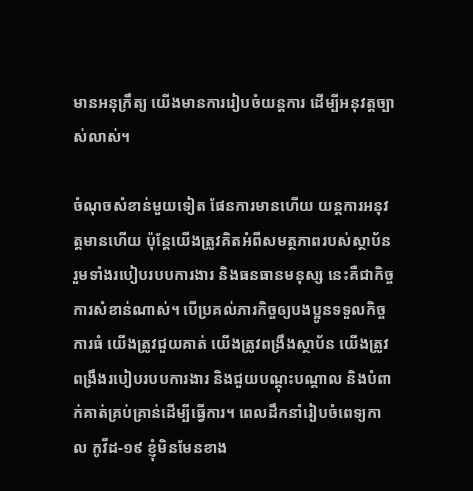មានអនុក្រឹត្យ យើងមានការរៀបចំយន្តការ ដើម្បីអនុវត្តច្បាស់លាស់។

ចំណុចសំខាន់មួយទៀត ផែនការមានហើយ យន្តការអនុវត្តមានហើយ ប៉ុន្តែយើងត្រូវគិតអំពីសមត្ថភាពរបស់ស្ថាប័ន រួមទាំងរបៀបរបបការងារ និងធនធានមនុស្ស នេះគឺជាកិច្ចការសំខាន់ណាស់។ បើប្រគល់ភារកិច្ចឲ្យបងប្អូនទទួលកិច្ចការធំ យើងត្រូវជួយគាត់ យើងត្រូវពង្រឹងស្ថាប័ន យើងត្រូវពង្រឹងរបៀបរបបការងារ និងជួយបណ្តុះបណ្តាល និងបំពាក់គាត់គ្រប់គ្រាន់ដើម្បីធ្វើការ។ ពេលដឹកនាំរៀបចំពេទ្យកាល កូវីដ-១៩ ខ្ញុំមិនមែនខាង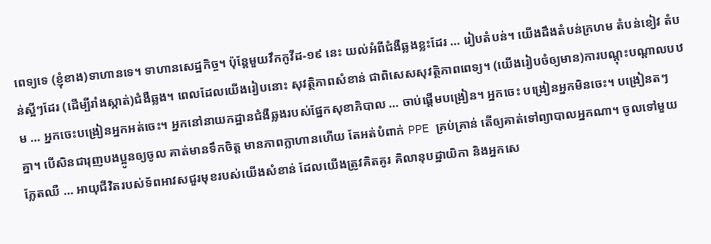ពេទ្យទេ (ខ្ញុំខាង)ទាហានទេ។ ទាហានសេដ្ឋកិច្ច។ ប៉ុន្តែមួយវឹកកូវីដ-១៩ នេះ យល់អំពីជំងឺឆ្លងខ្លះដែរ … រៀបតំបន់។ យើងដឹងតំបន់ក្រហម តំបន់ខៀវ តំបន់ស្អីៗដែរ (ដើម្បីរាំងស្កាត់)ជំងឺឆ្លង។ ពេលដែលយើងរៀបនោះ សុវត្ថិភាពសំខាន់ ជាពិសេសសុវត្ថិភាពពេទ្យ។ (យើងរៀបចំឲ្យមាន)ការបណ្តុះបណ្ដាលបឋម … អ្នកចេះបង្រៀនអ្នកអត់ចេះ។ អ្នកនៅនាយកដ្ឋានជំងឺឆ្លងរបស់ផ្នែកសុខាភិបាល … ចាប់ផ្តើមបង្រៀន។ អ្នកចេះ បង្រៀនអ្នកមិនចេះ។ បង្រៀនតៗគ្នា។ បើសិនជារុញបងប្អូនឲ្យចូល គាត់មានទឹកចិត្ត មានភាពក្លាហានហើយ តែអត់បំពាក់ PPE គ្រប់គ្រាន់ តើឲ្យគាត់ទៅព្យាបាលអ្នកណា។ ចូលទៅមួយភ្លែតឈឺ … អាយុជីវិតរបស់ទ័ពអាវសជួរមុខរបស់យើងសំខាន់ ដែលយើងត្រូវគិតគូរ គិលានុបដ្ឋាយិកា និងអ្នកសេ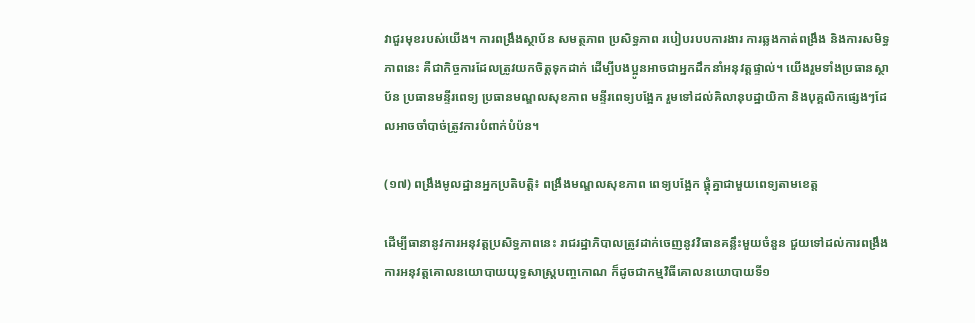វាជួរមុខរបស់យើង។ ការពង្រឹងស្ថាប័ន សមត្ថភាព ប្រសិទ្ធភាព របៀបរបបការងារ ការឆ្លងកាត់ពង្រឹង និងការសមិទ្ធភាពនេះ គឺជាកិច្ចការដែលត្រូវយកចិត្តទុកដាក់ ដើម្បីបងប្អូនអាចជាអ្នកដឹកនាំអនុវត្តផ្ទាល់។ យើងរួមទាំងប្រធានស្ថាប័ន ប្រធានមន្ទីរពេទ្យ ប្រធានមណ្ឌលសុខភាព មន្ទីរពេទ្យបង្អែក រួមទៅដល់គិលានុបដ្ឋាយិកា និងបុគ្គលិកផ្សេងៗដែលអាចចាំបាច់ត្រូវការបំពាក់បំប៉ន។

(១៧) ពង្រឹងមូលដ្ឋានអ្នកប្រតិបត្តិ៖ ពង្រឹងមណ្ឌលសុខភាព ពេទ្យបង្អែក ផ្គុំគ្នាជាមួយពេទ្យតាមខេត្ត

ដើម្បីធានានូវការអនុវត្តប្រសិទ្ធភាពនេះ រាជរដ្ឋាភិបាលត្រូវដាក់ចេញនូវវិធានគន្លឹះមួយចំនួន ជួយទៅដល់ការពង្រឹងការអនុវត្តគោលនយោបាយយុទ្ធសាស្ត្របញ្ចកោណ ក៏ដូចជាកម្មវិធីគោលនយោបាយទី១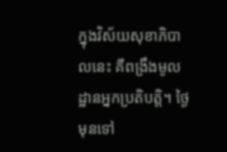ក្នុងវិស័យសុខាភិបាលនេះ គឺពង្រឹងមូលដ្ឋានអ្នកប្រតិបត្តិ។ ថ្ងៃមុនទៅ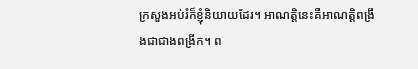ក្រសួងអប់រំក៏ខ្ញុំនិយាយដែរ។ អាណត្តិនេះគឺអាណត្តិពង្រឹងជាជាងពង្រីក។ ព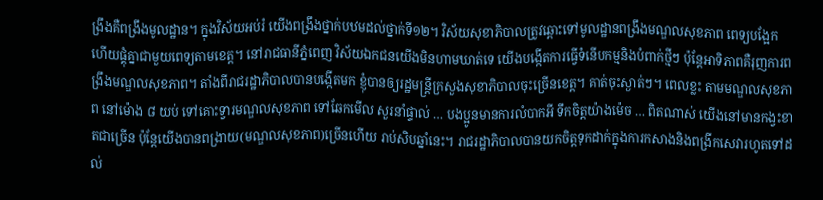ង្រឹងគឺពង្រឹងមូលដ្ឋាន។ ក្នុងវិស័យអប់រំ យើងពង្រឹងថ្នាក់បឋមដល់ថ្នាក់ទី១២។ វិស័យសុខាភិបាលត្រូវឆ្ពោះទៅមូលដ្ឋានពង្រឹងមណ្ឌលសុខភាព ពេទ្យបង្អែក ហើយផ្គុំគ្នាជាមួយពេទ្យតាមខេត្ត។ នៅរាជធានីភ្នំពេញ វិស័យឯកជនយើងមិនហាមឃាត់ទេ យើងបង្កើតការធ្វើទំនើបកម្មនិងបំពាក់ថ្មីៗ ប៉ុន្តែអាទិភាពគឺរុញការពង្រឹងមណ្ឌលសុខភាព។ តាំងពីរាជរដ្ឋាភិបាលបានបង្កើតមក ខ្ញុំបានឲ្យរដ្ឋមន្ត្រីក្រសួងសុខាភិបាលចុះច្រើនខេត្ត។ គាត់ចុះស្ងាត់ៗ។ ពេលខ្លះ តាមមណ្ឌលសុខភាព នៅម៉ោង ៨ យប់ ទៅគោះទ្វារមណ្ឌលសុខភាព ទៅឆែកមើល សួរនាំផ្ទាល់ … បងប្អូនមានការលំបាកអី ទឹកចិត្តយ៉ាងម៉េច … ពិតណាស់ យើងនៅមានកង្វះខាតជាច្រើន ប៉ុន្តែយើងបានពង្រាយ(មណ្ឌលសុខភាព)ច្រើនហើយ រាប់សិបឆ្នាំនេះ។ រាជរដ្ឋាភិបាលបានយកចិត្តទុកដាក់ក្នុងការកសាងនិងពង្រីកសេវារហូតទៅដល់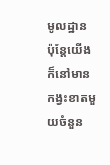មូលដ្ឋាន ប៉ុន្តែយើងក៏នៅមានកង្វះខាតមួយចំនួន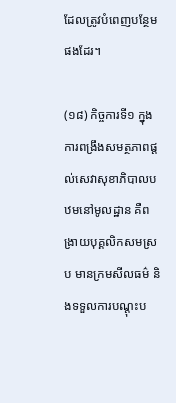ដែលត្រូវបំពេញបន្ថែមផងដែរ។

(១៨) កិច្ចការទី១ ក្នុងការពង្រឹងសមត្ថភាពផ្តល់សេវាសុខាភិបាលបឋមនៅមូលដ្ឋាន គឺពង្រាយបុគ្គលិកសមស្រប មានក្រមសីលធម៌ និងទទួលការបណ្តុះប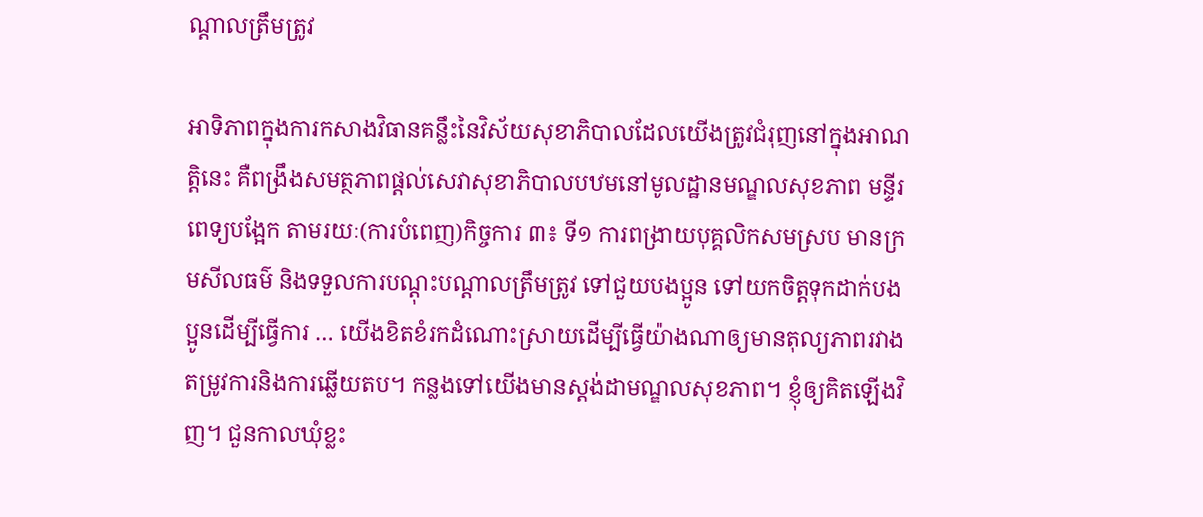ណ្តាលត្រឹមត្រូវ

អាទិភាពក្នុងការកសាងវិធានគន្លឹះនៃវិស័យសុខាភិបាលដែលយើងត្រូវជំរុញនៅក្នុងអាណត្តិនេះ គឺពង្រឹងសមត្ថភាពផ្តល់សេវាសុខាភិបាលបឋមនៅមូលដ្ឋានមណ្ឌលសុខភាព មន្ទីរពេទ្យបង្អែក តាមរយៈ(ការបំពេញ)កិច្ចការ ៣៖ ទី១ ការពង្រាយបុគ្គលិកសមស្រប មានក្រមសីលធម៌ និងទទួលការបណ្ដុះបណ្តាលត្រឹមត្រូវ ទៅជួយបងប្អូន ទៅយកចិត្តទុកដាក់បងប្អូនដើម្បីធ្វើការ … យើងខិតខំរកដំណោះស្រាយដើម្បីធ្វើយ៉ាងណាឲ្យមានតុល្យភាពរវាងតម្រូវការនិងការឆ្លើយតប។ កន្លងទៅយើងមានស្តង់ដាមណ្ឌលសុខភាព។ ខ្ញុំឲ្យគិតឡើងវិញ។ ជួនកាលឃុំខ្លះ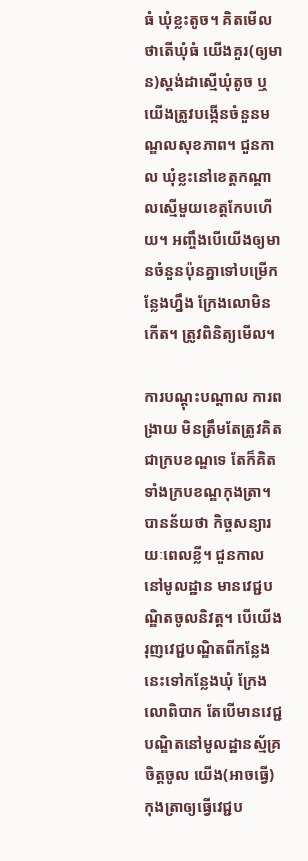ធំ ឃុំខ្លះតូច។ គិតមើលថាតើឃុំធំ យើងគួរ(ឲ្យមាន)ស្តង់ដាស្មើឃុំតូច ឬយើងត្រូវបង្កើនចំនួនមណ្ឌលសុខភាព។ ជួនកាល ឃុំខ្លះនៅខេត្តកណ្តាលស្មើមួយខេត្តកែបហើយ។ អញ្ចឹងបើយើងឲ្យមានចំនួនប៉ុនគ្នាទៅបម្រើកន្លែងហ្នឹង ក្រែងលោមិនកើត។ ត្រូវពិនិត្យមើល។

ការបណ្តុះបណ្តាល ការពង្រាយ មិនត្រឹមតែត្រូវគិតជាក្របខណ្ឌទេ តែក៏គិតទាំងក្របខណ្ឌកុងត្រា។ បានន័យថា កិច្ចសន្យារយៈពេលខ្លី។ ជួនកាលនៅមូលដ្ឋាន មានវេជ្ជបណ្ឌិតចូលនិវត្ត។ បើយើងរុញវេជ្ជបណ្ឌិតពីកន្លែងនេះទៅកន្លែងឃុំ ក្រែងលោពិបាក តែបើមានវេជ្ជបណ្ឌិតនៅមូលដ្ឋានស្ម័គ្រចិត្តចូល យើង(អាចធ្វើ)កុងត្រាឲ្យធ្វើវេជ្ជប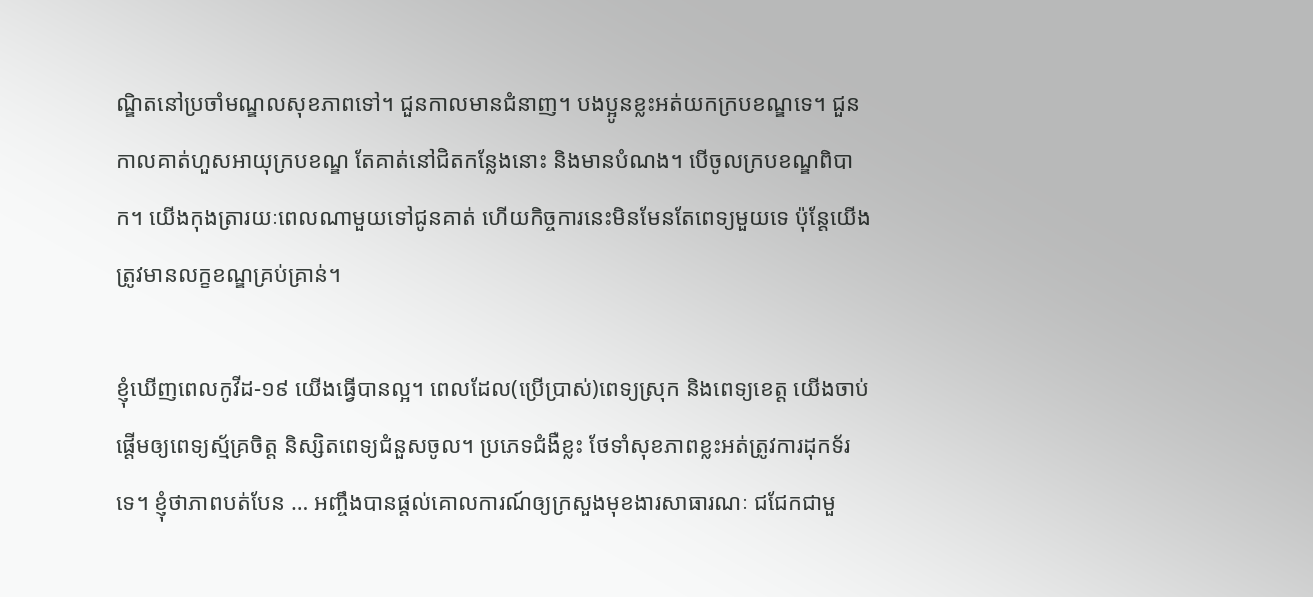ណ្ឌិតនៅប្រចាំមណ្ឌលសុខភាពទៅ។ ជួនកាលមានជំនាញ។ បងប្អូនខ្លះអត់យកក្របខណ្ឌទេ។ ជួនកាលគាត់ហួសអាយុក្របខណ្ឌ តែគាត់នៅជិតកន្លែងនោះ និងមានបំណង។ បើចូលក្របខណ្ឌពិបាក។ យើងកុងត្រារយៈពេលណាមួយទៅជូនគាត់ ហើយកិច្ចការនេះមិនមែនតែពេទ្យមួយទេ ប៉ុន្តែយើងត្រូវមានលក្ខខណ្ឌគ្រប់គ្រាន់។

ខ្ញុំឃើញពេលកូវីដ-១៩ យើងធ្វើបានល្អ។ ពេលដែល(ប្រើប្រាស់)ពេទ្យស្រុក និងពេទ្យខេត្ត យើងចាប់ផ្តើមឲ្យពេទ្យស្ម័គ្រចិត្ត និស្សិតពេទ្យជំនួសចូល។ ប្រភេទជំងឺខ្លះ ថែទាំសុខភាពខ្លះអត់ត្រូវការដុកទ័រទេ។ ខ្ញុំថាភាពបត់បែន … អញ្ចឹងបានផ្តល់គោលការណ៍ឲ្យក្រសួងមុខងារសាធារណៈ ជជែកជាមួ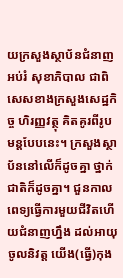យក្រសួងស្ថាប័នជំនាញអប់រំ សុខាភិបាល ជាពិសេសខាងក្រសួងសេដ្ឋកិច្ច ហិរញ្ញវត្ថុ គិតគូរពីរូបមន្តបែបនេះ។ ក្រសួងស្ថាប័ននៅលើក៏ដូចគ្នា ថ្នាក់ជាតិក៏ដូចគ្នា។ ជួនកាលពេទ្យធ្វើការមួយជីវិតហើយជំនាញហ្នឹង ដល់អាយុចូលនិវត្ត យើង(ធ្វើ)កុង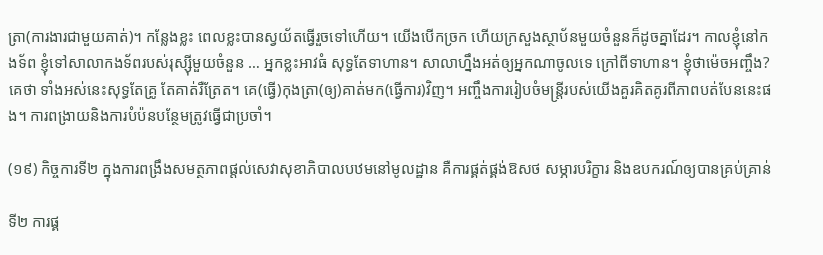ត្រា(ការងារជាមួយគាត់)។ កន្លែងខ្លះ ពេលខ្លះបានស្វយ័តធ្វើរួចទៅហើយ។ យើងបើកច្រក ហើយក្រសួងស្ថាប័នមួយចំនួនក៏ដូចគ្នាដែរ។ កាលខ្ញុំនៅកងទ័ព ខ្ញុំទៅសាលាកងទ័ពរបស់រុស្ស៊ីមួយចំនួន … អ្នកខ្លះអាវធំ សុទ្ធតែទាហាន។ សាលាហ្នឹងអត់ឲ្យអ្នកណាចូលទេ ក្រៅពីទាហាន។ ខ្ញុំថាម៉េចអញ្ចឹង? គេថា ទាំងអស់នេះសុទ្ធតែគ្រូ តែគាត់រឺត្រែត។ គេ(ធ្វើ)កុងត្រា(ឲ្យ)គាត់មក(ធ្វើការ)វិញ។ អញ្ចឹងការរៀបចំមន្រ្តីរបស់យើងគួរគិតគូរពីភាពបត់បែននេះផង។ ការពង្រាយនិងការបំប៉នបន្ថែមត្រូវធ្វើជាប្រចាំ។

(១៩) កិច្ចការទី២ ក្នុងការពង្រឹងសមត្ថភាពផ្តល់សេវាសុខាភិបាលបឋមនៅមូលដ្ឋាន គឺការផ្គត់ផ្គង់ឱសថ សម្ភារបរិក្ខារ និងឧបករណ៍ឲ្យបានគ្រប់គ្រាន់

ទី២ ការផ្គ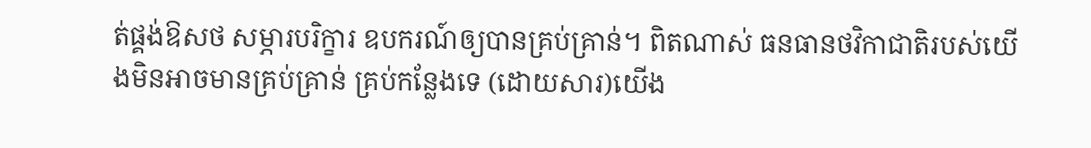ត់ផ្គង់ឱសថ សម្ភារបរិក្ខារ ឧបករណ៍ឲ្យបានគ្រប់គ្រាន់។ ពិតណាស់ ធនធានថវិកាជាតិរបស់យើងមិនអាចមានគ្រប់គ្រាន់ គ្រប់កន្លែងទេ (ដោយសារ)យើង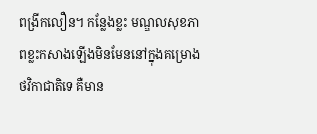ពង្រីកលឿន។ កន្លែងខ្លះ មណ្ឌលសុខភាពខ្លះកសាងឡើងមិនមែននៅក្នុងគម្រោងថវិកាជាតិទេ គឺមាន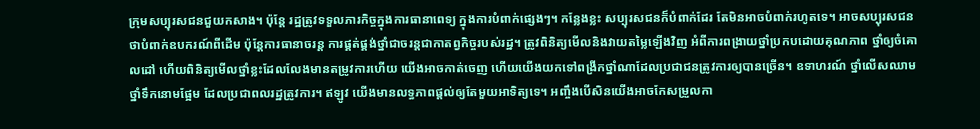ក្រុមសប្បុរសជនជួយកសាង។ ប៉ុន្តែ រដ្ឋត្រូវទទួលភារកិច្ចក្នុងការធានាពេទ្យ ក្នុងការបំពាក់ផ្សេងៗ។ កន្លែងខ្លះ សប្បុរសជនក៏បំពាក់ដែរ តែមិនអាចបំពាក់រហូតទេ។ អាចសប្បុរសជនថាបំពាក់ឧបករណ៍ពីដើម ប៉ុន្តែការធានាចរន្ត ការផ្គត់ផ្គង់ថ្នាំជាចរន្តជាកាតព្វកិច្ចរបស់រដ្ឋ។ ត្រូវពិនិត្យមើលនិងវាយតម្លៃឡើងវិញ អំពីការពង្រាយថ្នាំប្រកបដោយគុណភាព ថ្នាំឲ្យចំគោលដៅ ហើយពិនិត្យមើលថ្នាំខ្លះដែលលែងមានតម្រូវការហើយ យើងអាចកាត់ចេញ ហើយយើងយកទៅពង្រីកថ្នាំណាដែលប្រជាជនត្រូវការឲ្យបានច្រើន។ ឧទាហរណ៍ ថ្នាំលើសឈាម ថ្នាំទឹកនោមផ្អែម ដែលប្រជាពលរដ្ឋត្រូវការ។ ឥឡូវ យើងមានលទ្ធភាពផ្ដល់ឲ្យតែមួយអាទិត្យទេ។ អញ្ចឹងបើសិនយើងអាចកែសម្រួលកា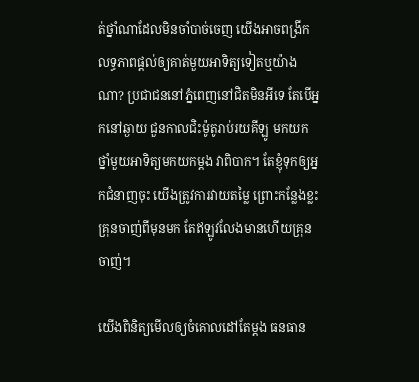ត់ថ្នាំណាដែលមិនចាំបាច់ចេញ យើងអាចពង្រីកលទ្ធភាពផ្ដល់ឲ្យគាត់មួយអាទិត្យទៀតឬយ៉ាងណា? ប្រជាជននៅភ្នំពេញនៅជិតមិនអីទេ តែបើអ្នកនៅឆ្ងាយ ជួនកាលជិះម៉ូតូរាប់រយគីឡូ មកយកថ្នាំមួយអាទិត្យមកយកម្ដង វាពិបាក។ តែខ្ញុំទុកឲ្យអ្នកជំនាញចុះ យើងត្រូវការវាយតម្លៃ ព្រោះកន្លែងខ្លះ គ្រុនចាញ់ពីមុនមក តែឥឡូវលែងមានហើយគ្រុនចាញ់។

យើងពិនិត្យមើលឲ្យចំគោលដៅតែម្ដង ធនធាន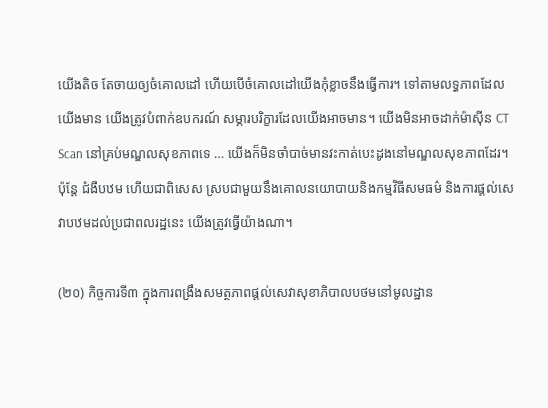យើងតិច តែចាយឲ្យចំគោលដៅ ហើយបើចំគោលដៅយើងកុំខ្លាចនឹងធ្វើការ។ ទៅតាមលទ្ធភាពដែលយើងមាន យើងត្រូវបំពាក់ឧបករណ៍ សម្ភារបរិក្ខារដែលយើងអាចមាន។ យើងមិនអាចដាក់ម៉ាស៊ីន CT Scan នៅគ្រប់មណ្ឌលសុខភាពទេ … យើងក៏មិនចាំបាច់មានវះកាត់បេះដូងនៅមណ្ឌលសុខភាពដែរ។ ប៉ុន្តែ ជំងឺបឋម ហើយជាពិសេស ស្របជាមួយនឹងគោលនយោបាយនិងកម្មវិធីសមធម៌ និងការផ្ដល់សេវាបឋមដល់ប្រជាពលរដ្ឋនេះ យើងត្រូវធ្វើយ៉ាងណា។

(២០) កិច្ចការទី៣ ក្នុងការពង្រឹងសមត្ថភាពផ្តល់សេវាសុខាភិបាលបថមនៅមូលដ្ឋាន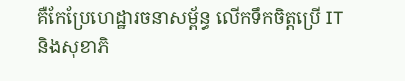គឺកែប្រែហេដ្ឋារចនាសម្ព័ន្ធ លើកទឹកចិត្តប្រើ IT និងសុខាភិ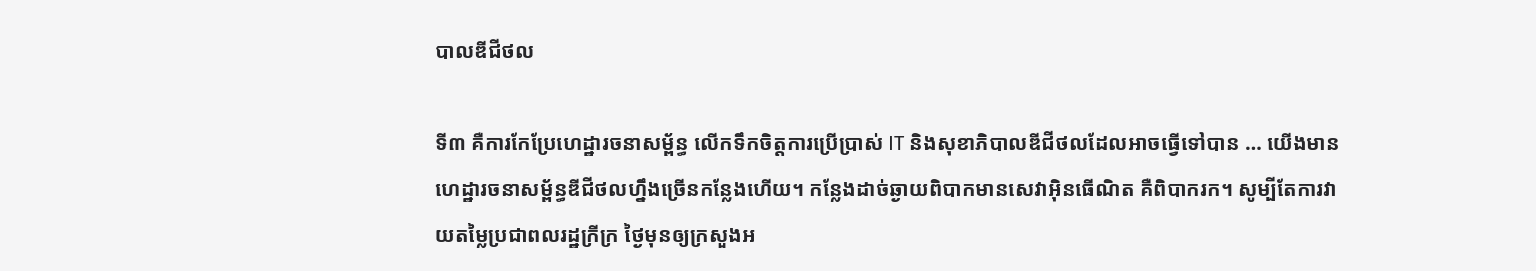បាលឌីជីថល

ទី៣ គឺការកែប្រែហេដ្ឋារចនាសម្ព័ន្ធ លើកទឹកចិត្តការប្រើប្រាស់ IT និងសុខាភិបាលឌីជីថលដែលអាចធ្វើទៅបាន … យើងមានហេដ្ឋារចនាសម្ព័ន្ធឌីជីថលហ្នឹងច្រើនកន្លែងហើយ។ កន្លែងដាច់ឆ្ងាយពិបាកមានសេវាអ៊ិនធើណិត គឺពិបាករក។ សូម្បីតែការវាយតម្លៃប្រជាពលរដ្ឋក្រីក្រ ថ្ងៃមុនឲ្យក្រសួងអ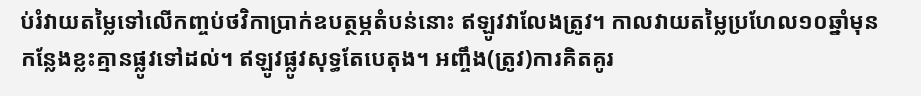ប់រំវាយតម្លៃទៅលើកញ្ចប់ថវិកាប្រាក់ឧបត្ថម្ភតំបន់នោះ ឥឡូវវាលែងត្រូវ។ កាលវាយតម្លៃប្រហែល១០ឆ្នាំមុន កន្លែងខ្លះគ្មានផ្លូវទៅដល់។ ឥឡូវផ្លូវសុទ្ធតែបេតុង។ អញ្ចឹង(ត្រូវ)ការគិតគូរ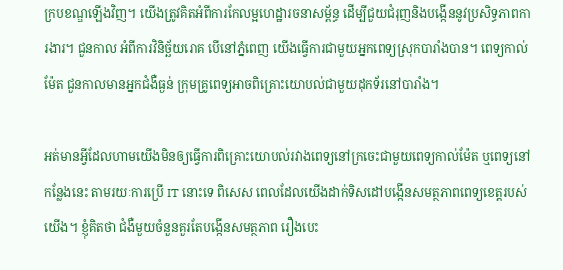ក្របខណ្ឌឡើងវិញ។ យើងត្រូវគិតអំពីការកែលម្អហេដ្ឋារចនាសម្ព័ន្ធ ដើម្បីជួយជំរុញនិងបង្កើននូវប្រសិទ្ធភាពការងារ។ ជួនកាល អំពីការវិនិច្ឆ័យរោគ បើនៅភ្នំពេញ យើងធ្វើការជាមួយអ្នកពេទ្យស្រុកបារាំងបាន។ ពេទ្យកាល់ម៉ែត ជួនកាលមានអ្នកជំងឺធ្ងន់ ក្រុមគ្រូពេទ្យអាចពិគ្រោះយោបល់ជាមួយដុកទ័រនៅបារាំង។

អត់មានអ្វីដែលហាមយើងមិនឲ្យធ្វើការពិគ្រោះយោបល់រវាងពេទ្យនៅក្រចេះជាមួយពេទ្យកាល់ម៉ែត ឬពេទ្យនៅកន្លែងនេះ តាមរយៈការប្រើ IT នោះទេ ពិសេស ពេលដែលយើងដាក់ទិសដៅបង្កើនសមត្ថភាពពេទ្យខេត្តរបស់យើង។ ខ្ញុំគិតថា ជំងឺមួយចំនួនគួរតែបង្កើនសមត្ថភាព រឿងបេះ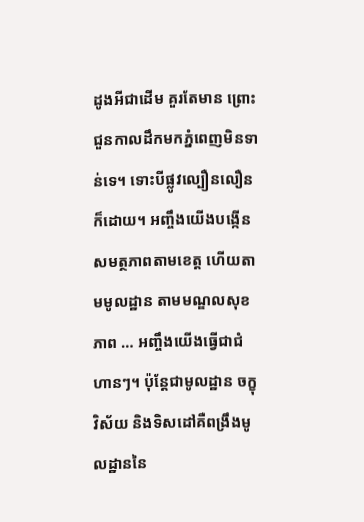ដូងអីជាដើម គួរតែមាន ព្រោះជួនកាលដឹកមកភ្នំពេញមិនទាន់ទេ។ ទោះបីផ្លូវល្បឿនលឿនក៏ដោយ។ អញ្ចឹងយើងបង្កើនសមត្ថភាពតាមខេត្ត ហើយតាមមូលដ្ឋាន តាមមណ្ឌលសុខភាព … អញ្ចឹងយើងធ្វើជាជំហានៗ។ ប៉ុន្តែជាមូលដ្ឋាន ចក្ខុវិស័យ និងទិសដៅគឺពង្រឹងមូលដ្ឋាននៃ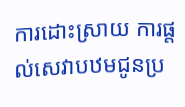ការដោះស្រាយ ការផ្តល់សេវាបឋមជូនប្រ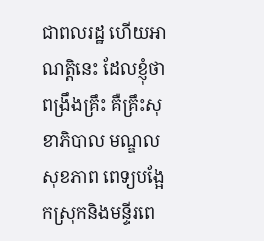ជាពលរដ្ឋ ហើយអាណត្តិនេះ ដែលខ្ញុំថាពង្រឹងគ្រឹះ គឺគ្រឹះសុខាភិបាល មណ្ឌលសុខភាព ពេទ្យបង្អែកស្រុកនិងមន្ទីរពេ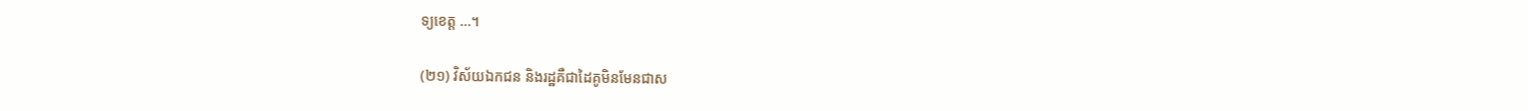ទ្យខេត្ត …។

(២១) វិស័យឯកជន និងរដ្ឋគឺជាដៃគូមិនមែនជាស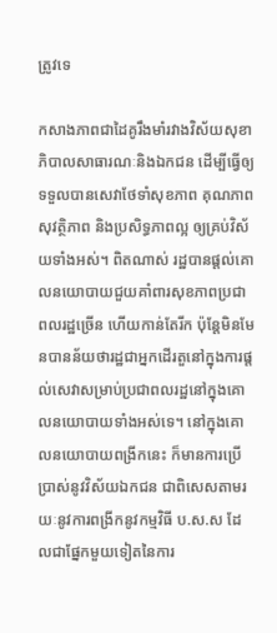ត្រូវទេ

កសាងភាពជាដៃគូរឹងមាំរវាងវិស័យសុខាភិបាលសាធារណៈនិងឯកជន ដើម្បីធ្វើឲ្យទទួលបានសេវាថែទាំសុខភាព គុណភាព សុវត្ថិភាព និងប្រសិទ្ធភាពល្អ ឲ្យគ្រប់វិស័យទាំងអស់។ ពិតណាស់ រដ្ឋបានផ្តល់គោលនយោបាយជួយគាំពារសុខភាពប្រជាពលរដ្ឋច្រើន ហើយកាន់តែរីក ប៉ុន្តែមិនមែនបានន័យថារដ្ឋជាអ្នកដើរតួនៅក្នុងការផ្តល់សេវាសម្រាប់ប្រជាពលរដ្ឋនៅក្នុងគោលនយោបាយទាំងអស់ទេ។ នៅក្នុងគោលនយោបាយពង្រីកនេះ ក៏មានការប្រើប្រាស់នូវវិស័យឯកជន ជាពិសេសតាមរយៈនូវការពង្រីកនូវកម្មវិធី ប.ស.ស ដែលជាផ្នែកមួយទៀតនៃការ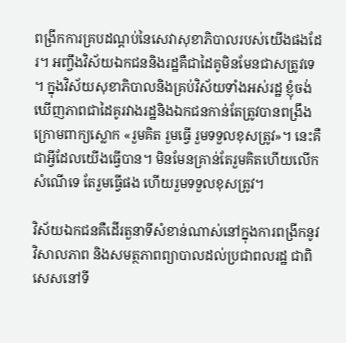ពង្រីកការគ្របដណ្តប់នៃសេវាសុខាភិបាលរបស់យើងផងដែរ។ អញ្ចឹងវិស័យឯកជននិងរដ្ឋគឺជាដៃគូមិនមែនជាសត្រូវទេ។ ក្នុងវិស័យសុខាភិបាលនិងគ្រប់វិស័យទាំងអស់រដ្ឋ ខ្ញុំចង់ឃើញភាពជាដៃគូរវាងរដ្ឋនិងឯកជនកាន់តែត្រូវបានពង្រឹង ក្រោមពាក្យស្លោក «រួមគិត រួមធ្វើ រួមទទួលខុសត្រូវ»។ នេះគឺជាអ្វីដែលយើងធ្វើបាន។ មិនមែនគ្រាន់តែរួមគិតហើយលើកសំណើទេ តែរួមធ្វើផង ហើយរួមទទួលខុសត្រូវ។

វិស័យឯកជនគឺដើរតួនាទីសំខាន់ណាស់នៅក្នុងការពង្រីកនូវវិសាលភាព និងសមត្ថភាពព្យាបាលដល់ប្រជាពលរដ្ឋ ជាពិសេសនៅទី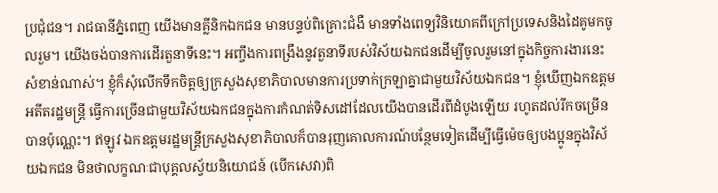ប្រជុំជន។ រាជធានីភ្នំពេញ យើងមានគ្លីនិកឯកជន មានបន្ទប់ពិគ្រោះជំងឺ មានទាំងពេទ្យវិនិយោគពីក្រៅប្រទេសនិងដៃគូមកចូលរួម។ យើងចង់បានការដើរតួនាទីនេះ។ អញ្ចឹងការពង្រឹងនូវតួនាទីរបស់វិស័យឯកជនដើម្បីចូលរួមនៅក្នុងកិច្ចការងារនេះសំខាន់ណាស់។ ខ្ញុំក៏សុំលើកទឹកចិត្តឲ្យក្រសួងសុខាភិបាលមានការប្រទាក់ក្រឡាគ្នាជាមួយវិស័យឯកជន។ ខ្ញុំឃើញឯកឧត្តមអតីតរដ្ឋមន្ត្រី ធ្វើការច្រើនជាមួយវិស័យឯកជនក្នុងការកំណត់ទិសដៅដែលយើងបានដើរពីដំបូងឡើយ រហូតដល់រីកចម្រើនបានប៉ុណ្ណេះ។ ឥឡូវ ឯកឧត្តមរដ្ឋមន្ត្រីក្រសួងសុខាភិបាលក៏បានរុញគោលការណ៍បន្ថែមទៀតដើម្បីធ្វើម៉េចឲ្យបងប្អូនក្នុងវិស័យឯកជន មិនថាលក្ខណៈជាបុគ្គលស្វ័យនិយោជន៍ (បើកសេវា)ពិ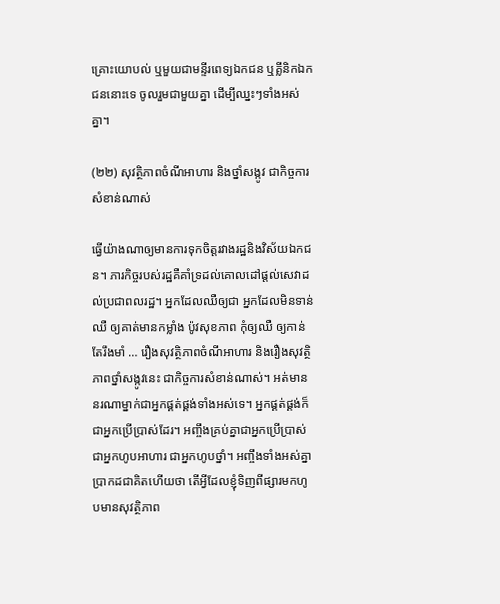គ្រោះយោបល់ ឬមួយជាមន្ទីរពេទ្យឯកជន ឬគ្លីនិកឯកជននោះទេ ចូលរួមជាមួយគ្នា ដើម្បីឈ្នះៗទាំងអស់គ្នា។

(២២) សុវត្ថិភាពចំណីអាហារ និងថ្នាំសង្កូវ ជាកិច្ចការសំខាន់ណាស់

ធ្វើយ៉ាងណាឲ្យមានការទុកចិត្តរវាងរដ្ឋនិងវិស័យឯកជន។ ភារកិច្ចរបស់រដ្ឋគឺគាំទ្រដល់គោលដៅផ្តល់សេវាដល់ប្រជាពលរដ្ឋ។ អ្នកដែលឈឺឲ្យជា អ្នកដែលមិនទាន់ឈឺ ឲ្យគាត់មានកម្លាំង ប៉ូវសុខភាព កុំឲ្យឈឺ ឲ្យកាន់តែរឹងមាំ … រឿងសុវត្ថិភាពចំណីអាហារ និងរឿងសុវត្ថិភាពថ្នាំសង្កូវនេះ ជាកិច្ចការសំខាន់ណាស់។ អត់មាននរណាម្នាក់ជាអ្នកផ្គត់ផ្គង់ទាំងអស់ទេ។ អ្នកផ្គត់ផ្គង់ក៏ជាអ្នកប្រើប្រាស់ដែរ។ អញ្ចឹងគ្រប់គ្នាជាអ្នកប្រើប្រាស់ ជាអ្នកហូបអាហារ ជាអ្នកហូបថ្នាំ។ អញ្ចឹងទាំងអស់គ្នាប្រាកដជាគិតហើយថា តើអ្វីដែលខ្ញុំទិញពីផ្សារមកហូបមានសុវត្ថិភាព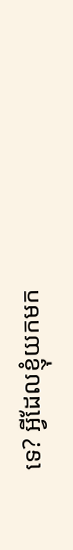ទេ? អ្វីដែលខ្ញុំយកមក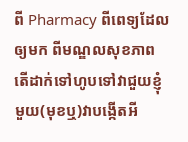ពី Pharmacy ពីពេទ្យដែលឲ្យមក ពីមណ្ឌលសុខភាព តើដាក់ទៅហូបទៅវាជួយខ្ញុំមួយ(មុខឬ)វាបង្កើតអី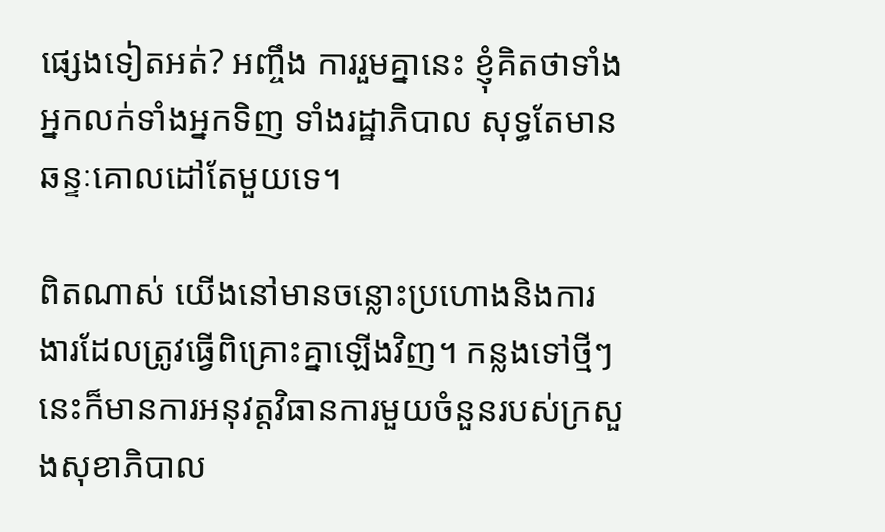ផ្សេងទៀតអត់? អញ្ចឹង ការរួមគ្នានេះ ខ្ញុំគិតថាទាំងអ្នកលក់ទាំងអ្នកទិញ ទាំងរដ្ឋាភិបាល សុទ្ធតែមានឆន្ទៈគោលដៅតែមួយទេ។

ពិតណាស់ យើងនៅមានចន្លោះប្រហោងនិងការងារដែលត្រូវធ្វើពិគ្រោះគ្នាឡើងវិញ។ កន្លងទៅថ្មីៗនេះក៏មានការអនុវត្តវិធានការមួយចំនួនរបស់ក្រសួងសុខាភិបាល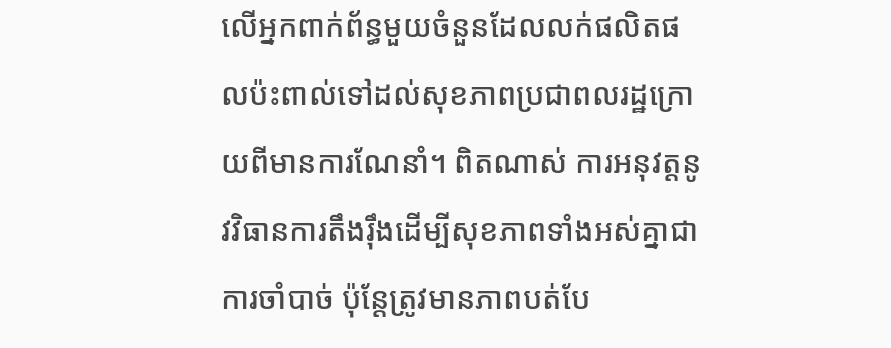លើអ្នកពាក់ព័ន្ធមួយចំនួនដែលលក់ផលិតផលប៉ះពាល់ទៅដល់សុខភាពប្រជាពលរដ្ឋក្រោយពីមានការណែនាំ។ ពិតណាស់ ការអនុវត្តនូវវិធានការតឹងរ៉ឹងដើម្បីសុខភាពទាំងអស់គ្នាជាការចាំបាច់ ប៉ុន្តែត្រូវមានភាពបត់បែ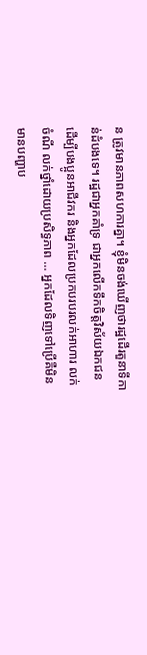ន ត្រូវមានភាពសហការគ្នា។ ខ្ញុំមិនចង់ឃើញថារដ្ឋដើរតួនាទីកាន់ដំបងទេ។ រដ្ឋជាអ្នកគាំទ្រ ជាអ្នកលើកទឹកចិត្តវិស័យឯកជន ដើម្បីបងប្អូនអាជីវករ និងអ្នកដែលប្រកបរបរលក់អាហារ លក់ចំណី លក់ថ្នាំដោយប្រសិទ្ធភាព … អ្នកដែលទិញទៅប្រើគឺមិនមានបញ្ហាប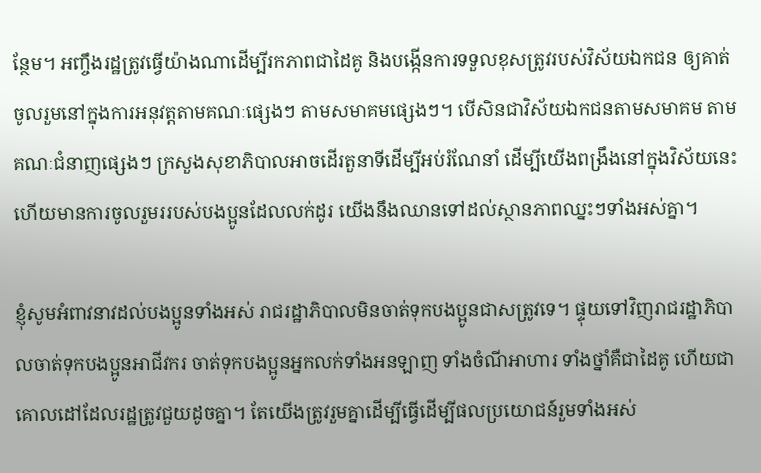ន្ថែម។ អញ្ចឹងរដ្ឋត្រូវធ្វើយ៉ាងណាដើម្បីរកភាពជាដៃគូ និងបង្កើនការទទួលខុសត្រូវរបស់វិស័យឯកជន ឲ្យគាត់ចូលរួមនៅក្នុងការអនុវត្តតាមគណៈផ្សេងៗ តាមសមាគមផ្សេងៗ។ បើសិនជាវិស័យឯកជនតាមសមាគម តាមគណៈជំនាញផ្សេងៗ ក្រសួងសុខាភិបាលអាចដើរតួនាទីដើម្បីអប់រំណែនាំ ដើម្បីយើងពង្រឹងនៅក្នុងវិស័យនេះ ហើយមានការចូលរួមររបស់បងប្អូនដែលលក់ដូរ យើងនឹងឈានទៅដល់ស្ថានភាពឈ្នះៗទាំងអស់គ្នា។

ខ្ញុំសូមអំពាវនាវដល់បងប្អូនទាំងអស់ រាជរដ្ឋាភិបាលមិនចាត់ទុកបងប្អូនជាសត្រូវទេ។ ផ្ទុយទៅវិញរាជរដ្ឋាភិបាលចាត់ទុកបងប្អូនអាជីវករ ចាត់ទុកបងប្អូនអ្នកលក់ទាំងអនឡាញ ទាំងចំណីអាហារ ទាំងថ្នាំគឺជាដៃគូ ហើយជាគោលដៅដែលរដ្ឋត្រូវជួយដូចគ្នា។ តែយើងត្រូវរួមគ្នាដើម្បីធ្វើដើម្បីផលប្រយោជន៍រួមទាំងអស់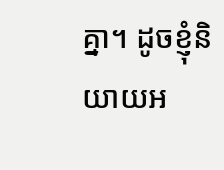គ្នា។ ដូចខ្ញុំនិយាយអ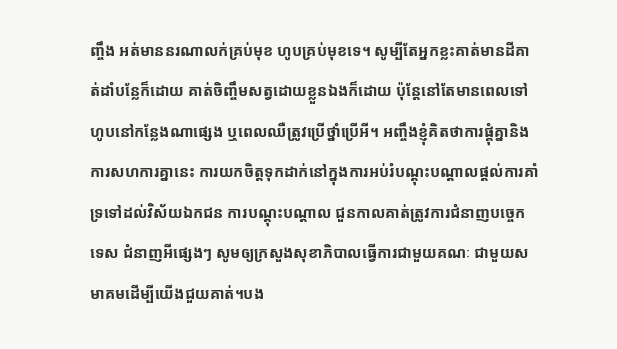ញ្ចឹង អត់មាននរណាលក់គ្រប់មុខ ហូបគ្រប់មុខទេ។ សូម្បីតែអ្នកខ្លះគាត់មានដីគាត់ដាំបន្លែក៏ដោយ គាត់ចិញ្ចឹមសត្វដោយខ្លួនឯងក៏ដោយ ប៉ុន្តែនៅតែមានពេលទៅហូបនៅកន្លែងណាផ្សេង ឬពេលឈឺត្រូវប្រើថ្នាំប្រើអី។ អញ្ចឹងខ្ញុំគិតថាការផ្គុំគ្នានិងការសហការគ្នានេះ ការយកចិត្តទុកដាក់នៅក្នុងការអប់រំបណ្តុះបណ្តាលផ្តល់ការគាំទ្រទៅដល់វិស័យឯកជន ការបណ្តុះបណ្តាល ជួនកាលគាត់ត្រូវការជំនាញបច្ចេកទេស ជំនាញអីផ្សេងៗ សូមឲ្យក្រសួងសុខាភិបាលធ្វើការជាមួយគណៈ ជាមួយសមាគមដើម្បីយើងជួយគាត់។បង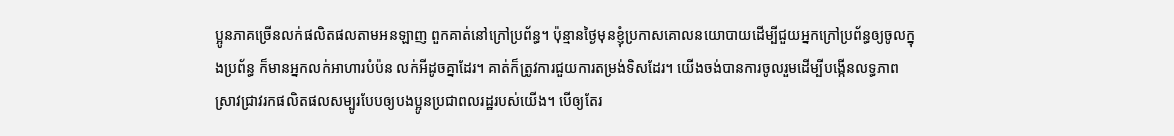ប្អូនភាគច្រើនលក់ផលិតផលតាមអនឡាញ ពួកគាត់នៅក្រៅប្រព័ន្ធ។ ប៉ុន្មានថ្ងៃមុនខ្ញុំប្រកាសគោលនយោបាយដើម្បីជួយអ្នកក្រៅប្រព័ន្ធឲ្យចូលក្នុងប្រព័ន្ធ ក៏មានអ្នកលក់អាហារបំប៉ន លក់អីដូចគ្នាដែរ។ គាត់ក៏ត្រូវការជួយការតម្រង់ទិសដែរ។ យើងចង់បានការចូលរួមដើម្បីបង្កើនលទ្ធភាពស្រាវជ្រាវរកផលិតផលសម្បូរបែបឲ្យបងប្អូនប្រជាពលរដ្ឋរបស់យើង។ បើឲ្យតែរ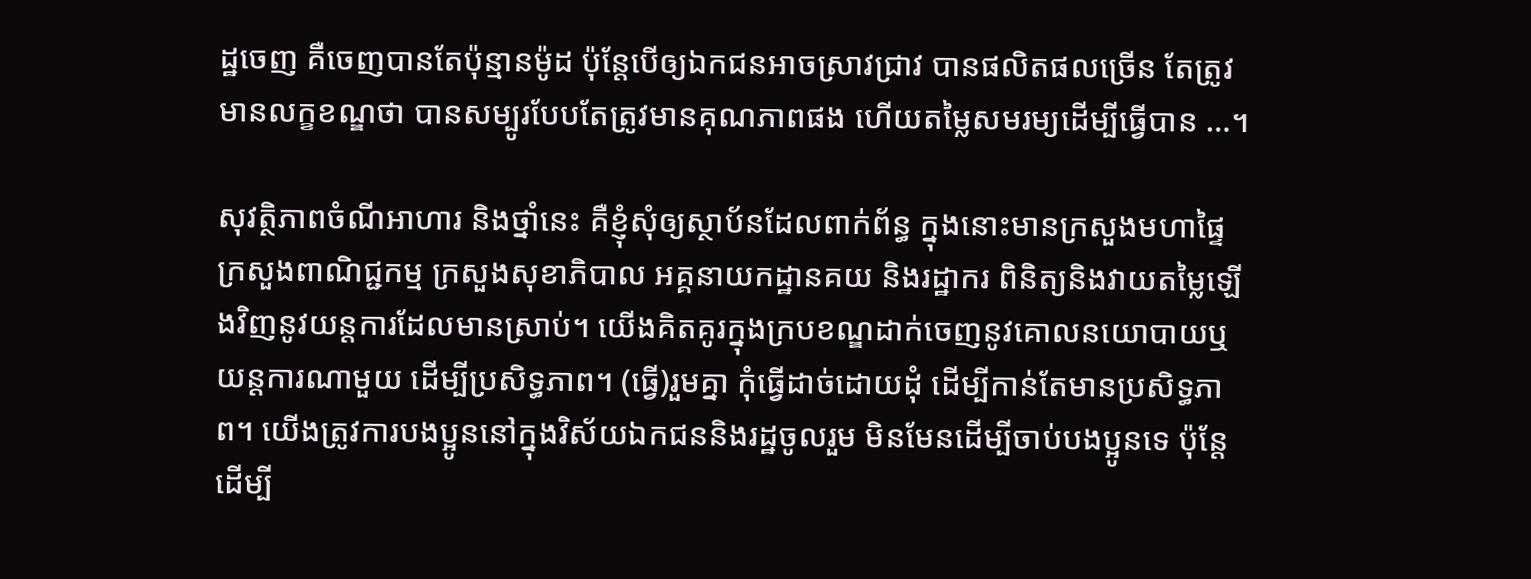ដ្ឋចេញ គឺចេញបានតែប៉ុន្មានម៉ូដ ប៉ុន្តែបើឲ្យឯកជនអាចស្រាវជ្រាវ បានផលិតផលច្រើន តែត្រូវមានលក្ខខណ្ឌថា បានសម្បូរបែបតែត្រូវមានគុណភាពផង ហើយតម្លៃសមរម្យដើម្បីធ្វើបាន …។

សុវត្ថិភាពចំណីអាហារ និងថ្នាំនេះ គឺខ្ញុំសុំឲ្យស្ថាប័នដែលពាក់ព័ន្ធ ក្នុងនោះមានក្រសួងមហាផ្ទៃ ក្រសួងពាណិជ្ជកម្ម ក្រសួងសុខាភិបាល អគ្គនាយកដ្ឋានគយ និងរដ្ឋាករ ពិនិត្យនិងវាយតម្លៃឡើងវិញនូវយន្តការដែលមានស្រាប់។ យើងគិតគូរក្នុងក្របខណ្ឌដាក់ចេញនូវគោលនយោបាយឬយន្តការណាមួយ ដើម្បីប្រសិទ្ធភាព។ (ធ្វើ)រួមគ្នា កុំធ្វើដាច់ដោយដុំ ដើម្បីកាន់តែមានប្រសិទ្ធភាព។ យើងត្រូវការបងប្អូននៅក្នុងវិស័យឯកជននិងរដ្ឋចូលរួម មិនមែនដើម្បីចាប់បងប្អូនទេ ប៉ុន្តែដើម្បី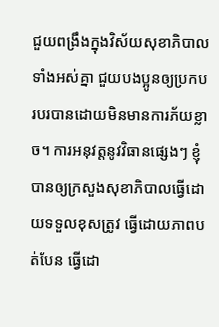ជួយពង្រឹងក្នុងវិស័យសុខាភិបាលទាំងអស់គ្នា ជួយបងប្អូនឲ្យប្រកបរបរបានដោយមិនមានការភ័យខ្លាច។ ការអនុវត្តនូវវិធានផ្សេងៗ ខ្ញុំបានឲ្យក្រសួងសុខាភិបាលធ្វើដោយទទួលខុសត្រូវ ធ្វើដោយភាពបត់បែន ធ្វើដោ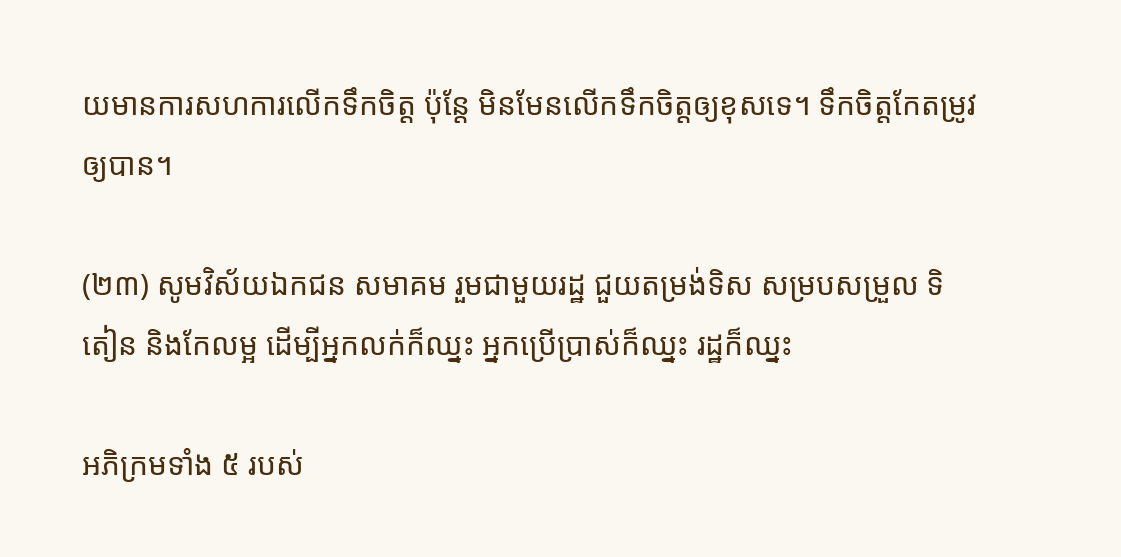យមានការសហការលើកទឹកចិត្ត ប៉ុន្តែ មិនមែនលើកទឹកចិត្តឲ្យខុសទេ។ ទឹកចិត្តកែតម្រូវឲ្យបាន។

(២៣) សូមវិស័យឯកជន សមាគម រួមជាមួយរដ្ឋ ជួយតម្រង់ទិស សម្របសម្រួល ទិតៀន និងកែលម្អ ដើម្បីអ្នកលក់ក៏ឈ្នះ អ្នកប្រើប្រាស់ក៏ឈ្នះ រដ្ឋក៏ឈ្នះ

អភិក្រមទាំង ៥ របស់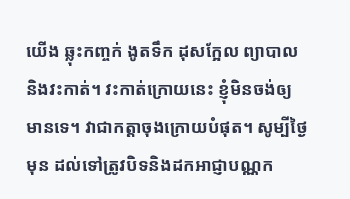យើង ឆ្លុះកញ្ចក់ ងូតទឹក ដុសក្អែល ព្យាបាល និងវះកាត់។ វះកាត់ក្រោយនេះ ខ្ញុំមិនចង់ឲ្យមានទេ។ វាជាកត្តាចុងក្រោយបំផុត។ សូម្បីថ្ងៃមុន ដល់ទៅត្រូវបិទនិងដកអាជ្ញាបណ្ណក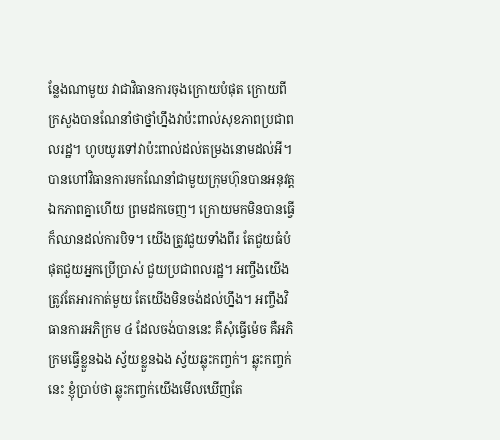ន្លែងណាមួយ វាជាវិធានការចុងក្រោយបំផុត ក្រោយពីក្រសួងបានណែនាំថាថ្នាំហ្នឹងវាប៉ះពាល់សុខភាពប្រជាពលរដ្ឋ។ ហូបយូរទៅវាប៉ះពាល់ដល់តម្រងនោមដល់អី។ បានហៅវិធានការមកណែនាំជាមួយក្រុមហ៊ុនបានអនុវត្តឯកភាពគ្នាហើយ ព្រមដកចេញ។ ក្រោយមកមិនបានធ្វើ ក៏ឈានដល់ការបិទ។ យើងត្រូវជួយទាំងពីរ តែជួយធំបំផុតជួយអ្នកប្រើប្រាស់ ជួយប្រជាពលរដ្ឋ។ អញ្ចឹងយើងត្រូវតែអារកាត់មួយ តែយើងមិនចង់ដល់ហ្នឹង។ អញ្ចឹងវិធានការអភិក្រម ៤ ដែលចង់បាននេះ គឺសុំធ្វើម៉េច គឺអភិក្រមធ្វើខ្លួនឯង ស្វ័យខ្លួនឯង ស្វ័យឆ្លុះកញ្ចក់។ ឆ្លុះកញ្ចក់នេះ ខ្ញុំប្រាប់ថា ឆ្លុះកញ្ចក់យើងមើលឃើញតែ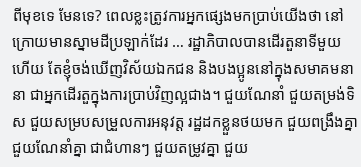ពីមុខទេ មែនទេ? ពេលខ្លះត្រូវការអ្នកផ្សេងមកប្រាប់យើងថា នៅក្រោយមានស្នាមដីប្រឡាក់ដែរ … រដ្ឋាភិបាលបានដើរតួនាទីមួយហើយ តែខ្ញុំចង់ឃើញវិស័យឯកជន និងបងប្អូននៅក្នុងសមាគមនានា ជាអ្នកដើរតួក្នុងការប្រាប់វិញល្អជាង។ ជួយណែនាំ ជួយតម្រង់ទិស ជួយសម្របសម្រួលការអនុវត្ត រដ្ឋដកខ្លួនថយមក ជួយពង្រឹងគ្នា ជួយណែនាំគ្នា ជាជំហានៗ ជួយតម្រូវគ្នា ជួយ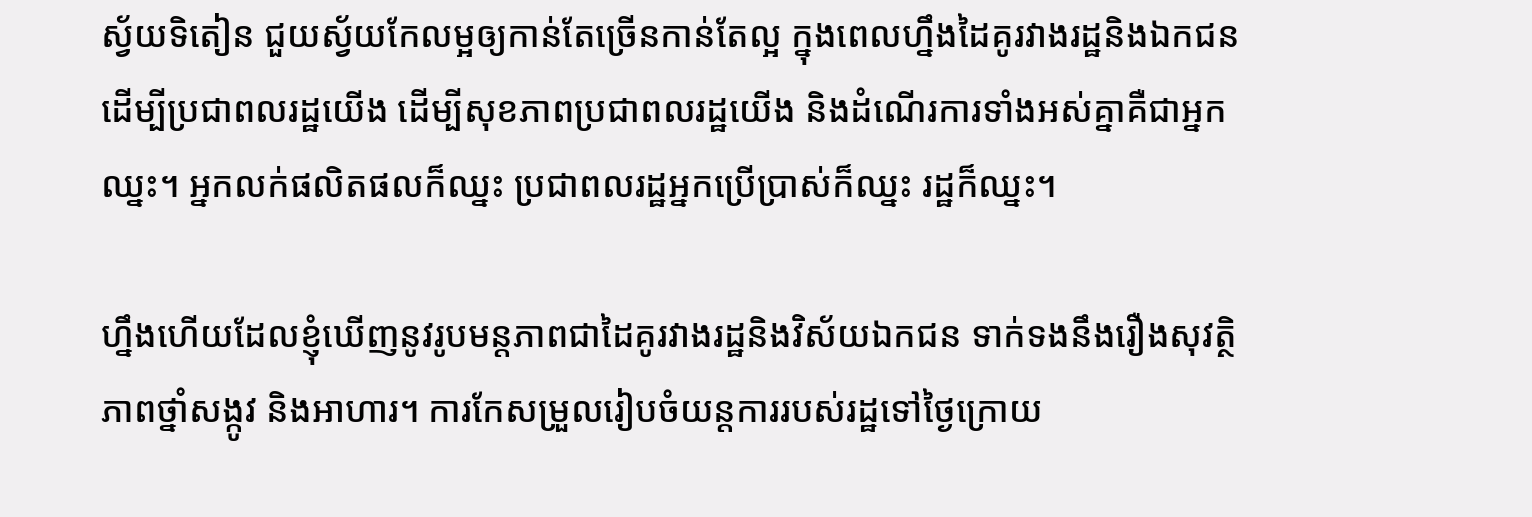ស្វ័យទិតៀន ជួយស្វ័យកែលម្អឲ្យកាន់តែច្រើនកាន់តែល្អ ក្នុងពេលហ្នឹងដៃគូរវាងរដ្ឋនិងឯកជន ដើម្បីប្រជាពលរដ្ឋយើង ដើម្បីសុខភាពប្រជាពលរដ្ឋយើង និងដំណើរការទាំងអស់គ្នាគឺជាអ្នកឈ្នះ។ អ្នកលក់ផលិតផលក៏ឈ្នះ ប្រជាពលរដ្ឋអ្នកប្រើប្រាស់ក៏ឈ្នះ រដ្ឋក៏ឈ្នះ។

ហ្នឹងហើយដែលខ្ញុំឃើញនូវរូបមន្តភាពជាដៃគូរវាងរដ្ឋនិងវិស័យឯកជន ទាក់ទងនឹងរឿងសុវត្ថិភាពថ្នាំសង្កូវ និងអាហារ។ ការកែសម្រួលរៀបចំយន្តការរបស់រដ្ឋទៅថ្ងៃក្រោយ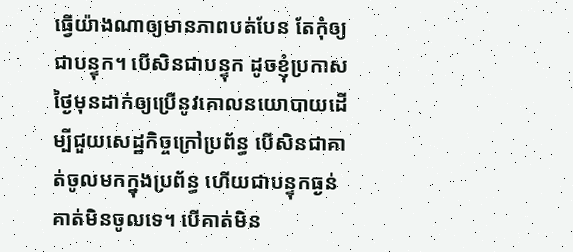ធ្វើយ៉ាងណាឲ្យមានភាពបត់បែន តែកុំឲ្យជាបន្ទុក។ បើសិនជាបន្ទុក ដូចខ្ញុំប្រកាសថ្ងៃមុនដាក់ឲ្យប្រើនូវគោលនយោបាយដើម្បីជួយសេដ្ឋកិច្ចក្រៅប្រព័ន្ធ បើសិនជាគាត់ចូលមកក្នុងប្រព័ន្ធ ហើយជាបន្ទុកធ្ងន់ គាត់មិនចូលទេ។ បើគាត់មិន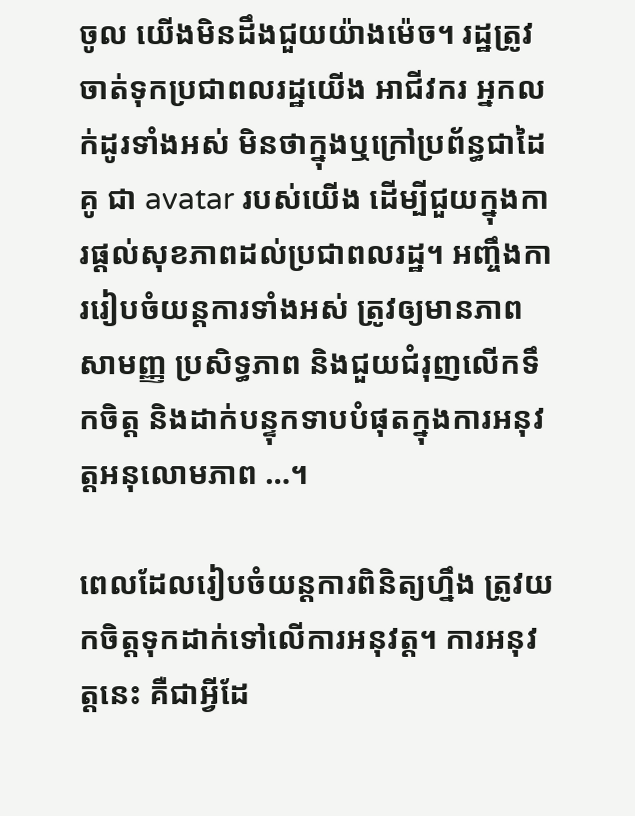ចូល យើងមិនដឹងជួយយ៉ាងម៉េច។ រដ្ឋត្រូវចាត់ទុកប្រជាពលរដ្ឋយើង អាជីវករ អ្នកលក់ដូរទាំងអស់ មិនថាក្នុងឬក្រៅប្រព័ន្ធជាដៃគូ ជា avatar របស់យើង ដើម្បីជួយក្នុងការផ្ដល់សុខភាពដល់ប្រជាពលរដ្ឋ។ អញ្ចឹងការរៀបចំយន្តការទាំងអស់ ត្រូវឲ្យមានភាពសាមញ្ញ ប្រសិទ្ធភាព និងជួយជំរុញលើកទឹកចិត្ត និងដាក់បន្ទុកទាបបំផុតក្នុងការអនុវត្តអនុលោមភាព …។

ពេលដែលរៀបចំយន្តការពិនិត្យហ្នឹង ត្រូវយកចិត្តទុកដាក់ទៅលើការអនុវត្ត។ ការអនុវត្តនេះ គឺជាអ្វីដែ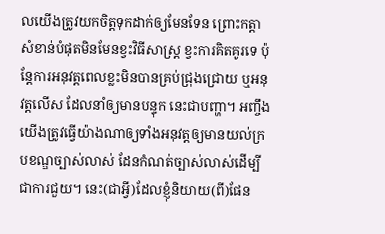លយើងត្រូវយកចិត្តទុកដាក់ឲ្យមែនទែន ព្រោះកត្តាសំខាន់បំផុតមិនមែនខ្វះវិធីសាស្រ្ត ខ្វះការគិតគូរទេ ប៉ុន្តែការអនុវត្តពេលខ្លះមិនបានគ្រប់ជ្រុងជ្រោយ ឬអនុវត្តលើស ដែលនាំឲ្យមានបន្ទុក នេះជាបញ្ហា។ អញ្ចឹងយើងត្រូវធ្វើយ៉ាងណាឲ្យទាំងអនុវត្តឲ្យមានយល់ក្របខណ្ឌច្បាស់លាស់ ដែនកំណត់ច្បាស់លាស់ដើម្បីជាការជួយ។ នេះ(ជាអ្វី)ដែលខ្ញុំនិយាយ(ពី)ផែន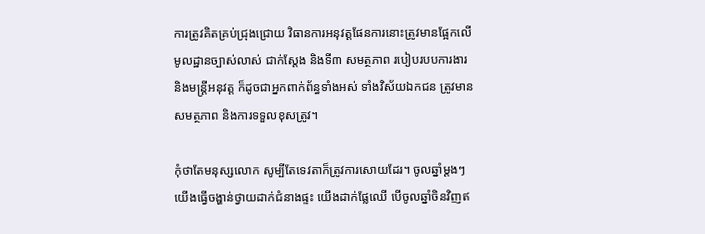ការត្រូវគិតគ្រប់ជ្រុងជ្រោយ វិធានការអនុវត្តផែនការនោះត្រូវមានផ្អែកលើមូលដ្ឋានច្បាស់លាស់ ជាក់ស្ដែង និងទី៣ សមត្ថភាព របៀបរបបការងារ និងមន្ត្រីអនុវត្ត ក៏ដូចជាអ្នកពាក់ព័ន្ធទាំងអស់ ទាំងវិស័យឯកជន ត្រូវមានសមត្ថភាព និងការទទួលខុសត្រូវ។

កុំថាតែមនុស្សលោក សូម្បីតែទេវតាក៏ត្រូវការសោយដែរ។ ចូលឆ្នាំម្ដងៗ យើងធ្វើចង្ហាន់ថ្វាយដាក់ជំនាងផ្ទះ យើងដាក់ផ្លែឈើ បើចូលឆ្នាំចិនវិញឥ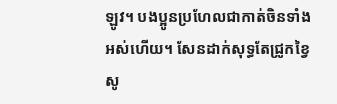ឡូវ។ បងប្អូនប្រហែលជាកាត់ចិនទាំងអស់ហើយ។ សែនដាក់សុទ្ធតែជ្រូកខ្វៃ សូ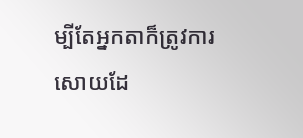ម្បីតែអ្នកតាក៏ត្រូវការសោយដែ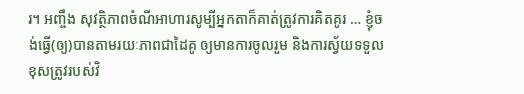រ។ អញ្ចឹង សុវត្ថិភាពចំណីអាហារសូម្បីអ្នកតាក៏គាត់ត្រូវការគិតគូរ … ខ្ញុំចង់ធ្វើ(ឲ្យ)បានតាមរយៈភាពជាដៃគូ ឲ្យមានការចូលរួម និងការស្វ័យទទួលខុសត្រូវរបស់វិ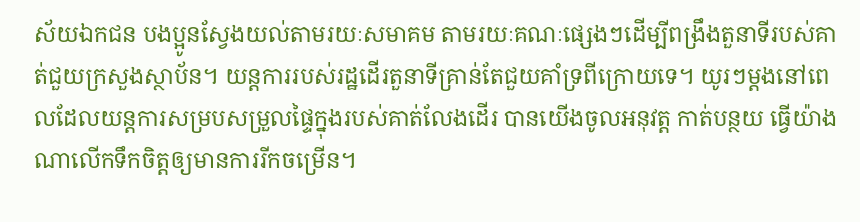ស័យឯកជន បងប្អូនស្វែងយល់តាមរយៈសមាគម តាមរយៈគណៈផ្សេងៗដើម្បីពង្រឹងតួនាទីរបស់គាត់ជួយក្រសួងស្ថាប័ន។ យន្តការរបស់រដ្ឋដើរតួនាទីគ្រាន់តែជួយគាំទ្រពីក្រោយទេ។ យូរៗម្តងនៅពេលដែលយន្តការសម្របសម្រួលផ្ទៃក្នុងរបស់គាត់លែងដើរ បានយើងចូលអនុវត្ត កាត់បន្ថយ ធ្វើយ៉ាងណាលើកទឹកចិត្តឲ្យមានការរីកចម្រើន។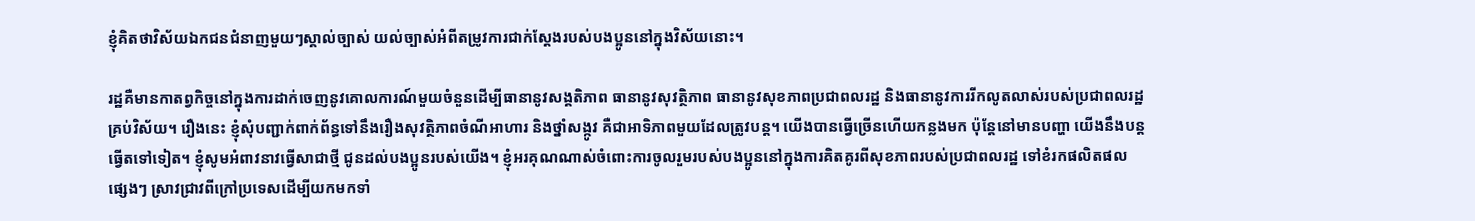ខ្ញុំគិតថាវិស័យឯកជនជំនាញមួយៗស្គាល់ច្បាស់ យល់ច្បាស់អំពីតម្រូវការជាក់ស្តែងរបស់បងប្អូននៅក្នុងវិស័យនោះ។

រដ្ឋគឺមានកាតព្វកិច្ចនៅក្នុងការដាក់ចេញនូវគោលការណ៍មួយចំនួនដើម្បីធានានូវសង្គតិភាព ធានានូវសុវត្ថិភាព ធានានូវសុខភាពប្រជាពលរដ្ឋ និងធានានូវការរីកលូតលាស់របស់ប្រជាពលរដ្ឋគ្រប់វិស័យ។ រឿងនេះ ខ្ញុំសុំបញ្ជាក់ពាក់ព័ន្ធទៅនឹងរឿងសុវត្ថិភាពចំណីអាហារ និងថ្នាំសង្កូវ គឺជាអាទិភាពមួយដែលត្រូវបន្ត។ យើងបានធ្វើច្រើនហើយកន្លងមក ប៉ុន្តែនៅមានបញ្ហា យើងនឹងបន្តធ្វើតទៅទៀត។ ខ្ញុំសូមអំពាវនាវធ្វើសាជាថ្មី ជូនដល់បងប្អូនរបស់យើង។ ខ្ញុំអរគុណណាស់ចំពោះការចូលរួមរបស់បងប្អូននៅក្នុងការគិតគូរពីសុខភាពរបស់ប្រជាពលរដ្ឋ ទៅខំរកផលិតផលផ្សេងៗ ស្រាវជ្រាវពីក្រៅប្រទេសដើម្បីយកមកទាំ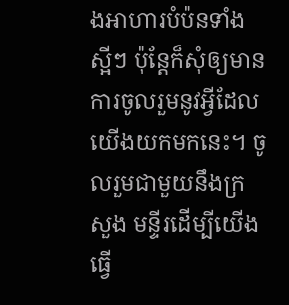ងអាហារបំប៉នទាំងស្អីៗ ប៉ុន្តែក៏សុំឲ្យមានការចូលរួមនូវអ្វីដែលយើងយកមកនេះ។ ចូលរួមជាមួយនឹងក្រសួង មន្ទីរដើម្បីយើងធ្វើ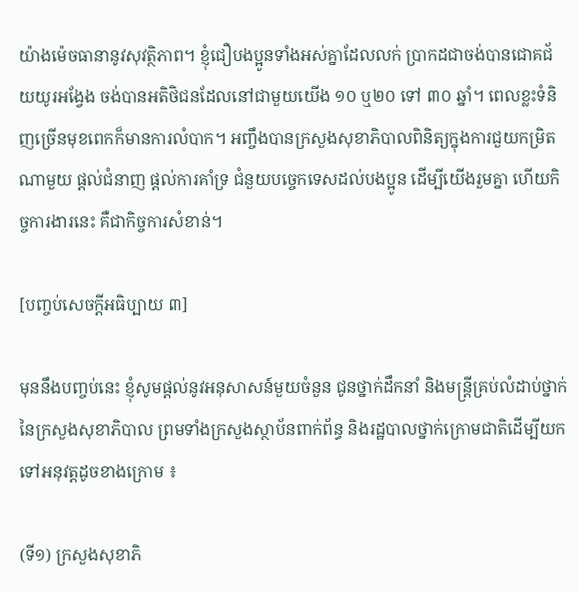យ៉ាងម៉េចធានានូវសុវត្ថិភាព។ ខ្ញុំជឿបងប្អូនទាំងអស់គ្នាដែលលក់ ប្រាកដជាចង់បានជោគជ័យយូរអង្វែង ចង់បានអតិថិជនដែលនៅជាមួយយើង ១០ ឬ២០ ទៅ ៣០ ឆ្នាំ។ ពេលខ្លះទំនិញច្រើនមុខពេកក៏មានការលំបាក។ អញ្ចឹងបានក្រសួងសុខាភិបាលពិនិត្យក្នុងការជួយកម្រិតណាមួយ ផ្តល់ជំនាញ ផ្ដល់ការគាំទ្រ ជំនួយបច្ចេកទេសដល់បងប្អូន ដើម្បីយើងរួមគ្នា ហើយកិច្ចការងារនេះ គឺជាកិច្ចការសំខាន់។

[បញ្ចប់សេចក្តីអធិប្បាយ ៣]

មុននឹងបញ្ចប់នេះ ខ្ញុំសូមផ្តល់នូវអនុសាសន៍មួយចំនួន ជូនថ្នាក់ដឹកនាំ និងមន្រ្តីគ្រប់លំដាប់ថ្នាក់នៃក្រសួងសុខាភិបាល ព្រមទាំងក្រសួងស្ថាប័នពាក់ព័ន្ធ និងរដ្ឋបាលថ្នាក់ក្រោមជាតិដើម្បីយកទៅអនុវត្តដូចខាងក្រោម ៖

(ទី១) ក្រសួងសុខាភិ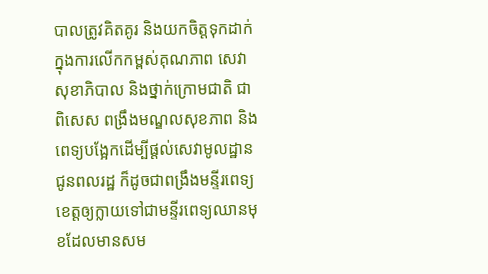បាលត្រូវគិតគូរ និងយកចិត្តទុកដាក់ ក្នុងការលើកកម្ពស់គុណភាព សេវាសុខាភិបាល និងថ្នាក់ក្រោមជាតិ ជាពិសេស ពង្រឹងមណ្ឌលសុខភាព និងពេទ្យបង្អែកដើម្បីផ្តល់សេវាមូលដ្ឋានជូនពលរដ្ឋ ក៏ដូចជាពង្រឹងមន្ទីរពេទ្យខេត្តឲ្យក្លាយទៅជាមន្ទីរពេទ្យឈានមុខដែលមានសម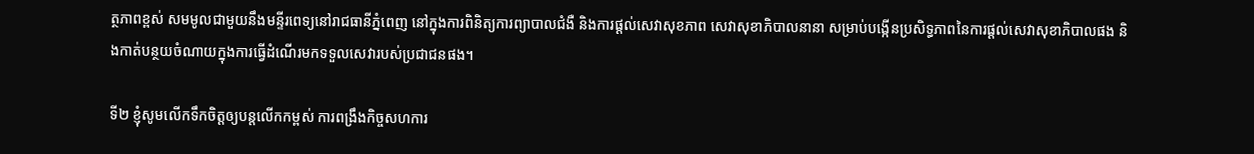ត្ថភាពខ្ពស់ សមមូលជាមួយនឹងមន្ទីរពេទ្យនៅរាជធានីភ្នំពេញ នៅក្នុងការពិនិត្យការព្យាបាលជំងឺ និងការផ្តល់សេវាសុខភាព សេវាសុខាភិបាលនានា សម្រាប់បង្កើនប្រសិទ្ធភាពនៃការផ្តល់សេវាសុខាភិបាលផង និងកាត់បន្ថយចំណាយក្នុងការធ្វើដំណើរមកទទួលសេវារបស់ប្រជាជនផង។

ទី២ ខ្ញុំសូមលើកទឹកចិត្តឲ្យបន្តលើកកម្ពស់ ការពង្រឹងកិច្ចសហការ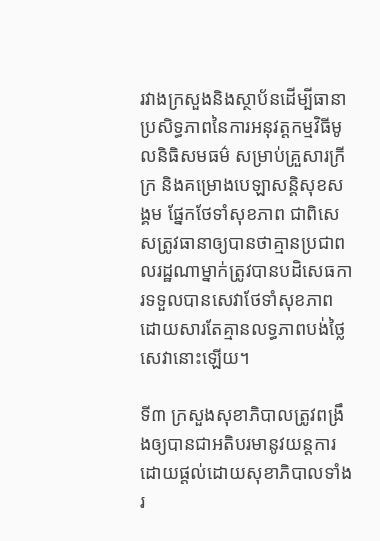រវាងក្រសួងនិងស្ថាប័នដើម្បីធានាប្រសិទ្ធភាពនៃការអនុវត្តកម្មវិធីមូលនិធិសមធម៌ សម្រាប់គ្រួសារក្រីក្រ និងគម្រោងបេឡាសន្តិសុខសង្គម ផ្នែកថែទាំសុខភាព ជាពិសេសត្រូវធានាឲ្យបានថាគ្មានប្រជាពលរដ្ឋណាម្នាក់ត្រូវបានបដិសេធការទទួលបានសេវាថែទាំសុខភាពដោយសារតែគ្មានលទ្ធភាពបង់ថ្លៃសេវានោះឡើយ។

ទី៣ ក្រសួងសុខាភិបាលត្រូវពង្រឹងឲ្យបានជាអតិបរមានូវយន្តការដោយផ្តល់ដោយសុខាភិបាលទាំងរ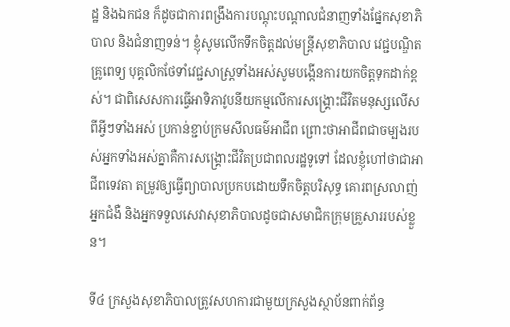ដ្ឋ និងឯកជន ក៏ដូចជាការពង្រឹងការបណ្តុះបណ្តាលជំនាញទាំងផ្នែកសុខាភិបាល និងជំនាញទន់។ ខ្ញុំសូមលើកទឹកចិត្តដល់មន្រ្តីសុខាភិបាល វេជ្ជបណ្ឌិត គ្រូពេទ្យ បុគ្គលិកថែទាំវេជ្ជសាស្រ្តទាំងអស់សូមបង្កើនការយកចិត្តទុកដាក់ខ្ពស់។ ជាពិសេសការធ្វើអាទិភាវូបនីយកម្មលើការសង្រ្គោះជីវិតមនុស្សលើសពីអ្វីៗទាំងអស់ ប្រកាន់ខ្ជាប់ក្រមសីលធម៌អាជីព ព្រោះថាអាជីពជាចម្បងរបស់អ្នកទាំងអស់គ្នាគឺការសង្រ្គោះជីវិតប្រជាពលរដ្ឋទូទៅ ដែលខ្ញុំហៅថាជាអាជីពទេវតា តម្រូវឲ្យធ្វើព្យាបាលប្រកបដោយទឹកចិត្តបរិសុទ្ធ គោរពស្រលាញ់អ្នកជំងឺ និងអ្នកទទួលសេវាសុខាភិបាលដូចជាសមាជិកក្រុមគ្រួសាររបស់ខ្លួន។

ទី៤ ក្រសួងសុខាភិបាលត្រូវសហការជាមួយក្រសួងស្ថាប័នពាក់ព័ន្ធ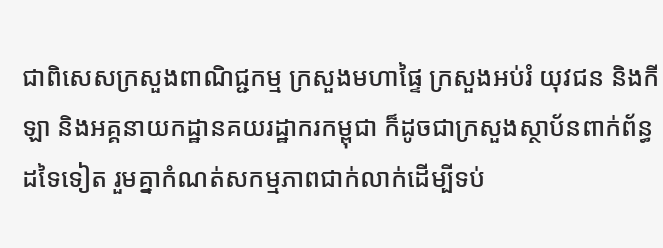ជាពិសេសក្រសួងពាណិជ្ជកម្ម ក្រសួងមហាផ្ទៃ ក្រសួងអប់រំ យុវជន និងកីឡា និងអគ្គនាយកដ្ឋានគយរដ្ឋាករកម្ពុជា ក៏ដូចជាក្រសួងស្ថាប័នពាក់ព័ន្ធដទៃទៀត រួមគ្នាកំណត់សកម្មភាពជាក់លាក់ដើម្បីទប់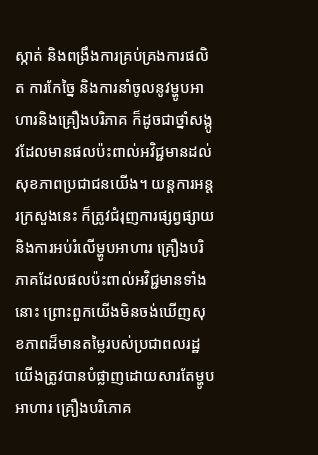ស្កាត់ និងពង្រឹងការគ្រប់គ្រងការផលិត ការកែច្នៃ និងការនាំចូលនូវម្ហូបអាហារនិងគ្រឿងបរិភាគ ក៏ដូចជាថ្នាំសង្កូវដែលមានផលប៉ះពាល់អវិជ្ជមានដល់សុខភាពប្រជាជនយើង។ យន្តការអន្តរក្រសួងនេះ ក៏ត្រូវជំរុញការផ្សព្វផ្សាយ និងការអប់រំលើម្ហូបអាហារ គ្រឿងបរិភាគដែលផលប៉ះពាល់អវិជ្ជមានទាំងនោះ ព្រោះពួកយើងមិនចង់ឃើញសុខភាពដ៏មានតម្លៃរបស់ប្រជាពលរដ្ឋយើងត្រូវបានបំផ្លាញដោយសារតែម្ហូបអាហារ គ្រឿងបរិភោគ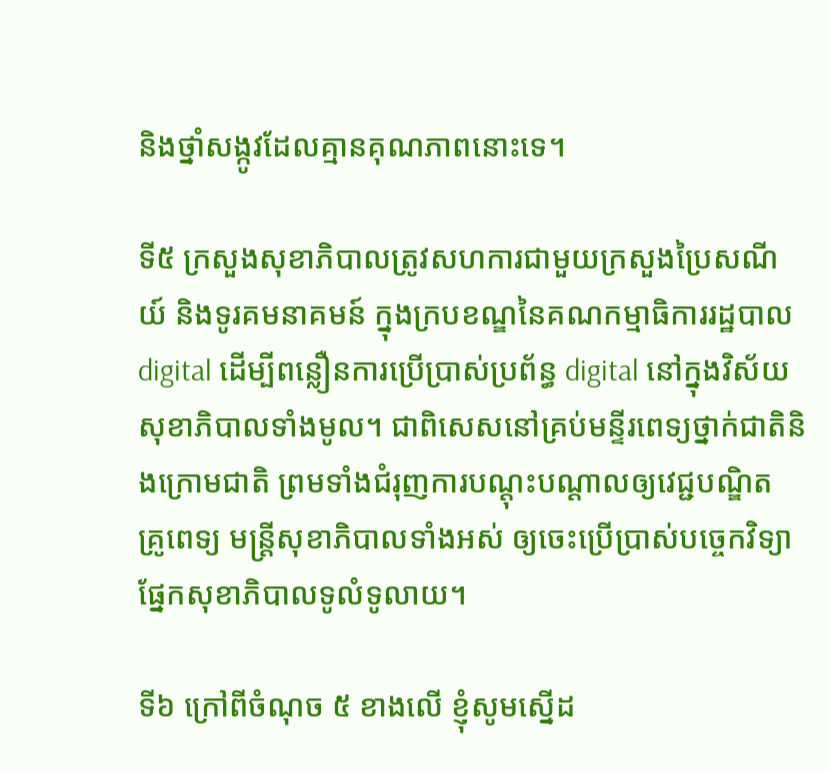និងថ្នាំសង្កូវដែលគ្មានគុណភាពនោះទេ។

ទី៥ ក្រសួងសុខាភិបាលត្រូវសហការជាមួយក្រសួងប្រៃសណីយ៍ និងទូរគមនាគមន៍ ក្នុងក្របខណ្ឌនៃគណកម្មាធិការរដ្ឋបាល digital ដើម្បីពន្លឿនការប្រើប្រាស់ប្រព័ន្ធ digital នៅក្នុងវិស័យសុខាភិបាលទាំងមូល។ ជាពិសេសនៅគ្រប់មន្ទីរពេទ្យថ្នាក់ជាតិនិងក្រោមជាតិ ព្រមទាំងជំរុញការបណ្តុះបណ្តាលឲ្យវេជ្ជបណ្ឌិត គ្រូពេទ្យ មន្រ្តីសុខាភិបាលទាំងអស់ ឲ្យចេះប្រើប្រាស់បច្ចេកវិទ្យាផ្នែកសុខាភិបាលទូលំទូលាយ។

ទី៦ ក្រៅពីចំណុច ៥ ខាងលើ ខ្ញុំសូមស្នើដ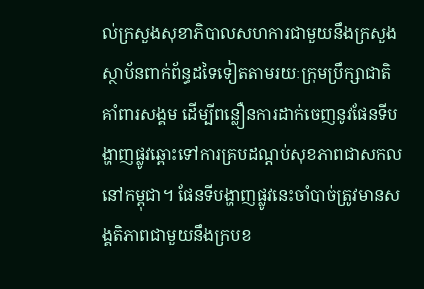ល់ក្រសួងសុខាភិបាលសហការជាមួយនឹងក្រសួងស្ថាប័នពាក់ព័ន្ធដទៃទៀតតាមរយៈក្រុមប្រឹក្សាជាតិគាំពារសង្គម ដើម្បីពន្លឿនការដាក់ចេញនូវផែនទីបង្ហាញផ្លូវឆ្ពោះទៅការគ្របដណ្តប់សុខភាពជាសកលនៅកម្ពុជា។ ផែនទីបង្ហាញផ្លូវនេះចាំបាច់ត្រូវមានសង្គតិភាពជាមួយនឹងក្របខ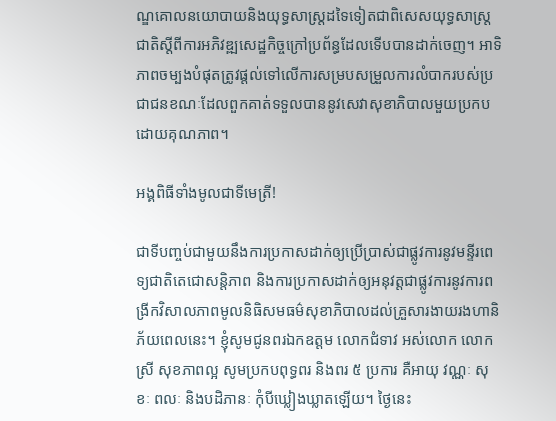ណ្ឌគោលនយោបាយនិងយុទ្ធសាស្រ្តដទៃទៀតជាពិសេសយុទ្ធសាស្រ្តជាតិស្តីពីការអភិវឌ្ឍសេដ្ឋកិច្ចក្រៅប្រព័ន្ធដែលទើបបានដាក់ចេញ។ អាទិភាពចម្បងបំផុតត្រូវផ្តល់ទៅលើការសម្របសម្រួលការលំបាករបស់ប្រជាជនខណៈដែលពួកគាត់ទទួលបាននូវសេវាសុខាភិបាលមួយប្រកបដោយគុណភាព។

អង្គពិធីទាំងមូលជាទីមេត្រី!

ជាទីបញ្ចប់ជាមួយនឹងការប្រកាសដាក់ឲ្យប្រើប្រាស់ជាផ្លូវការនូវមន្ទីរពេទ្យជាតិតេជោសន្តិភាព និងការប្រកាសដាក់ឲ្យអនុវត្តជាផ្លូវការនូវការពង្រីកវិសាលភាពមូលនិធិសមធម៌សុខាភិបាលដល់គ្រួសារងាយរងហានិភ័យពេលនេះ។ ខ្ញុំសូមជូនពរឯកឧត្តម លោកជំទាវ អស់លោក លោកស្រី សុខភាពល្អ សូមប្រកបពុទ្ធពរ និងពរ ៥ ប្រការ គឺអាយុ វណ្ណៈ សុខៈ ពលៈ និងបដិភានៈ កុំបីឃ្លៀងឃ្លាតឡើយ។ ថ្ងៃនេះ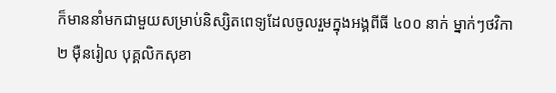ក៏មាននាំមកជាមួយសម្រាប់និស្សិតពេទ្យដែលចូលរួមក្នុងអង្គពីធី ៤០០ នាក់ ម្នាក់ៗថវិកា ២ ម៉ឺនរៀល បុគ្គលិកសុខា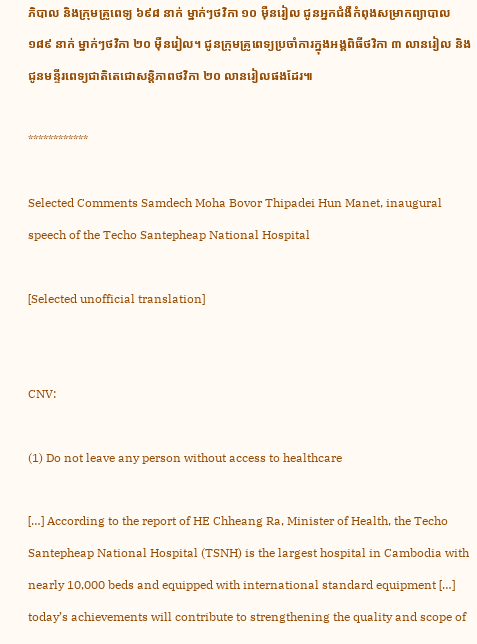ភិបាល និងក្រុមគ្រូពេទ្យ ៦៩៨ នាក់ ម្នាក់ៗថវិកា ១០ ម៉ឺនរៀល ជូនអ្នកជំងឺកំពុងសម្រាកព្យាបាល ១៨៩ នាក់ ម្នាក់ៗថវិកា ២០ ម៉ឺនរៀល។ ជូនក្រុមគ្រូពេទ្យប្រចាំការក្នុងអង្គពិធីថវិកា ៣ លានរៀល និងជូនមន្ទីរពេទ្យជាតិតេជោសន្តិភាពថវិកា ២០ លានរៀលផងដែរ៕

************

Selected Comments Samdech Moha Bovor Thipadei Hun Manet, inaugural speech of the Techo Santepheap National Hospital

[Selected unofficial translation]


CNV:

(1) Do not leave any person without access to healthcare

[…] According to the report of HE Chheang Ra, Minister of Health, the Techo Santepheap National Hospital (TSNH) is the largest hospital in Cambodia with nearly 10,000 beds and equipped with international standard equipment […] today’s achievements will contribute to strengthening the quality and scope of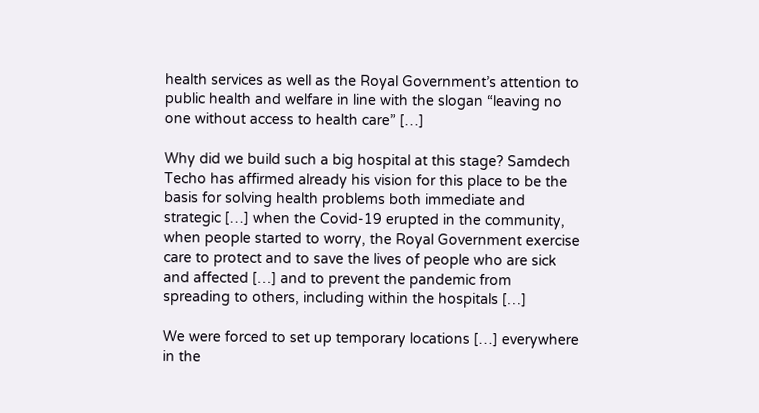health services as well as the Royal Government’s attention to public health and welfare in line with the slogan “leaving no one without access to health care” […]

Why did we build such a big hospital at this stage? Samdech Techo has affirmed already his vision for this place to be the basis for solving health problems both immediate and strategic […] when the Covid-19 erupted in the community, when people started to worry, the Royal Government exercise care to protect and to save the lives of people who are sick and affected […] and to prevent the pandemic from spreading to others, including within the hospitals […]

We were forced to set up temporary locations […] everywhere in the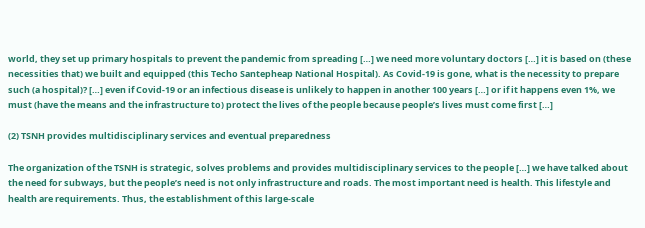world, they set up primary hospitals to prevent the pandemic from spreading […] we need more voluntary doctors […] it is based on (these necessities that) we built and equipped (this Techo Santepheap National Hospital). As Covid-19 is gone, what is the necessity to prepare such (a hospital)? […] even if Covid-19 or an infectious disease is unlikely to happen in another 100 years […] or if it happens even 1%, we must (have the means and the infrastructure to) protect the lives of the people because people’s lives must come first […]

(2) TSNH provides multidisciplinary services and eventual preparedness

The organization of the TSNH is strategic, solves problems and provides multidisciplinary services to the people […] we have talked about the need for subways, but the people’s need is not only infrastructure and roads. The most important need is health. This lifestyle and health are requirements. Thus, the establishment of this large-scale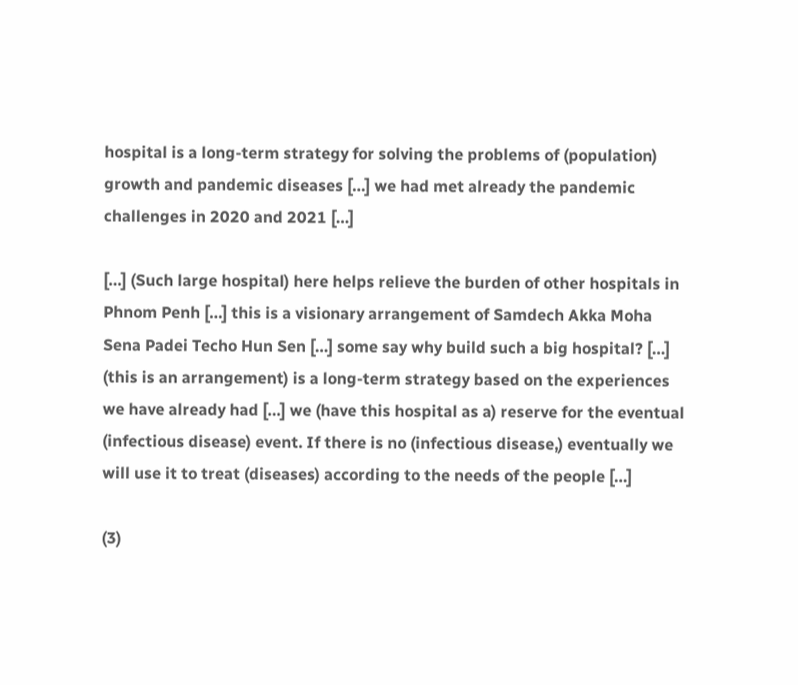hospital is a long-term strategy for solving the problems of (population) growth and pandemic diseases […] we had met already the pandemic challenges in 2020 and 2021 […]

[…] (Such large hospital) here helps relieve the burden of other hospitals in Phnom Penh […] this is a visionary arrangement of Samdech Akka Moha Sena Padei Techo Hun Sen […] some say why build such a big hospital? […] (this is an arrangement) is a long-term strategy based on the experiences we have already had […] we (have this hospital as a) reserve for the eventual (infectious disease) event. If there is no (infectious disease,) eventually we will use it to treat (diseases) according to the needs of the people […]

(3)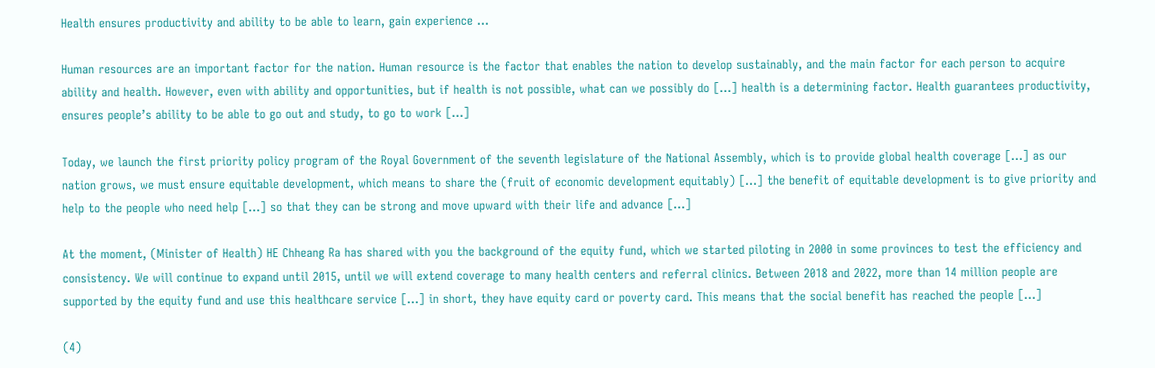Health ensures productivity and ability to be able to learn, gain experience …

Human resources are an important factor for the nation. Human resource is the factor that enables the nation to develop sustainably, and the main factor for each person to acquire ability and health. However, even with ability and opportunities, but if health is not possible, what can we possibly do […] health is a determining factor. Health guarantees productivity, ensures people’s ability to be able to go out and study, to go to work […]

Today, we launch the first priority policy program of the Royal Government of the seventh legislature of the National Assembly, which is to provide global health coverage […] as our nation grows, we must ensure equitable development, which means to share the (fruit of economic development equitably) […] the benefit of equitable development is to give priority and help to the people who need help […] so that they can be strong and move upward with their life and advance […]

At the moment, (Minister of Health) HE Chheang Ra has shared with you the background of the equity fund, which we started piloting in 2000 in some provinces to test the efficiency and consistency. We will continue to expand until 2015, until we will extend coverage to many health centers and referral clinics. Between 2018 and 2022, more than 14 million people are supported by the equity fund and use this healthcare service […] in short, they have equity card or poverty card. This means that the social benefit has reached the people […]

(4)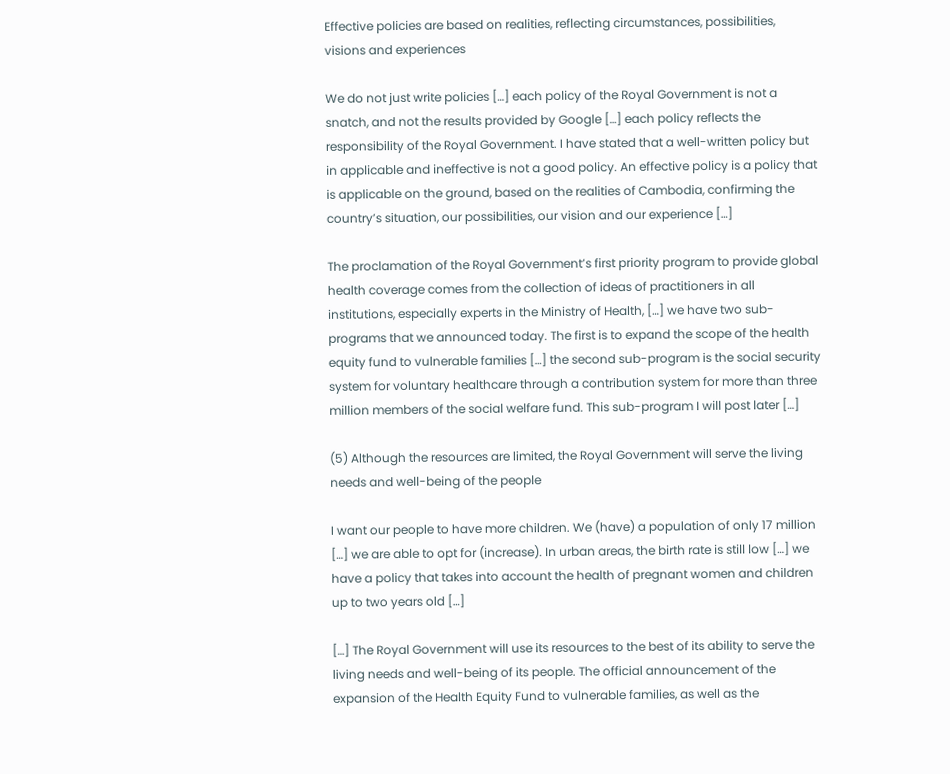Effective policies are based on realities, reflecting circumstances, possibilities, visions and experiences

We do not just write policies […] each policy of the Royal Government is not a snatch, and not the results provided by Google […] each policy reflects the responsibility of the Royal Government. I have stated that a well-written policy but in applicable and ineffective is not a good policy. An effective policy is a policy that is applicable on the ground, based on the realities of Cambodia, confirming the country’s situation, our possibilities, our vision and our experience […]

The proclamation of the Royal Government’s first priority program to provide global health coverage comes from the collection of ideas of practitioners in all institutions, especially experts in the Ministry of Health, […] we have two sub-programs that we announced today. The first is to expand the scope of the health equity fund to vulnerable families […] the second sub-program is the social security system for voluntary healthcare through a contribution system for more than three million members of the social welfare fund. This sub-program I will post later […]

(5) Although the resources are limited, the Royal Government will serve the living needs and well-being of the people

I want our people to have more children. We (have) a population of only 17 million […] we are able to opt for (increase). In urban areas, the birth rate is still low […] we have a policy that takes into account the health of pregnant women and children up to two years old […]

[…] The Royal Government will use its resources to the best of its ability to serve the living needs and well-being of its people. The official announcement of the expansion of the Health Equity Fund to vulnerable families, as well as the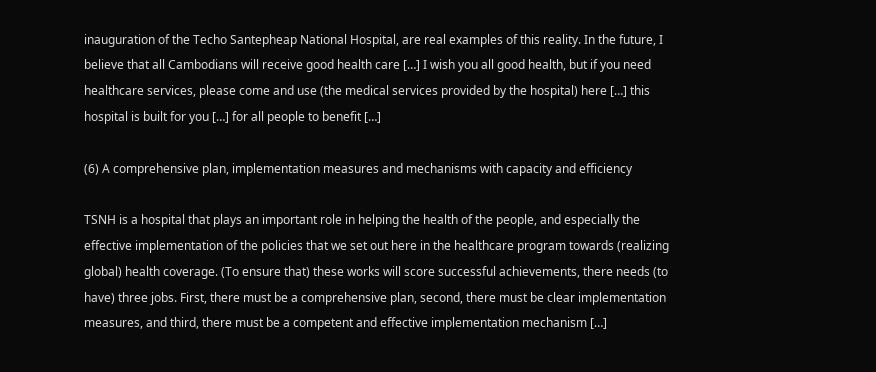inauguration of the Techo Santepheap National Hospital, are real examples of this reality. In the future, I believe that all Cambodians will receive good health care […] I wish you all good health, but if you need healthcare services, please come and use (the medical services provided by the hospital) here […] this hospital is built for you […] for all people to benefit […]

(6) A comprehensive plan, implementation measures and mechanisms with capacity and efficiency

TSNH is a hospital that plays an important role in helping the health of the people, and especially the effective implementation of the policies that we set out here in the healthcare program towards (realizing global) health coverage. (To ensure that) these works will score successful achievements, there needs (to have) three jobs. First, there must be a comprehensive plan, second, there must be clear implementation measures, and third, there must be a competent and effective implementation mechanism […]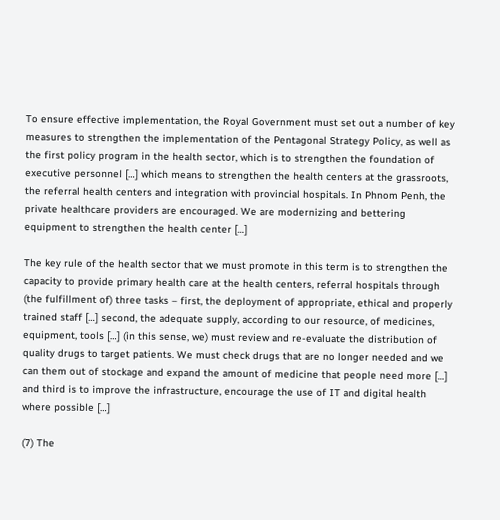To ensure effective implementation, the Royal Government must set out a number of key measures to strengthen the implementation of the Pentagonal Strategy Policy, as well as the first policy program in the health sector, which is to strengthen the foundation of executive personnel […] which means to strengthen the health centers at the grassroots, the referral health centers and integration with provincial hospitals. In Phnom Penh, the private healthcare providers are encouraged. We are modernizing and bettering equipment to strengthen the health center […]

The key rule of the health sector that we must promote in this term is to strengthen the capacity to provide primary health care at the health centers, referral hospitals through (the fulfillment of) three tasks – first, the deployment of appropriate, ethical and properly trained staff […] second, the adequate supply, according to our resource, of medicines, equipment, tools […] (in this sense, we) must review and re-evaluate the distribution of quality drugs to target patients. We must check drugs that are no longer needed and we can them out of stockage and expand the amount of medicine that people need more […] and third is to improve the infrastructure, encourage the use of IT and digital health where possible […]

(7) The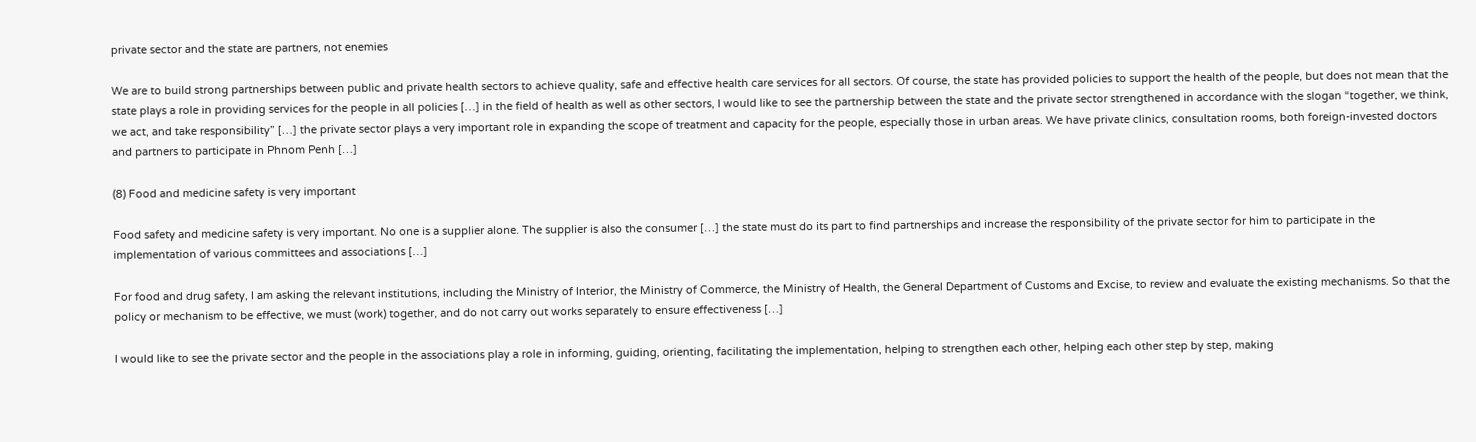private sector and the state are partners, not enemies

We are to build strong partnerships between public and private health sectors to achieve quality, safe and effective health care services for all sectors. Of course, the state has provided policies to support the health of the people, but does not mean that the state plays a role in providing services for the people in all policies […] in the field of health as well as other sectors, I would like to see the partnership between the state and the private sector strengthened in accordance with the slogan “together, we think, we act, and take responsibility” […] the private sector plays a very important role in expanding the scope of treatment and capacity for the people, especially those in urban areas. We have private clinics, consultation rooms, both foreign-invested doctors and partners to participate in Phnom Penh […]

(8) Food and medicine safety is very important

Food safety and medicine safety is very important. No one is a supplier alone. The supplier is also the consumer […] the state must do its part to find partnerships and increase the responsibility of the private sector for him to participate in the implementation of various committees and associations […]

For food and drug safety, I am asking the relevant institutions, including the Ministry of Interior, the Ministry of Commerce, the Ministry of Health, the General Department of Customs and Excise, to review and evaluate the existing mechanisms. So that the policy or mechanism to be effective, we must (work) together, and do not carry out works separately to ensure effectiveness […]

I would like to see the private sector and the people in the associations play a role in informing, guiding, orienting, facilitating the implementation, helping to strengthen each other, helping each other step by step, making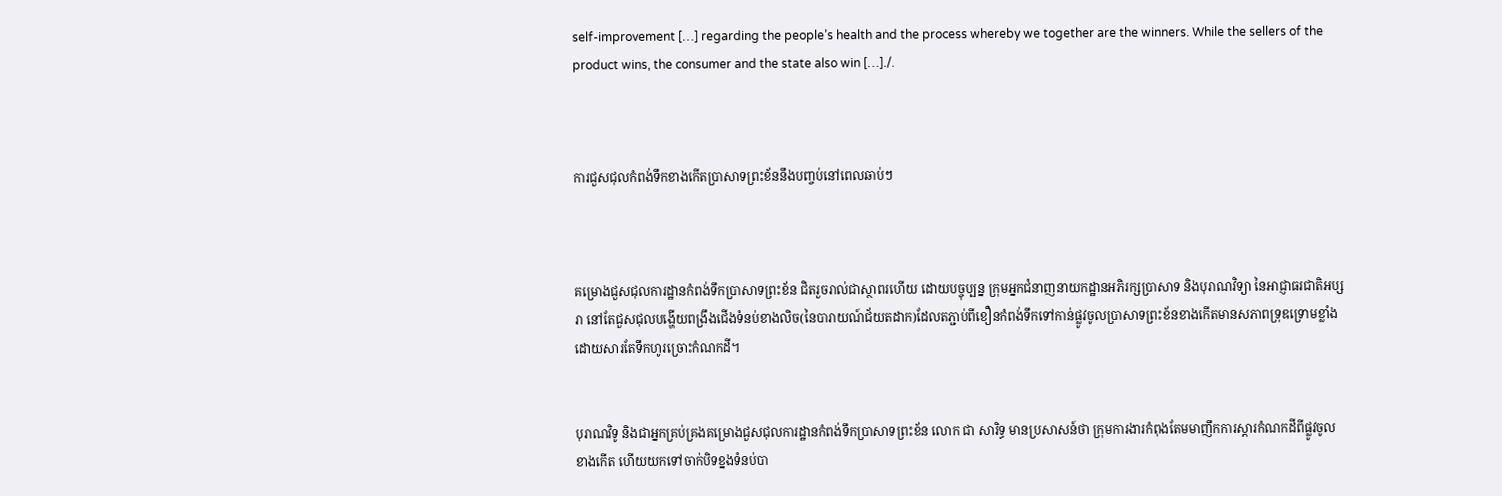self-improvement […] regarding the people’s health and the process whereby we together are the winners. While the sellers of the product wins, the consumer and the state also win […]./.



ការជួសជុលកំពង់ទឹកខាងកើតប្រាសាទព្រះខ័ននឹងបញ្ចប់នៅពេលឆាប់ៗ



គម្រោងជួសជុលការដ្ឋានកំពង់ទឹកប្រាសាទព្រះខ័ន ជិតរួចរាល់ជាស្ថាពរហើយ ដោយបច្ចុប្បន្ន ក្រុមអ្នកជំនាញនាយកដ្ឋានអភិរក្សប្រាសាទ និងបុរាណវិទ្យា នៃអាជ្ញាធរជាតិអប្សរា នៅតែជួសជុលបង្ហើយពង្រឹងជើងទំនប់ខាងលិច(នៃបារាយណ៍ជ័យតដាក)ដែលតភ្ជាប់ពីខឿនកំពង់ទឹកទៅកាន់ផ្លូវចូលប្រាសាទព្រះខ័នខាងកើតមានសភាពទ្រុឌទ្រោមខ្លាំង ដោយសារតែទឹកហូរច្រោះកំណកដី។


បុរាណវិទូ និងជាអ្នកគ្រប់គ្រងគម្រោងជួសជុលការដ្ឋានកំពង់ទឹកប្រាសាទព្រះខ័ន លោក ជា សារិទ្ធ មានប្រសាសន៍ថា ក្រុមការងារកំពុងតែមមាញឹកការស្តារកំណកដីពីផ្លូវចូលខាងកើត ហើយយកទៅចាក់បិទខ្នងទំនប់បា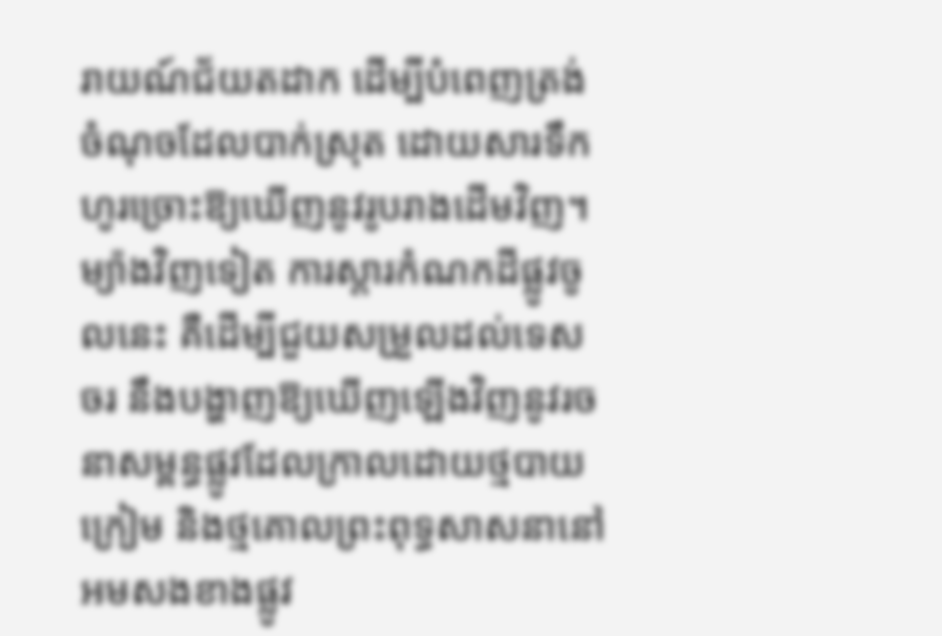រាយណ៍ជ័យតដាក ដើម្បីបំពេញត្រង់ចំណុចដែលបាក់ស្រុត ដោយសារទឹកហូរច្រោះឱ្យឃើញនូវរូបរាងដើមវិញ។ ម្យ៉ាងវិញទៀត ការស្ដារកំណកដីផ្លូវចូលនេះ គឺដើម្បីជួយសម្រួលដល់ទេសចរ នឹងបង្ហាញឱ្យឃើញឡើងវិញនូវរចនាសម្ពន្ធផ្លូវដែលក្រាលដោយថ្មបាយក្រៀម និងថ្មគោលព្រះពុទ្ធសាសនានៅអមសងខាងផ្លូវ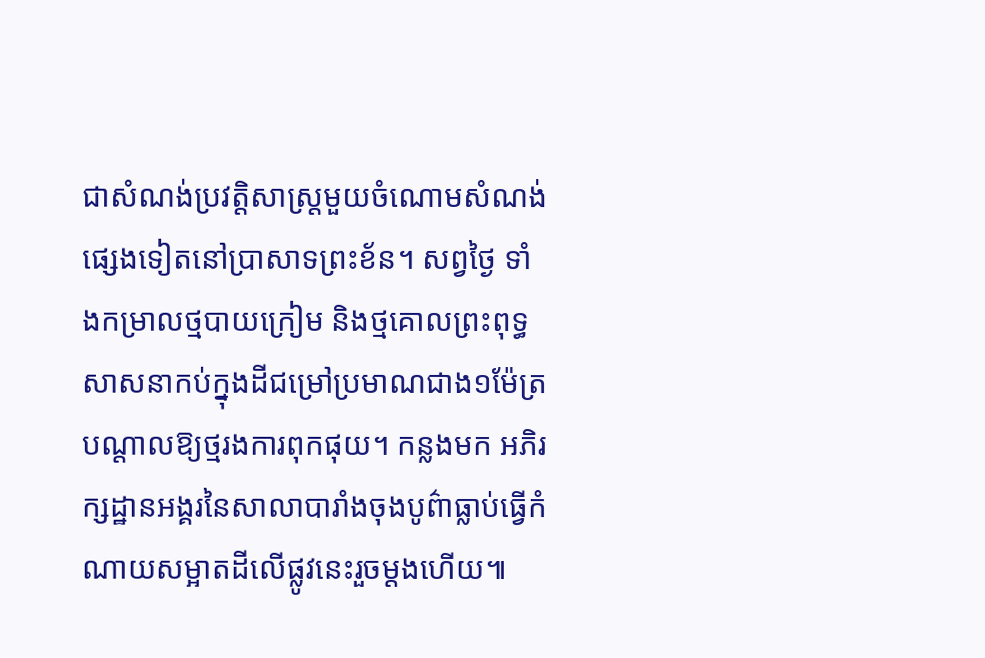ជាសំណង់ប្រវត្តិសាស្ត្រមួយចំណោមសំណង់ផ្សេងទៀតនៅប្រាសាទព្រះខ័ន។ សព្វថ្ងៃ ទាំងកម្រាលថ្មបាយក្រៀម និងថ្មគោលព្រះពុទ្ធសាសនាកប់ក្នុងដីជម្រៅប្រមាណជាង១ម៉ែត្រ បណ្តាលឱ្យថ្មរងការពុកផុយ។ កន្លងមក អភិរក្សដ្ឋានអង្គរនៃសាលាបារាំងចុងបូព៌ាធ្លាប់ធ្វើកំណាយសម្អាតដីលើផ្លូវនេះរួចម្តងហើយ៕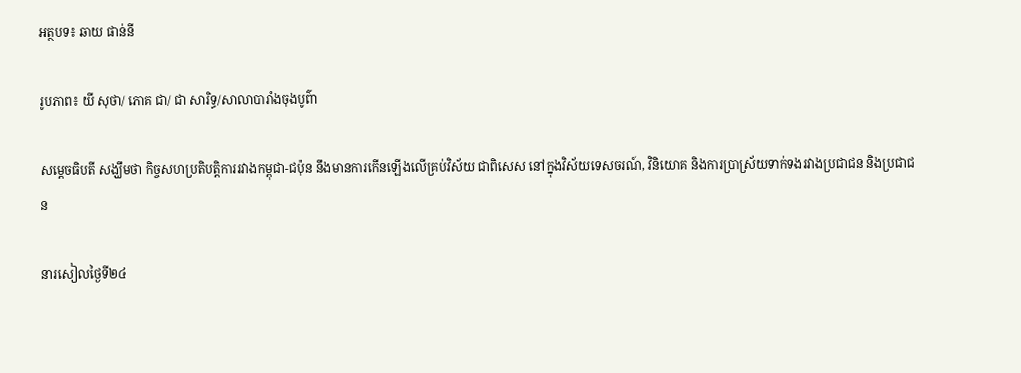អត្ថបទ៖ ឆាយ ផាន់នី

រូបភាព៖ យី សុថា/ ភោគ ជា/ ជា សារិទ្ធ/សាលាបារាំងចុងបូព៌ា

សម្តេចធិបតី សង្ឃឹមថា កិច្ចសហប្រតិបត្តិការរវាងកម្ពុជា-ជប៉ុន នឹងមានការកើនឡើងលើគ្រប់វិស័យ ជាពិសេស នៅក្នុងវិស័យទេសចរណ៍, វិនិយោគ និងការប្រាស្រ័យទាក់ទងរវាងប្រជាជន និងប្រជាជន

នារសៀលថ្ងៃទី២៤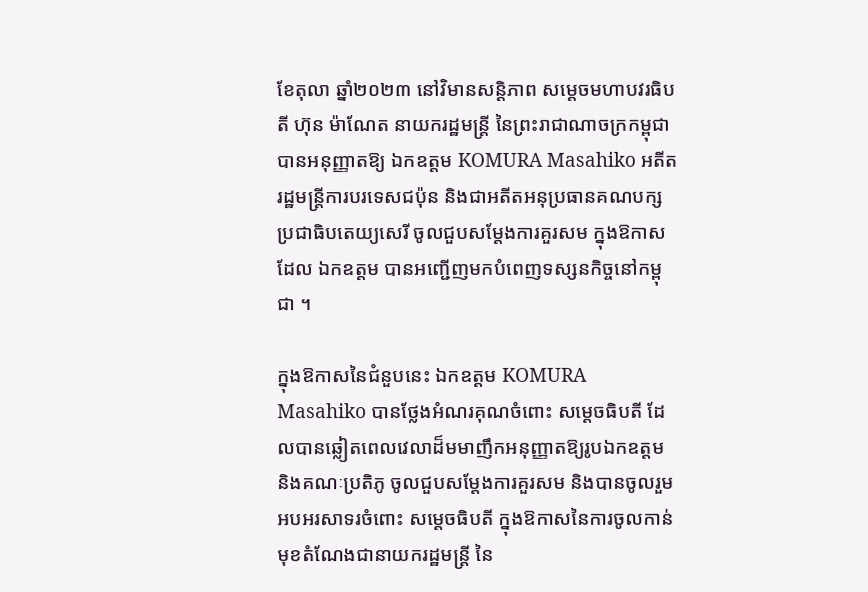ខែតុលា ឆ្នាំ២០២៣ នៅវិមានសន្តិភាព សម្តេចមហាបវរធិបតី ហ៊ុន ម៉ាណែត នាយករដ្ឋមន្រ្តី នៃព្រះរាជាណាចក្រកម្ពុជា បានអនុញ្ញាតឱ្យ ឯកឧត្តម KOMURA Masahiko អតីតរដ្ឋមន្ត្រីការបរទេសជប៉ុន និងជាអតីតអនុប្រធានគណបក្សប្រជាធិបតេយ្យសេរី ចូលជួបសម្តែងការគួរសម ក្នុងឱកាសដែល ឯកឧត្តម បានអញ្ជើញមកបំពេញទស្សនកិច្ចនៅកម្ពុជា ។

ក្នុងឱកាសនៃជំនួបនេះ ឯកឧត្តម KOMURA Masahiko បានថ្លែងអំណរគុណចំពោះ សម្តេចធិបតី ដែលបានឆ្លៀតពេលវេលាដ៏មមាញឹកអនុញ្ញាតឱ្យរូបឯកឧត្តម និងគណៈប្រតិភូ ចូលជួបសម្តែងការគួរសម និងបានចូលរួមអបអរសាទរចំពោះ សម្តេចធិបតី ក្នុងឱកាសនៃការចូលកាន់មុខតំណែងជានាយករដ្ឋមន្រ្តី នៃ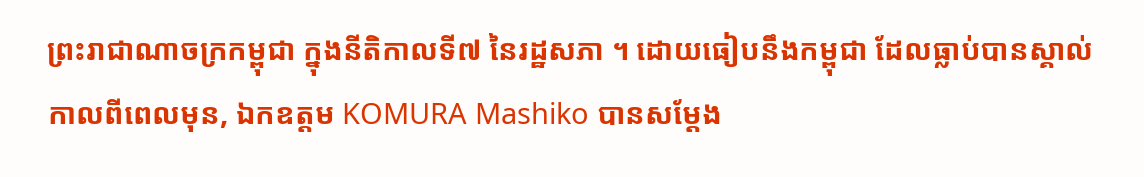ព្រះរាជាណាចក្រកម្ពុជា ក្នុងនីតិកាលទី៧ នៃរដ្ឋសភា ។ ដោយធៀបនឹងកម្ពុជា ដែលធ្លាប់បានស្គាល់កាលពីពេលមុន, ឯកឧត្តម KOMURA Mashiko បានសម្តែង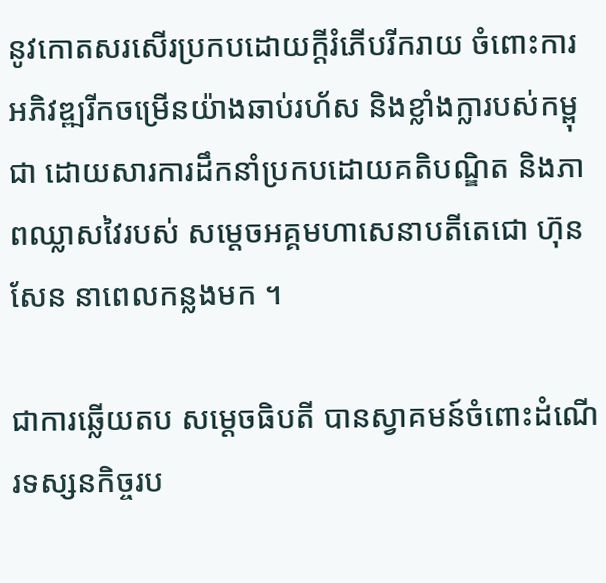នូវកោតសរសើរប្រកបដោយក្តីរំភើបរីករាយ ចំពោះការអភិវឌ្ឍរីកចម្រើនយ៉ាងឆាប់រហ័ស និងខ្លាំងក្លារបស់កម្ពុជា ដោយសារការដឹកនាំប្រកបដោយគតិបណ្ឌិត និងភាពឈ្លាសវៃរបស់ សម្តេចអគ្គមហាសេនាបតីតេជោ ហ៊ុន សែន នាពេលកន្លងមក ។

ជាការឆ្លើយតប សម្តេចធិបតី បានស្វាគមន៍ចំពោះដំណើរទស្សនកិច្ចរប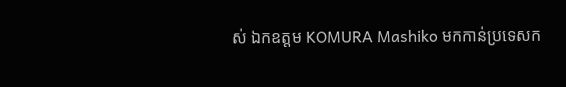ស់ ឯកឧត្តម KOMURA Mashiko មកកាន់ប្រទេសក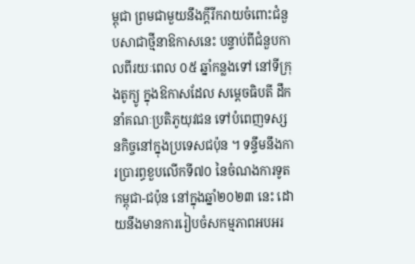ម្ពុជា ព្រមជាមួយនឹងក្តីរីករាយចំពោះជំនួបសាជាថ្មីនាឱកាសនេះ បន្ទាប់ពីជំនួបកាលពីរយៈពេល ០៥ ឆ្នាំកន្លងទៅ នៅទីក្រុងតូក្យូ ក្នុងឱកាសដែល សម្តេចធិបតី ដឹកនាំគណៈប្រតិភូយុវជន ទៅបំពេញទស្សនកិច្ចនៅក្នុងប្រទេសជប៉ុន ។ ទន្ទឹមនឹងការប្រារព្ធខួបលើកទី៧០ នៃចំណងការទូតកម្ពុជា-ជប៉ុន នៅក្នុងឆ្នាំ២០២៣ នេះ ដោយនឹងមានការរៀបចំសកម្មភាពអបអរ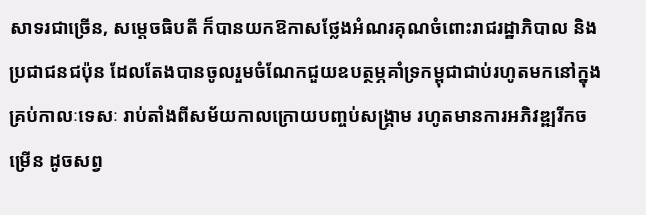សាទរជាច្រើន, សម្តេចធិបតី ក៏បានយកឱកាសថ្លែងអំណរគុណចំពោះរាជរដ្ឋាភិបាល និងប្រជាជនជប៉ុន ដែលតែងបានចូលរួមចំណែកជួយឧបត្ថម្ភគាំទ្រកម្ពុជាជាប់រហូតមកនៅក្នុងគ្រប់កាលៈទេសៈ រាប់តាំងពីសម័យកាលក្រោយបញ្ចប់សង្គ្រាម រហូតមានការអភិវឌ្ឍរីកចម្រើន ដូចសព្វ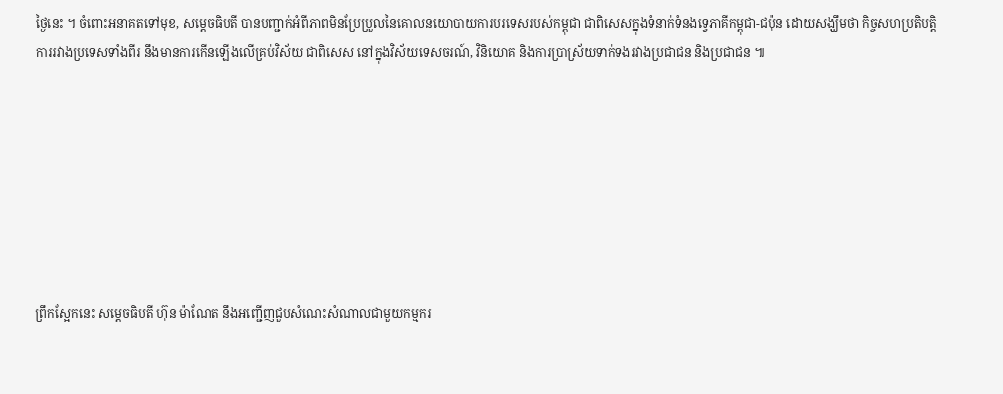ថ្ងៃនេះ ។ ចំពោះអនាគតទៅមុខ, សម្តេចធិបតី បានបញ្ជាក់អំពីភាពមិនប្រែប្រួលនៃគោលនយោបាយការបរទេសរបស់កម្ពុជា ជាពិសេសក្នុងទំនាក់ទំនងទ្វេភាគីកម្ពុជា-ជប៉ុន ដោយសង្ឃឹមថា កិច្ចសហប្រតិបត្តិការរវាងប្រទេសទាំងពីរ នឹងមានការកើនឡើងលើគ្រប់វិស័យ ជាពិសេស នៅក្នុងវិស័យទេសចរណ៍, វិនិយោគ និងការប្រាស្រ័យទាក់ទងរវាងប្រជាជន និងប្រជាជន ៕








ព្រឹកស្អែកនេះ សម្តេចធិបតី ហ៊ុន ម៉ាណែត នឹងអញ្ជើញជួបសំណេះសំណាលជាមួយកម្មករ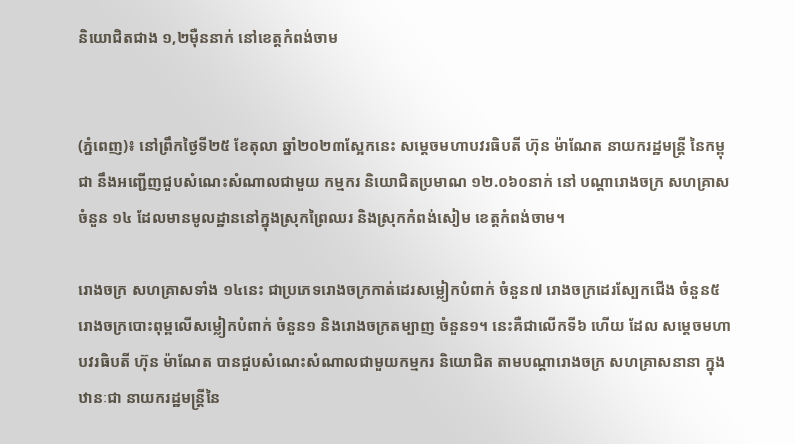និយោជិតជាង ១,២ម៉ឺននាក់ នៅខេត្តកំពង់ចាម


(ភ្នំពេញ)៖ នៅព្រឹកថ្ងៃទី២៥ ខែតុលា ឆ្នាំ២០២៣ស្អែកនេះ សម្តេចមហាបវរធិបតី ហ៊ុន ម៉ាណែត នាយករដ្ឋមន្ត្រី នៃកម្ពុជា នឹងអញ្ជើញជួបសំណេះសំណាលជាមួយ កម្មករ និយោជិតប្រមាណ ១២.០៦០នាក់ នៅ បណ្តារោងចក្រ សហគ្រាសចំនួន ១៤ ដែលមានមូលដ្ឋាននៅក្នុងស្រុកព្រៃឈរ និងស្រុកកំពង់សៀម ខេត្តកំពង់ចាម។

រោងចក្រ សហគ្រាសទាំង ១៤នេះ ជាប្រភេទរោងចក្រកាត់ដេរសម្លៀកបំពាក់ ចំនួន៧ រោងចក្រដេរស្បែកជើង ចំនួន៥ រោងចក្របោះពុម្ពលើសម្លៀកបំពាក់ ចំនួន១ និងរោងចក្រតម្បាញ ចំនួន១។ នេះគឺជាលើកទី៦ ហើយ ដែល សម្តេចមហាបវរធិបតី ហ៊ុន ម៉ាណែត បានជួបសំណេះសំណាលជាមួយកម្មករ និយោជិត តាមបណ្តារោងចក្រ សហគ្រាសនានា ក្នុងឋានៈជា នាយករដ្ឋមន្ត្រីនៃ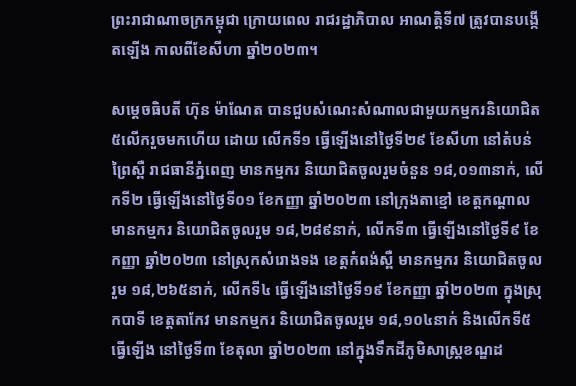ព្រះរាជាណាចក្រកម្ពុជា ក្រោយពេល រាជរដ្ឋាភិបាល អាណត្តិទី៧ ត្រូវបានបង្កើតឡើង កាលពីខែសីហា ឆ្នាំ២០២៣។

សម្តេចធិបតី ហ៊ុន ម៉ាណែត បានជួបសំណេះសំណាលជាមួយកម្មករនិយោជិត៥លើករួចមកហើយ ដោយ លើកទី១ ធ្វើឡើងនៅថ្ងៃទី២៩ ខែសីហា នៅតំបន់ព្រៃស្ពឺ រាជធានីភ្នំពេញ មានកម្មករ និយោជិតចូលរួមចំនួន ១៨,០១៣នាក់, លើកទី២ ធ្វើឡើងនៅថ្ងៃទី០១ ខែកញ្ញា ឆ្នាំ២០២៣ នៅក្រុងតាខ្មៅ ខេត្តកណ្តាល មានកម្មករ និយោជិតចូលរួម ១៨,២៨៩នាក់, លើកទី៣ ធ្វើឡើងនៅថ្ងៃទី៩ ខែកញ្ញា ឆ្នាំ២០២៣ នៅស្រុកសំរោងទង ខេត្តកំពង់ស្ពឺ មានកម្មករ និយោជិតចូលរួម ១៨,២៦៥នាក់, លើកទី៤ ធ្វើឡើងនៅថ្ងៃទី១៩ ខែកញ្ញា ឆ្នាំ២០២៣ ក្នុងស្រុកបាទី ខេត្តតាកែវ មានកម្មករ និយោជិតចូលរួម ១៨,១០៤នាក់ និងលើកទី៥ ធ្វើឡើង នៅថ្ងៃទី៣ ខែតុលា ឆ្នាំ២០២៣ នៅក្នុងទឹកដីភូមិសាស្ត្រខណ្ឌដ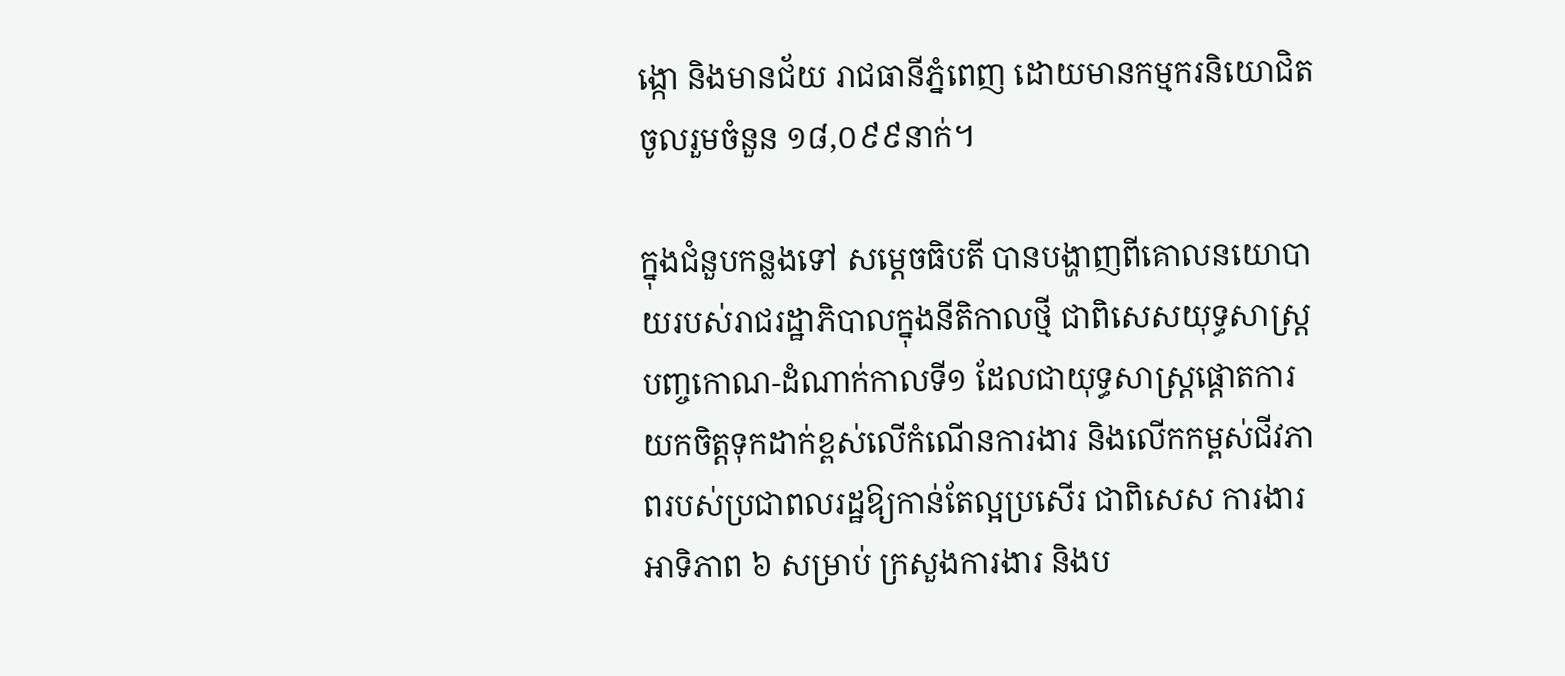ង្កោ និងមានជ័យ រាជធានីភ្នំពេញ ដោយមានកម្មករនិយោជិតចូលរួមចំនួន ១៨,០៩៩នាក់។

ក្នុងជំនួបកន្លងទៅ សម្តេចធិបតី បានបង្ហាញពីគោលនយោបាយរបស់រាជរដ្ឋាភិបាលក្នុងនីតិកាលថ្មី ជាពិសេសយុទ្ធសាស្ត្របញ្ចកោណ-ដំណាក់កាលទី១ ដែលជាយុទ្ធសាស្ត្រផ្តោតការយកចិត្តទុកដាក់ខ្ពស់លើកំណើនការងារ និងលើកកម្ពស់ជីវភាពរបស់ប្រជាពលរដ្ឋឱ្យកាន់តែល្អប្រសើរ ជាពិសេស ការងារអាទិភាព ៦ សម្រាប់ ក្រសួងការងារ និងប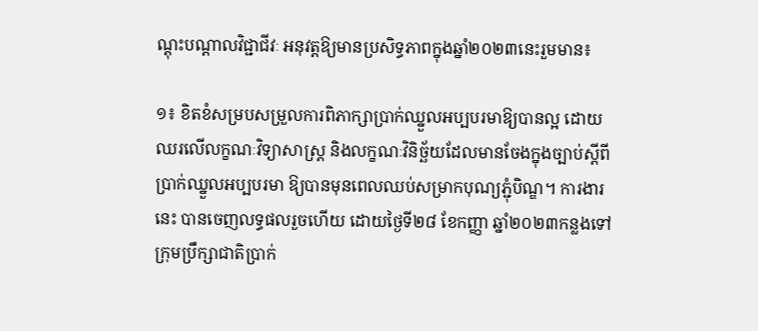ណ្តុះបណ្តាលវិជ្ជាជីវៈ អនុវត្តឱ្យមានប្រសិទ្ធភាពក្នុងឆ្នាំ២០២៣នេះរួមមាន៖

១៖ ខិតខំសម្របសម្រួលការពិភាក្សាប្រាក់ឈ្នួលអប្បបរមាឱ្យបានល្អ ដោយឈរលើលក្ខណៈវិទ្យាសាស្ត្រ និងលក្ខណៈវិនិច្ឆ័យដែលមានចែងក្នុងច្បាប់ស្តីពីប្រាក់ឈ្នួលអប្បបរមា ឱ្យបានមុនពេលឈប់សម្រាកបុណ្យភ្ជុំបិណ្ឌ។ ការងារនេះ បានចេញលទ្ធផលរួចហើយ ដោយថ្ងៃទី២៨ ខែកញ្ញា ឆ្នាំ២០២៣កន្លងទៅ ក្រុមប្រឹក្សាជាតិប្រាក់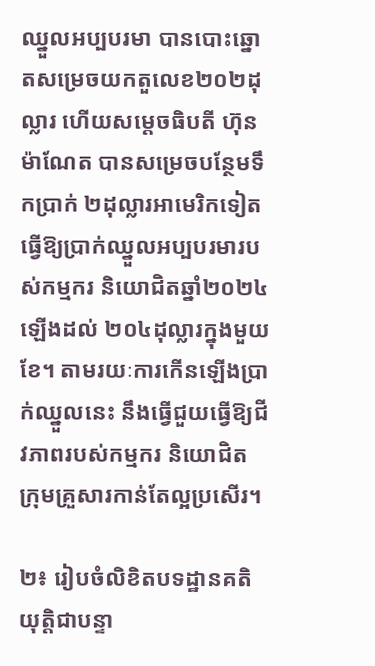ឈ្នួលអប្បបរមា បានបោះឆ្នោតសម្រេចយកតួលេខ២០២ដុល្លារ ហើយសម្តេចធិបតី ហ៊ុន ម៉ាណែត បានសម្រេចបន្ថែមទឹកប្រាក់ ២ដុល្លារអាមេរិកទៀត ធ្វើឱ្យប្រាក់ឈ្នួលអប្បបរមារបស់កម្មករ និយោជិតឆ្នាំ២០២៤ ឡើងដល់ ២០៤ដុល្លារក្នុងមួយខែ។ តាមរយៈការកើនឡើងប្រាក់ឈ្នួលនេះ នឹងធ្វើជួយធ្វើឱ្យជីវភាពរបស់កម្មករ និយោជិត ក្រុមគ្រួសារកាន់តែល្អប្រសើរ។

២៖ រៀបចំលិខិតបទដ្ឋានគតិយុត្តិជាបន្ទា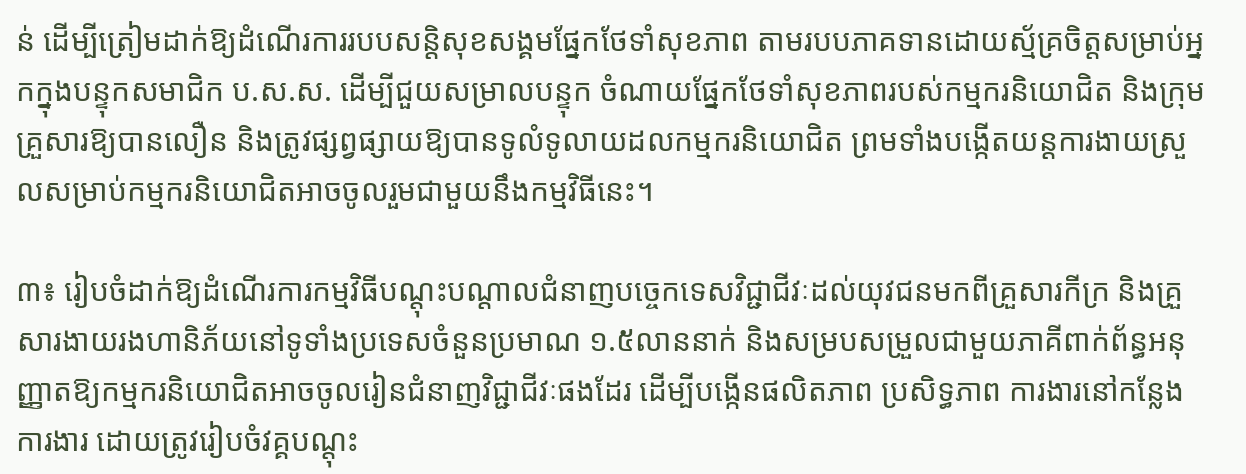ន់ ដើម្បីត្រៀមដាក់ឱ្យដំណើរការរបបសន្តិសុខសង្គមផ្នែកថែទាំសុខភាព តាមរបបភាគទានដោយស្ម័គ្រចិត្តសម្រាប់អ្នកក្នុងបន្ទុកសមាជិក ប.ស.ស. ដើម្បីជួយសម្រាលបន្ទុក ចំណាយផ្នែកថែទាំសុខភាពរបស់កម្មករនិយោជិត និងក្រុមគ្រួសារឱ្យបានលឿន និងត្រូវផ្សព្វផ្សាយឱ្យបានទូលំទូលាយដលកម្មករនិយោជិត ព្រមទាំងបង្កើតយន្តការងាយស្រួលសម្រាប់កម្មករនិយោជិតអាចចូលរួមជាមួយនឹងកម្មវិធីនេះ។

៣៖ រៀបចំដាក់ឱ្យដំណើរការកម្មវិធីបណ្ដុះបណ្តាលជំនាញបច្ចេកទេសវិជ្ជាជីវៈដល់យុវជនមកពីគ្រួសារកីក្រ និងគ្រួសារងាយរងហានិភ័យនៅទូទាំងប្រទេសចំនួនប្រមាណ ១.៥លាននាក់ និងសម្របសម្រួលជាមួយភាគីពាក់ព័ន្ធអនុញ្ញាតឱ្យកម្មករនិយោជិតអាចចូលរៀនជំនាញវិជ្ជាជីវៈផងដែរ ដើម្បីបង្កើនផលិតភាព ប្រសិទ្ធភាព ការងារនៅកន្លែងការងារ ដោយត្រូវរៀបចំវគ្គបណ្តុះ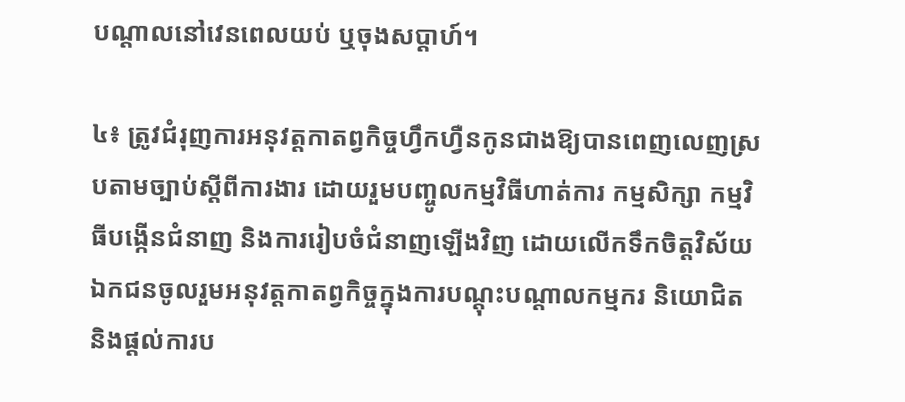បណ្តាលនៅវេនពេលយប់ ឬចុងសប្ដាហ៍។

៤៖ ត្រូវជំរុញការអនុវត្តកាតព្វកិច្ចហ្វឹកហ្វឺនកូនជាងឱ្យបានពេញលេញស្របតាមច្បាប់ស្តីពីការងារ ដោយរួមបញ្ចូលកម្មវិធីហាត់ការ កម្មសិក្សា កម្មវិធីបង្កើនជំនាញ និងការរៀបចំជំនាញឡើងវិញ ដោយលើកទឹកចិត្តវិស័យឯកជនចូលរួមអនុវត្តកាតព្វកិច្ចក្នុងការបណ្តុះបណ្តាលកម្មករ និយោជិត និងផ្ដល់ការប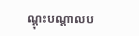ណ្តុះបណ្តាលប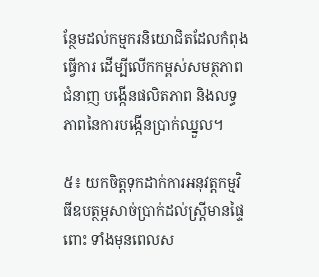ន្ថែមដល់កម្មករនិយោជិតដែលកំពុងធ្វើការ ដើម្បីលើកកម្ពស់សមត្ថភាពជំនាញ បង្កើនផលិតភាព និងលទ្ធភាពនៃការបង្កើនប្រាក់ឈ្នួល។

៥៖ យកចិត្តទុកដាក់ការអនុវត្តកម្មវិធីឧបត្ថម្ភសាច់ប្រាក់ដល់ស្រ្តីមានផ្ទៃពោះ ទាំងមុនពេលស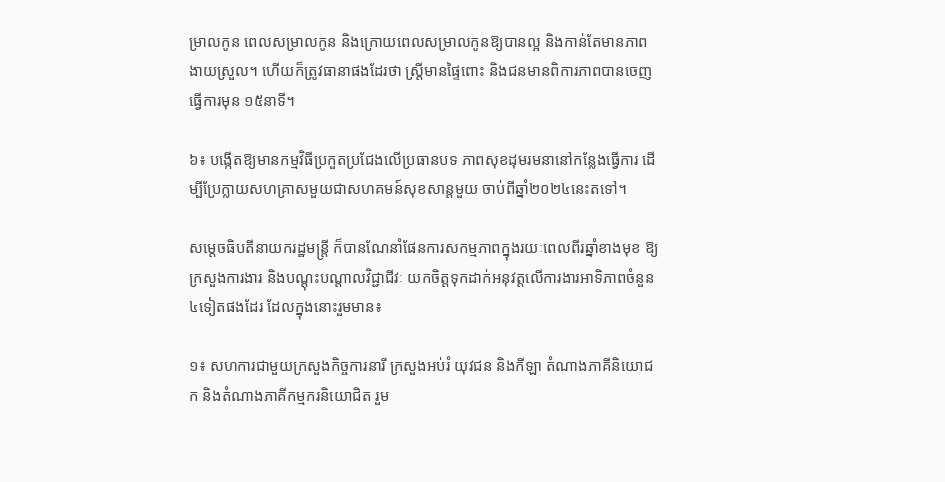ម្រាលកូន ពេលសម្រាលកូន និងក្រោយពេលសម្រាលកូនឱ្យបានល្អ និងកាន់តែមានភាពងាយស្រួល។ ហើយក៏ត្រូវធានាផងដែរថា ស្ត្រីមានផ្ទៃពោះ និងជនមានពិការភាពបានចេញធ្វើការមុន ១៥នាទី។

៦៖ បង្កើតឱ្យមានកម្មវិធីប្រកួតប្រជែងលើប្រធានបទ ភាពសុខដុមរមនានៅកន្លែងធ្វើការ ដើម្បីប្រែក្លាយសហគ្រាសមួយជាសហគមន៍សុខសាន្ដមួយ ចាប់ពីឆ្នាំ២០២៤នេះតទៅ។

សម្តេចធិបតីនាយករដ្ឋមន្ត្រី ក៏បានណែនាំផែនការសកម្មភាពក្នុងរយៈពេលពីរឆ្នាំខាងមុខ ឱ្យក្រសួងការងារ និងបណ្តុះបណ្តាលវិជ្ជាជីវៈ យកចិត្តទុកដាក់អនុវត្តលើការងារអាទិភាពចំនួន៤ទៀតផងដែរ ដែលក្នុងនោះរួមមាន៖

១៖ សហការជាមួយក្រសួងកិច្ចការនារី ក្រសួងអប់រំ យុវជន និងកីឡា តំណាងភាគីនិយោជក និងតំណាងភាគីកម្មករនិយោជិត រួម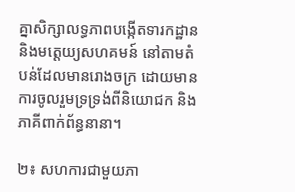គ្នាសិក្សាលទ្ធភាពបង្កើតទារកដ្ឋាន និងមត្តេយ្យសហគមន៍ នៅតាមតំបន់ដែលមានរោងចក្រ ដោយមានការចូលរួមទ្រទ្រង់ពីនិយោជក និងភាគីពាក់ព័ន្ធនានា។

២៖ សហការជាមួយភា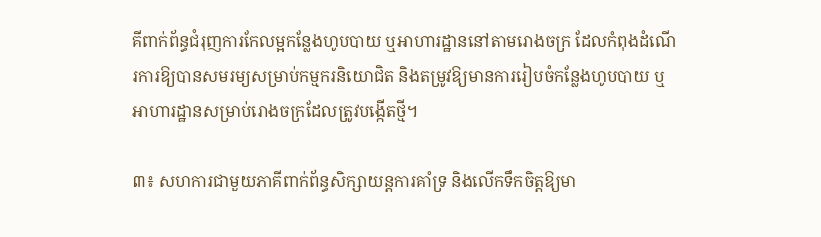គីពាក់ព័ន្ធជំរុញការកែលម្អកន្លែងហូបបាយ ឬអាហារដ្ឋាននៅតាមរោងចក្រ ដែលកំពុងដំណើរការឱ្យបានសមរម្យសម្រាប់កម្មករនិយោជិត និងតម្រូវឱ្យមានការរៀបចំកន្លែងហូបបាយ ឬអាហារដ្ឋានសម្រាប់រោងចក្រដែលត្រូវបង្កើតថ្មី។

៣៖ សហការជាមួយភាគីពាក់ព័ន្ធសិក្សាយន្តការគាំទ្រ និងលើកទឹកចិត្តឱ្យមា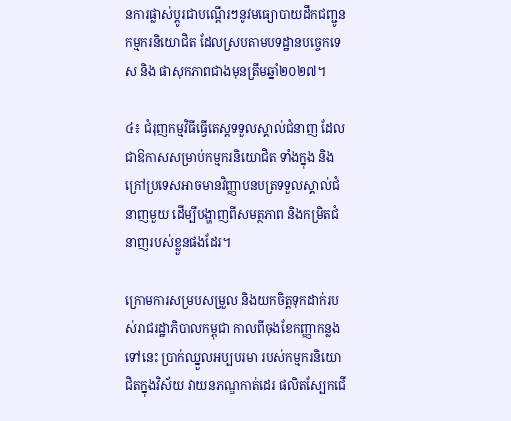នការផ្លាស់ប្ដូរជាបណ្តើរៗនូវមធ្យោបាយដឹកជញ្ជូនកម្មករនិយោជិត ដែលស្របតាមបទដ្ឋានបច្ចេកទេស និង ផាសុកភាពជាងមុនត្រឹមឆ្នាំ២០២៧។

៤៖ ជំរុញកម្មវិធីធ្វើតេស្តទទួលស្គាល់ជំនាញ ដែលជាឱកាសសម្រាប់កម្មករនិយោជិត ទាំងក្នុង និងក្រៅប្រទេសអាចមានវិញ្ញាបនបត្រទទួលស្គាល់ជំនាញមួយ ដើម្បីបង្ហាញពីសមត្ថភាព និងកម្រិតជំនាញរបស់ខ្លួនផងដែរ។

ក្រោមការសម្របសម្រួល និងយកចិត្តទុកដាក់របស់រាជរដ្ឋាភិបាលកម្ពុជា កាលពីចុងខែកញ្ញាកន្លងទៅនេះ ប្រាក់ឈ្នួលអប្បបរមា របស់កម្មករនិយោជិតក្នុងវិស័យ វាយនភណ្ឌកាត់ដេរ ផលិតស្បែកជើ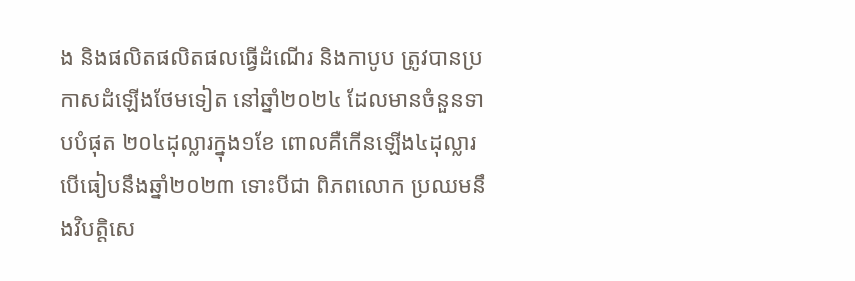ង និងផលិតផលិតផលធ្វើដំណើរ និងកាបូប ត្រូវបានប្រកាសដំឡើងថែមទៀត នៅឆ្នាំ២០២៤ ដែលមានចំនួនទាបបំផុត ២០៤ដុល្លារក្នុង១ខែ ពោលគឺកើនឡើង៤ដុល្លារ បើធៀបនឹងឆ្នាំ២០២៣ ទោះបីជា ពិភពលោក ប្រឈមនឹងវិបត្តិសេ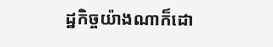ដ្ឋកិច្ចយ៉ាងណាក៏ដោ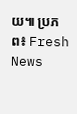យ៕ ប្រភព៖ Fresh News